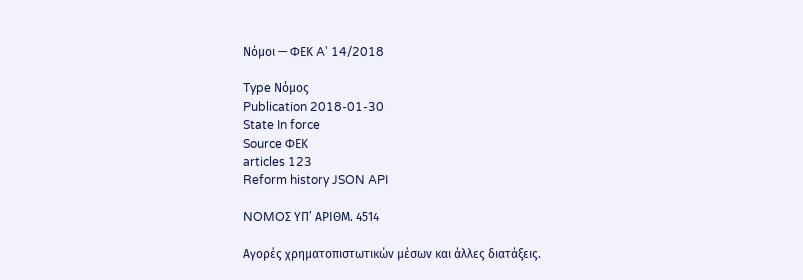Νόμοι — ΦΕΚ A' 14/2018

Type Νόμος
Publication 2018-01-30
State In force
Source ΦΕΚ
articles 123
Reform history JSON API

NOMOΣ ΥΠ’ ΑΡΙΘΜ. 4514

Αγορές χρηματοπιστωτικών μέσων και άλλες διατάξεις.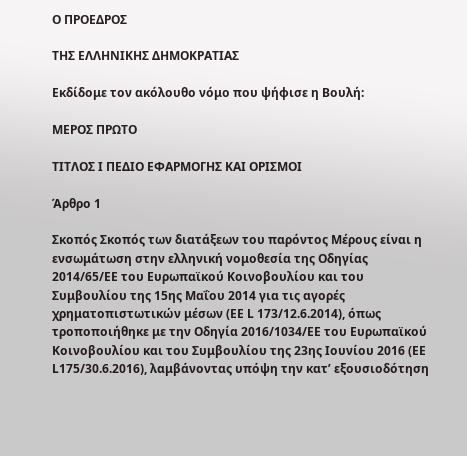Ο ΠΡΟΕΔΡΟΣ

ΤΗΣ ΕΛΛΗΝΙΚΗΣ ΔΗΜΟΚΡΑΤΙΑΣ

Εκδίδομε τον ακόλουθο νόμο που ψήφισε η Βουλή:

ΜΕΡΟΣ ΠΡΩΤΟ

ΤΙΤΛΟΣ I ΠΕΔΙΟ ΕΦΑΡΜΟΓΗΣ ΚΑΙ ΟΡΙΣΜΟΙ

Άρθρο 1

Σκοπός Σκοπός των διατάξεων του παρόντος Μέρους είναι η ενσωμάτωση στην ελληνική νομοθεσία της Οδηγίας 2014/65/ΕΕ του Ευρωπαϊκού Κοινοβουλίου και του Συμβουλίου της 15ης Μαΐου 2014 για τις αγορές χρηματοπιστωτικών μέσων (ΕΕ L 173/12.6.2014), όπως τροποποιήθηκε με την Οδηγία 2016/1034/ΕΕ του Ευρωπαϊκού Κοινοβουλίου και του Συμβουλίου της 23ης Ιουνίου 2016 (ΕΕ L175/30.6.2016), λαμβάνοντας υπόψη την κατ’ εξουσιοδότηση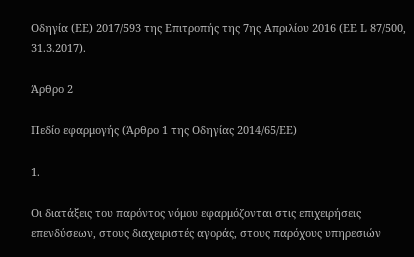Οδηγία (ΕΕ) 2017/593 της Επιτροπής της 7ης Απριλίου 2016 (EE L 87/500, 31.3.2017).

Άρθρο 2

Πεδίο εφαρμογής (Άρθρο 1 της Οδηγίας 2014/65/ΕΕ)

1.

Οι διατάξεις του παρόντος νόμου εφαρμόζονται στις επιχειρήσεις επενδύσεων, στους διαχειριστές αγοράς, στους παρόχους υπηρεσιών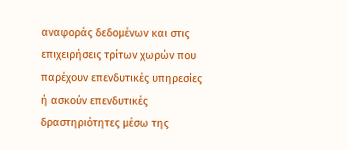αναφοράς δεδομένων και στις επιχειρήσεις τρίτων χωρών που παρέχουν επενδυτικές υπηρεσίες ή ασκούν επενδυτικές δραστηριότητες μέσω της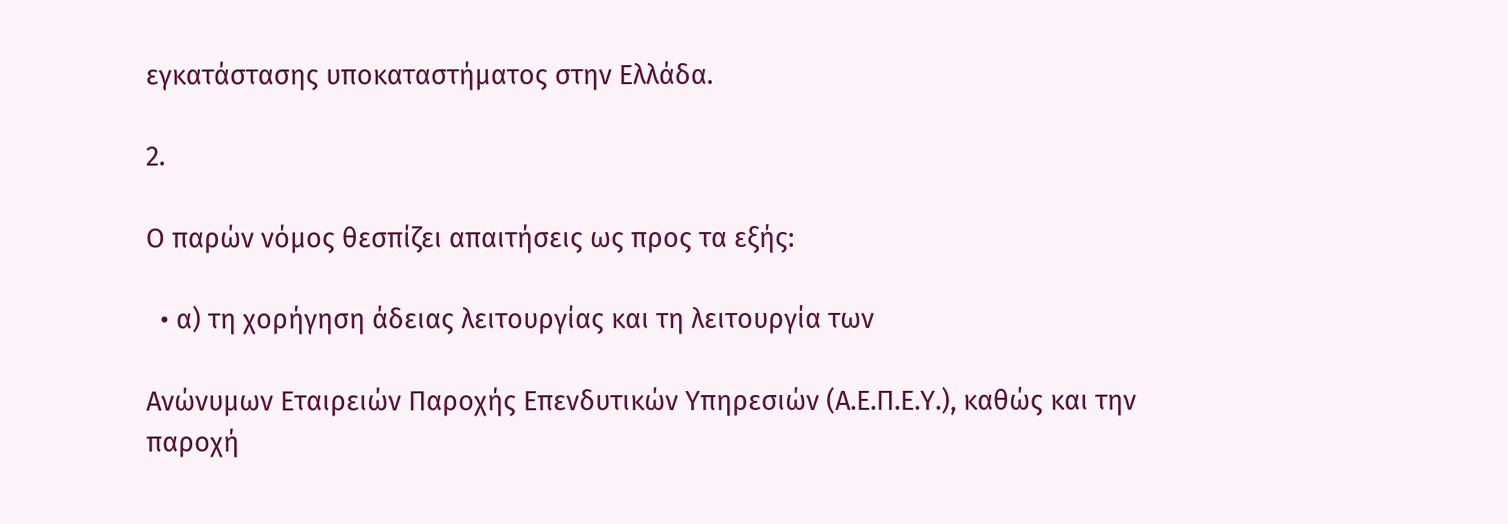εγκατάστασης υποκαταστήματος στην Ελλάδα.

2.

Ο παρών νόμος θεσπίζει απαιτήσεις ως προς τα εξής:

  • α) τη χορήγηση άδειας λειτουργίας και τη λειτουργία των

Ανώνυμων Εταιρειών Παροχής Επενδυτικών Υπηρεσιών (Α.Ε.Π.Ε.Υ.), καθώς και την παροχή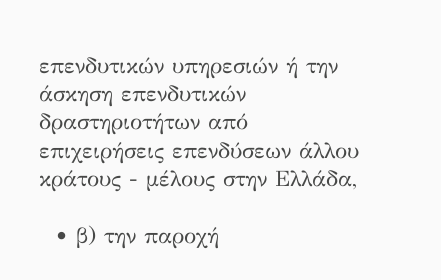επενδυτικών υπηρεσιών ή την άσκηση επενδυτικών δραστηριοτήτων από επιχειρήσεις επενδύσεων άλλου κράτους - μέλους στην Ελλάδα,

  • β) την παροχή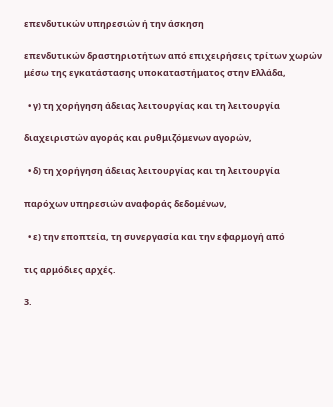επενδυτικών υπηρεσιών ή την άσκηση

επενδυτικών δραστηριοτήτων από επιχειρήσεις τρίτων χωρών μέσω της εγκατάστασης υποκαταστήματος στην Ελλάδα,

  • γ) τη χορήγηση άδειας λειτουργίας και τη λειτουργία

διαχειριστών αγοράς και ρυθμιζόμενων αγορών,

  • δ) τη χορήγηση άδειας λειτουργίας και τη λειτουργία

παρόχων υπηρεσιών αναφοράς δεδομένων,

  • ε) την εποπτεία, τη συνεργασία και την εφαρμογή από

τις αρμόδιες αρχές.

3.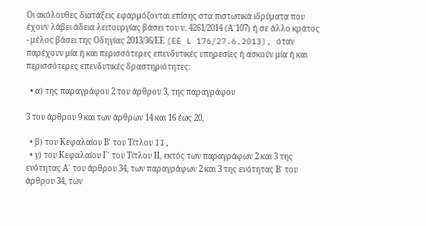Οι ακόλουθες διατάξεις εφαρμόζονται επίσης στα πιστωτικά ιδρύματα που έχουν λάβει άδεια λειτουργίας βάσει του ν. 4261/2014 (Α΄107) ή σε άλλο κράτος - μέλος βάσει της Οδηγίας 2013/36/ΕΕ (EE L 176/27.6.2013), όταν παρέχουν μία ή και περισσότερες επενδυτικές υπηρεσίες ή ασκούν μία ή και περισσότερες επενδυτικές δραστηριότητες:

  • α) της παραγράφου 2 του άρθρου 3, της παραγράφου

3 του άρθρου 9 και των άρθρων 14 και 16 έως 20,

  • β) του Κεφαλαίου Β΄ του Tίτλου II,
  • γ) του Κεφαλαίου Γ΄ του Τίτλου ΙΙ, εκτός των παραγράφων 2 και 3 της ενότητας Α΄ του άρθρου 34, των παραγράφων 2 και 3 της ενότητας Β΄ του άρθρου 34, των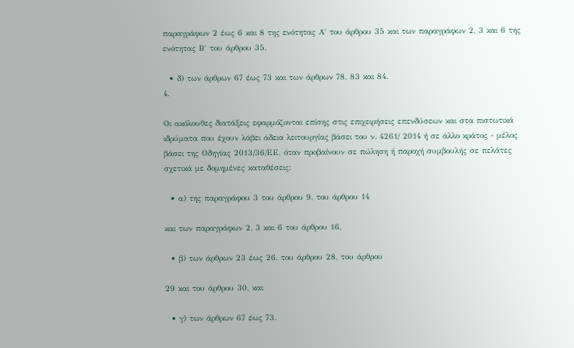παραγράφων 2 έως 6 και 8 της ενότητας Α΄ του άρθρου 35 και των παραγράφων 2, 3 και 6 της ενότητας Β΄ του άρθρου 35,

  • δ) των άρθρων 67 έως 73 και των άρθρων 78, 83 και 84.
4.

Οι ακόλουθες διατάξεις εφαρμόζονται επίσης στις επιχειρήσεις επενδύσεων και στα πιστωτικά ιδρύματα που έχουν λάβει άδεια λειτουργίας βάσει του ν. 4261/ 2014 ή σε άλλο κράτος - μέλος βάσει της Οδηγίας 2013/36/ΕΕ, όταν προβαίνουν σε πώληση ή παροχή συμβουλής σε πελάτες σχετικά με δομημένες καταθέσεις:

  • α) της παραγράφου 3 του άρθρου 9, του άρθρου 14

και των παραγράφων 2, 3 και 6 του άρθρου 16,

  • β) των άρθρων 23 έως 26, του άρθρου 28, του άρθρου

29 και του άρθρου 30, και

  • γ) των άρθρων 67 έως 73.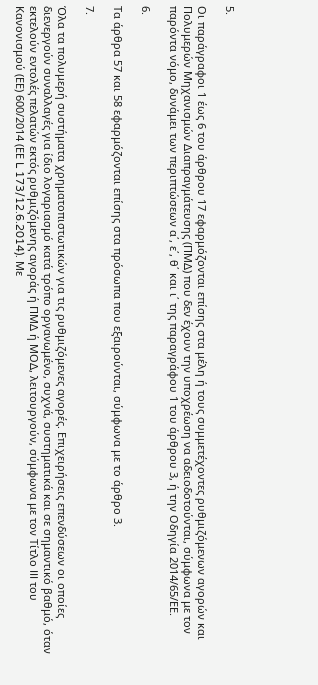5.

Οι παράγραφοι 1 έως 6 του άρθρου 17 εφαρμόζονται επίσης στα μέλη ή τους συμμετέχοντες ρυθμιζόμενων αγορών και Πολυμερών Μηχανισμών Διαπραγμάτευσης (ΠΜΔ) που δεν έχουν την υποχρέωση να αδειοδοτούνται, σύμφωνα με τον παρόντα νόμο, δυνάμει των περιπτώσεων α΄, ε΄, θ΄ και ι΄ της παραγράφου 1 του άρθρου 3, ή την Οδηγία 2014/65/ΕΕ.

6.

Τα άρθρα 57 και 58 εφαρμόζονται επίσης στα πρόσωπα που εξαιρούνται, σύμφωνα με το άρθρο 3.

7.

Όλα τα πολυμερή συστήματα χρηματοπιστωτικών για τις ρυθμιζόμενες αγορές. Επιχειρήσεις επενδύσεων οι οποίες διενεργούν συναλλαγές για ίδιο λογαριασμό κατά τρόπο οργανωμένο, συχνά, συστηματικά και σε σημαντικό βαθμό, όταν εκτελούν εντολές πελατών εκτός ρυθμιζόμενης αγοράς ή ΠΜΔ ή ΜΟΔ, λειτουργούν, σύμφωνα με τον Τίτλο III του Κανονισμού (ΕΕ) 600/2014 (ΕΕ L 173/12.6.2014). Με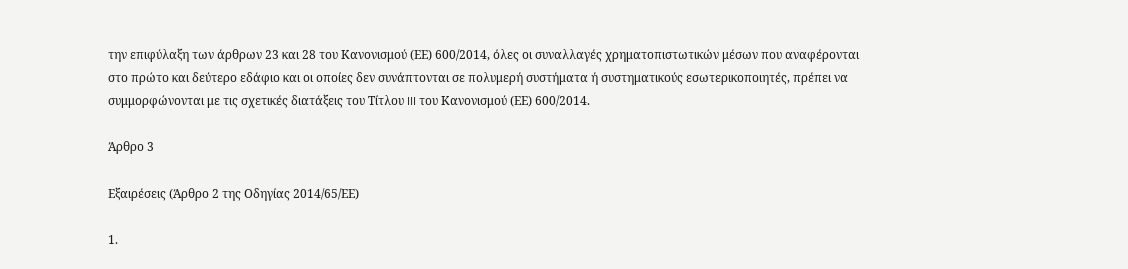την επιφύλαξη των άρθρων 23 και 28 του Κανονισμού (ΕΕ) 600/2014, όλες οι συναλλαγές χρηματοπιστωτικών μέσων που αναφέρονται στο πρώτο και δεύτερο εδάφιο και οι οποίες δεν συνάπτονται σε πολυμερή συστήματα ή συστηματικούς εσωτερικοποιητές, πρέπει να συμμορφώνονται με τις σχετικές διατάξεις του Τίτλου III του Κανονισμού (ΕΕ) 600/2014.

Άρθρο 3

Εξαιρέσεις (Άρθρο 2 της Οδηγίας 2014/65/ΕΕ)

1.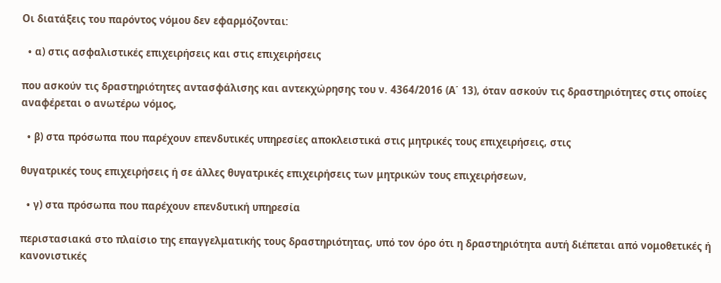Οι διατάξεις του παρόντος νόμου δεν εφαρμόζονται:

  • α) στις ασφαλιστικές επιχειρήσεις και στις επιχειρήσεις

που ασκούν τις δραστηριότητες αντασφάλισης και αντεκχώρησης του ν. 4364/2016 (Α΄ 13), όταν ασκούν τις δραστηριότητες στις οποίες αναφέρεται ο ανωτέρω νόμος,

  • β) στα πρόσωπα που παρέχουν επενδυτικές υπηρεσίες αποκλειστικά στις μητρικές τους επιχειρήσεις, στις

θυγατρικές τους επιχειρήσεις ή σε άλλες θυγατρικές επιχειρήσεις των μητρικών τους επιχειρήσεων,

  • γ) στα πρόσωπα που παρέχουν επενδυτική υπηρεσία

περιστασιακά στο πλαίσιο της επαγγελματικής τους δραστηριότητας, υπό τον όρο ότι η δραστηριότητα αυτή διέπεται από νομοθετικές ή κανονιστικές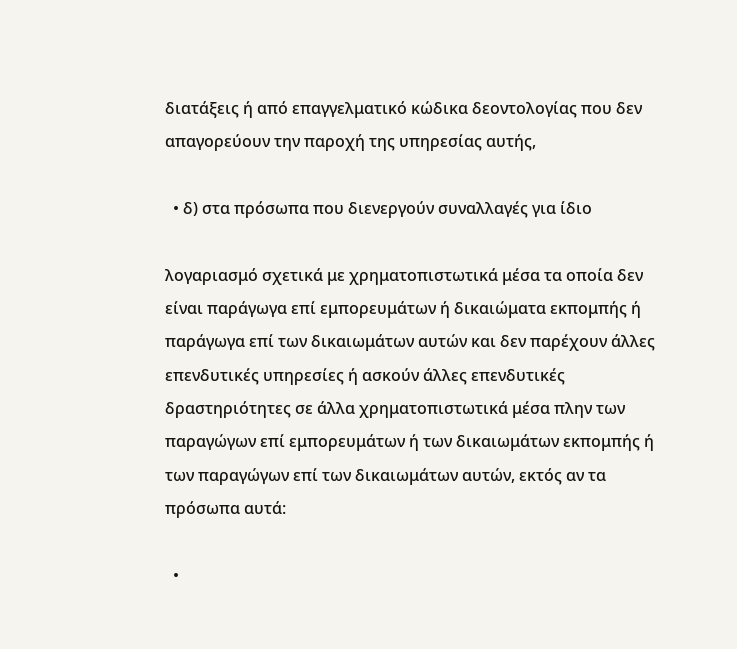διατάξεις ή από επαγγελματικό κώδικα δεοντολογίας που δεν απαγορεύουν την παροχή της υπηρεσίας αυτής,

  • δ) στα πρόσωπα που διενεργούν συναλλαγές για ίδιο

λογαριασμό σχετικά με χρηματοπιστωτικά μέσα τα οποία δεν είναι παράγωγα επί εμπορευμάτων ή δικαιώματα εκπομπής ή παράγωγα επί των δικαιωμάτων αυτών και δεν παρέχουν άλλες επενδυτικές υπηρεσίες ή ασκούν άλλες επενδυτικές δραστηριότητες σε άλλα χρηματοπιστωτικά μέσα πλην των παραγώγων επί εμπορευμάτων ή των δικαιωμάτων εκπομπής ή των παραγώγων επί των δικαιωμάτων αυτών, εκτός αν τα πρόσωπα αυτά:

  •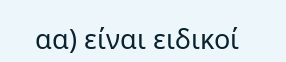αα) είναι ειδικοί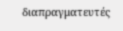διαπραγματευτές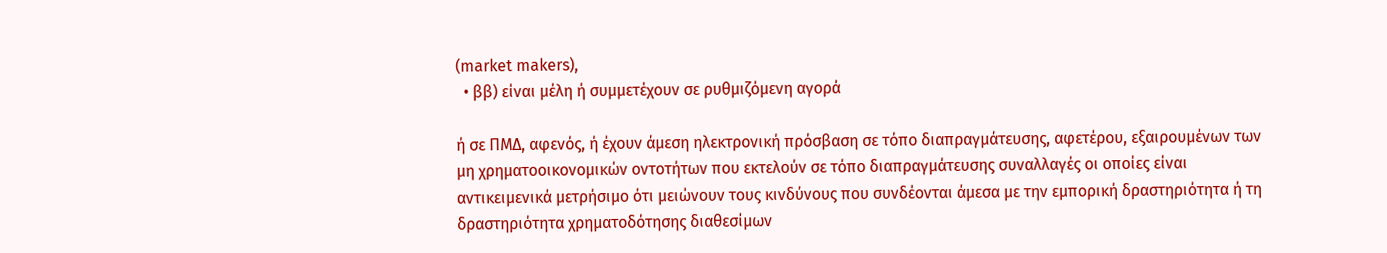(market makers),
  • ββ) είναι μέλη ή συμμετέχουν σε ρυθμιζόμενη αγορά

ή σε ΠΜΔ, αφενός, ή έχουν άμεση ηλεκτρονική πρόσβαση σε τόπο διαπραγμάτευσης, αφετέρου, εξαιρουμένων των μη χρηματοοικονομικών οντοτήτων που εκτελούν σε τόπο διαπραγμάτευσης συναλλαγές οι οποίες είναι αντικειμενικά μετρήσιμο ότι μειώνουν τους κινδύνους που συνδέονται άμεσα με την εμπορική δραστηριότητα ή τη δραστηριότητα χρηματοδότησης διαθεσίμων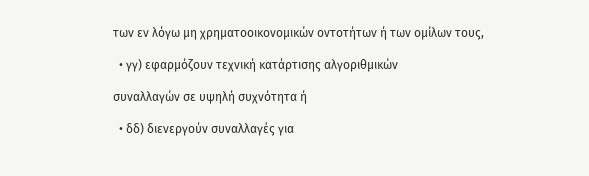των εν λόγω μη χρηματοοικονομικών οντοτήτων ή των ομίλων τους,

  • γγ) εφαρμόζουν τεχνική κατάρτισης αλγοριθμικών

συναλλαγών σε υψηλή συχνότητα ή

  • δδ) διενεργούν συναλλαγές για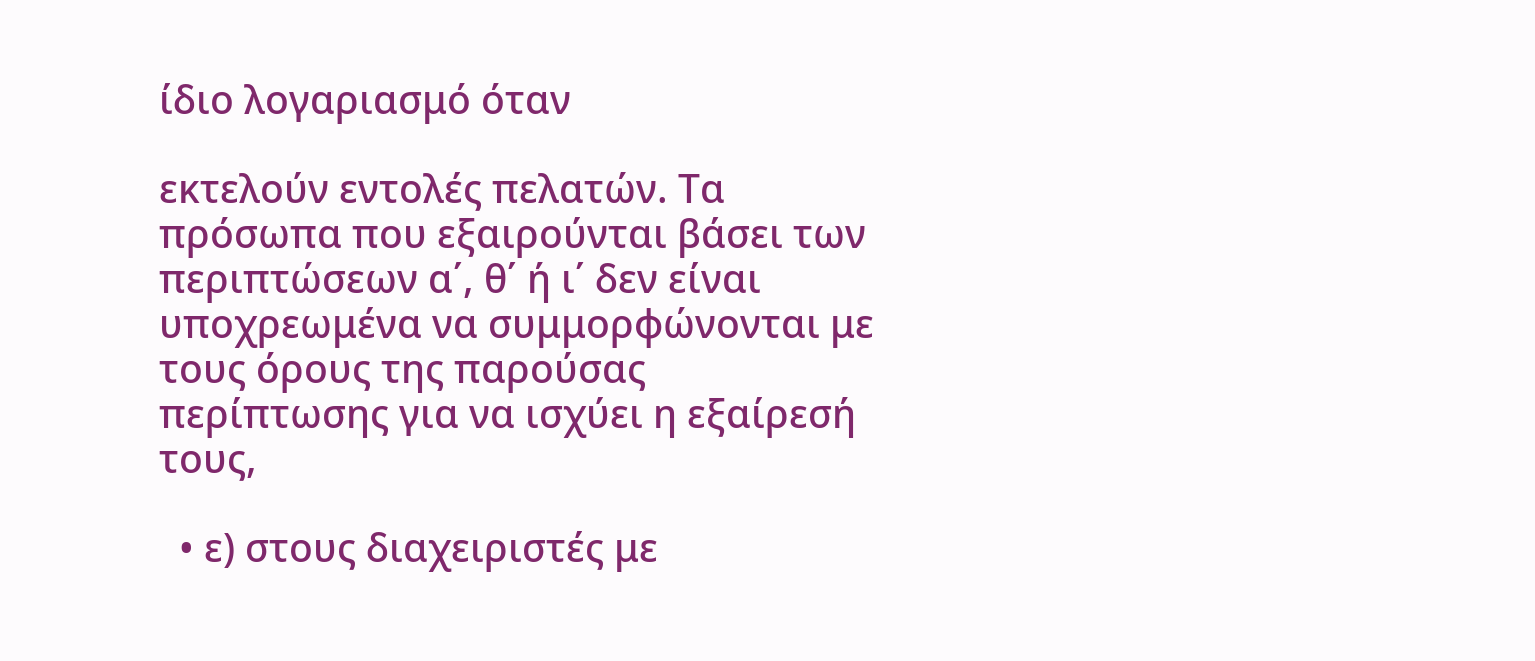ίδιο λογαριασμό όταν

εκτελούν εντολές πελατών. Τα πρόσωπα που εξαιρούνται βάσει των περιπτώσεων α΄, θ΄ ή ι΄ δεν είναι υποχρεωμένα να συμμορφώνονται με τους όρους της παρούσας περίπτωσης για να ισχύει η εξαίρεσή τους,

  • ε) στους διαχειριστές με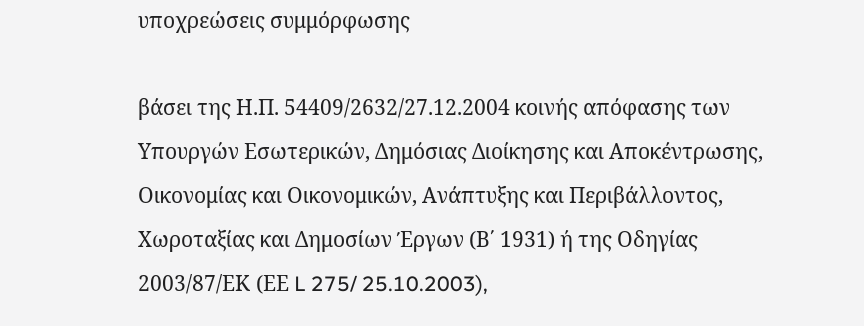υποχρεώσεις συμμόρφωσης

βάσει της Η.Π. 54409/2632/27.12.2004 κοινής απόφασης των Υπουργών Εσωτερικών, Δημόσιας Διοίκησης και Αποκέντρωσης, Οικονομίας και Οικονομικών, Ανάπτυξης και Περιβάλλοντος, Χωροταξίας και Δημοσίων Έργων (Β΄ 1931) ή της Οδηγίας 2003/87/ΕΚ (ΕΕ L 275/ 25.10.2003),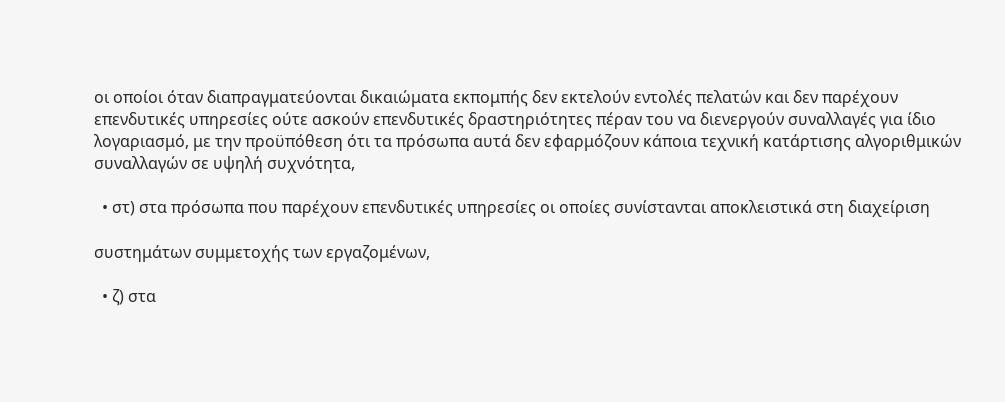οι οποίοι όταν διαπραγματεύονται δικαιώματα εκπομπής δεν εκτελούν εντολές πελατών και δεν παρέχουν επενδυτικές υπηρεσίες ούτε ασκούν επενδυτικές δραστηριότητες πέραν του να διενεργούν συναλλαγές για ίδιο λογαριασμό, με την προϋπόθεση ότι τα πρόσωπα αυτά δεν εφαρμόζουν κάποια τεχνική κατάρτισης αλγοριθμικών συναλλαγών σε υψηλή συχνότητα,

  • στ) στα πρόσωπα που παρέχουν επενδυτικές υπηρεσίες οι οποίες συνίστανται αποκλειστικά στη διαχείριση

συστημάτων συμμετοχής των εργαζομένων,

  • ζ) στα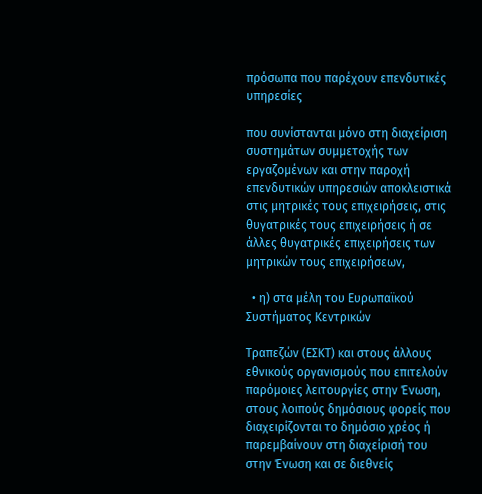πρόσωπα που παρέχουν επενδυτικές υπηρεσίες

που συνίστανται μόνο στη διαχείριση συστημάτων συμμετοχής των εργαζομένων και στην παροχή επενδυτικών υπηρεσιών αποκλειστικά στις μητρικές τους επιχειρήσεις, στις θυγατρικές τους επιχειρήσεις ή σε άλλες θυγατρικές επιχειρήσεις των μητρικών τους επιχειρήσεων,

  • η) στα μέλη του Ευρωπαϊκού Συστήματος Κεντρικών

Τραπεζών (ΕΣΚΤ) και στους άλλους εθνικούς οργανισμούς που επιτελούν παρόμοιες λειτουργίες στην Ένωση, στους λοιπούς δημόσιους φορείς που διαχειρίζονται το δημόσιο χρέος ή παρεμβαίνουν στη διαχείρισή του στην Ένωση και σε διεθνείς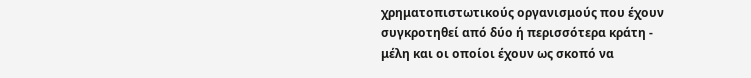χρηματοπιστωτικούς οργανισμούς που έχουν συγκροτηθεί από δύο ή περισσότερα κράτη - μέλη και οι οποίοι έχουν ως σκοπό να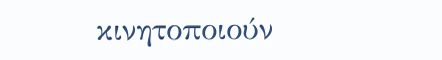κινητοποιούν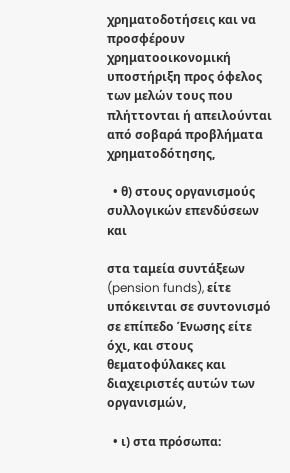χρηματοδοτήσεις και να προσφέρουν χρηματοοικονομική υποστήριξη προς όφελος των μελών τους που πλήττονται ή απειλούνται από σοβαρά προβλήματα χρηματοδότησης,

  • θ) στους οργανισμούς συλλογικών επενδύσεων και

στα ταμεία συντάξεων (pension funds), είτε υπόκεινται σε συντονισμό σε επίπεδο Ένωσης είτε όχι, και στους θεματοφύλακες και διαχειριστές αυτών των οργανισμών,

  • ι) στα πρόσωπα: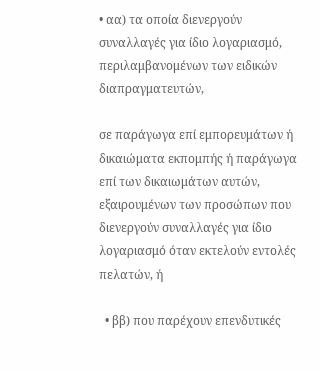• αα) τα οποία διενεργούν συναλλαγές για ίδιο λογαριασμό, περιλαμβανομένων των ειδικών διαπραγματευτών,

σε παράγωγα επί εμπορευμάτων ή δικαιώματα εκπομπής ή παράγωγα επί των δικαιωμάτων αυτών, εξαιρουμένων των προσώπων που διενεργούν συναλλαγές για ίδιο λογαριασμό όταν εκτελούν εντολές πελατών, ή

  • ββ) που παρέχουν επενδυτικές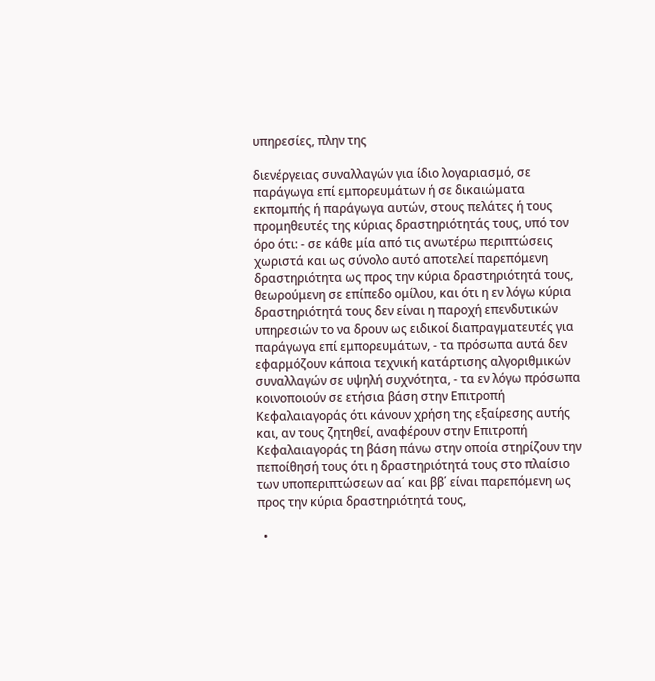υπηρεσίες, πλην της

διενέργειας συναλλαγών για ίδιο λογαριασμό, σε παράγωγα επί εμπορευμάτων ή σε δικαιώματα εκπομπής ή παράγωγα αυτών, στους πελάτες ή τους προμηθευτές της κύριας δραστηριότητάς τους, υπό τον όρο ότι: - σε κάθε μία από τις ανωτέρω περιπτώσεις χωριστά και ως σύνολο αυτό αποτελεί παρεπόμενη δραστηριότητα ως προς την κύρια δραστηριότητά τους, θεωρούμενη σε επίπεδο ομίλου, και ότι η εν λόγω κύρια δραστηριότητά τους δεν είναι η παροχή επενδυτικών υπηρεσιών το να δρουν ως ειδικοί διαπραγματευτές για παράγωγα επί εμπορευμάτων, - τα πρόσωπα αυτά δεν εφαρμόζουν κάποια τεχνική κατάρτισης αλγοριθμικών συναλλαγών σε υψηλή συχνότητα, - τα εν λόγω πρόσωπα κοινοποιούν σε ετήσια βάση στην Επιτροπή Κεφαλαιαγοράς ότι κάνουν χρήση της εξαίρεσης αυτής και, αν τους ζητηθεί, αναφέρουν στην Επιτροπή Κεφαλαιαγοράς τη βάση πάνω στην οποία στηρίζουν την πεποίθησή τους ότι η δραστηριότητά τους στο πλαίσιο των υποπεριπτώσεων αα΄ και ββ΄ είναι παρεπόμενη ως προς την κύρια δραστηριότητά τους,

  •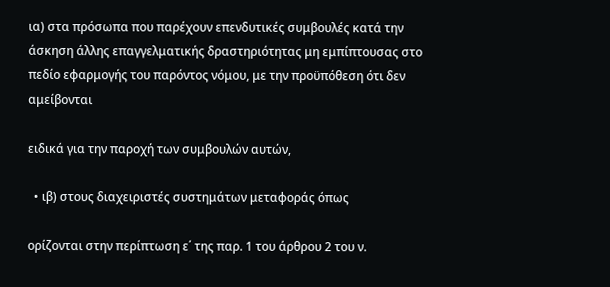ια) στα πρόσωπα που παρέχουν επενδυτικές συμβουλές κατά την άσκηση άλλης επαγγελματικής δραστηριότητας μη εμπίπτουσας στο πεδίο εφαρμογής του παρόντος νόμου, με την προϋπόθεση ότι δεν αμείβονται

ειδικά για την παροχή των συμβουλών αυτών,

  • ιβ) στους διαχειριστές συστημάτων μεταφοράς όπως

ορίζονται στην περίπτωση ε΄ της παρ. 1 του άρθρου 2 του ν.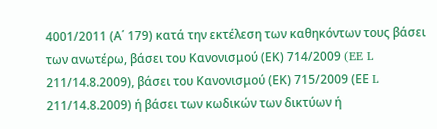4001/2011 (Α΄ 179) κατά την εκτέλεση των καθηκόντων τους βάσει των ανωτέρω, βάσει του Κανονισμού (ΕΚ) 714/2009 (EE L 211/14.8.2009), βάσει του Κανονισμού (ΕΚ) 715/2009 (ΕΕ L 211/14.8.2009) ή βάσει των κωδικών των δικτύων ή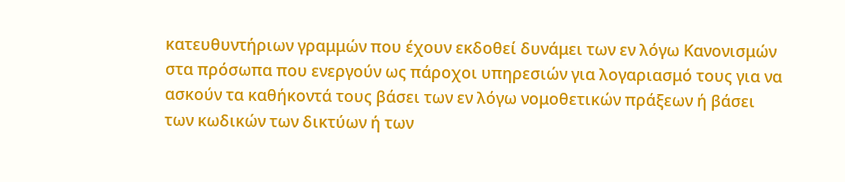κατευθυντήριων γραμμών που έχουν εκδοθεί δυνάμει των εν λόγω Κανονισμών στα πρόσωπα που ενεργούν ως πάροχοι υπηρεσιών για λογαριασμό τους για να ασκούν τα καθήκοντά τους βάσει των εν λόγω νομοθετικών πράξεων ή βάσει των κωδικών των δικτύων ή των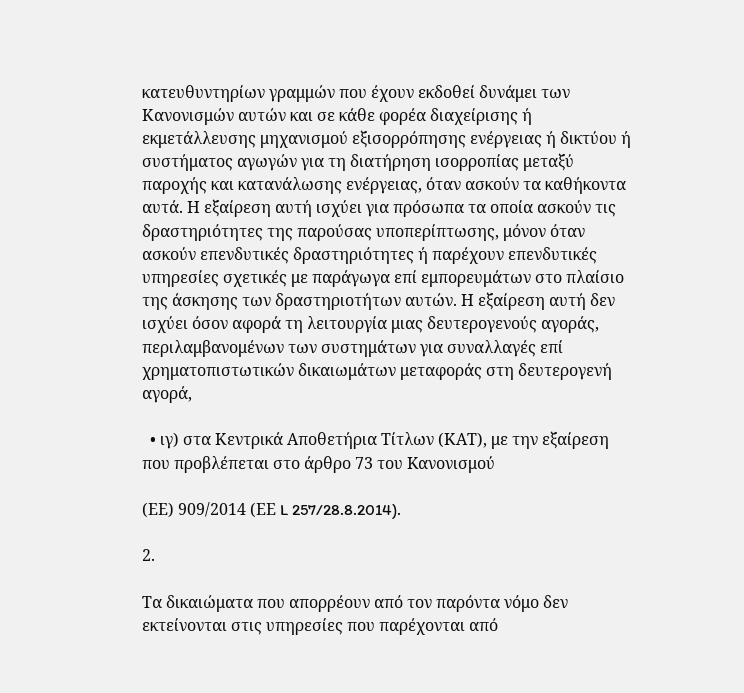κατευθυντηρίων γραμμών που έχουν εκδοθεί δυνάμει των Κανονισμών αυτών και σε κάθε φορέα διαχείρισης ή εκμετάλλευσης μηχανισμού εξισορρόπησης ενέργειας ή δικτύου ή συστήματος αγωγών για τη διατήρηση ισορροπίας μεταξύ παροχής και κατανάλωσης ενέργειας, όταν ασκούν τα καθήκοντα αυτά. Η εξαίρεση αυτή ισχύει για πρόσωπα τα οποία ασκούν τις δραστηριότητες της παρούσας υποπερίπτωσης, μόνον όταν ασκούν επενδυτικές δραστηριότητες ή παρέχουν επενδυτικές υπηρεσίες σχετικές με παράγωγα επί εμπορευμάτων στο πλαίσιο της άσκησης των δραστηριοτήτων αυτών. Η εξαίρεση αυτή δεν ισχύει όσον αφορά τη λειτουργία μιας δευτερογενούς αγοράς, περιλαμβανομένων των συστημάτων για συναλλαγές επί χρηματοπιστωτικών δικαιωμάτων μεταφοράς στη δευτερογενή αγορά,

  • ιγ) στα Κεντρικά Αποθετήρια Τίτλων (ΚΑΤ), με την εξαίρεση που προβλέπεται στο άρθρο 73 του Kανονισμού

(ΕΕ) 909/2014 (ΕΕ L 257/28.8.2014).

2.

Τα δικαιώματα που απορρέουν από τον παρόντα νόμο δεν εκτείνονται στις υπηρεσίες που παρέχονται από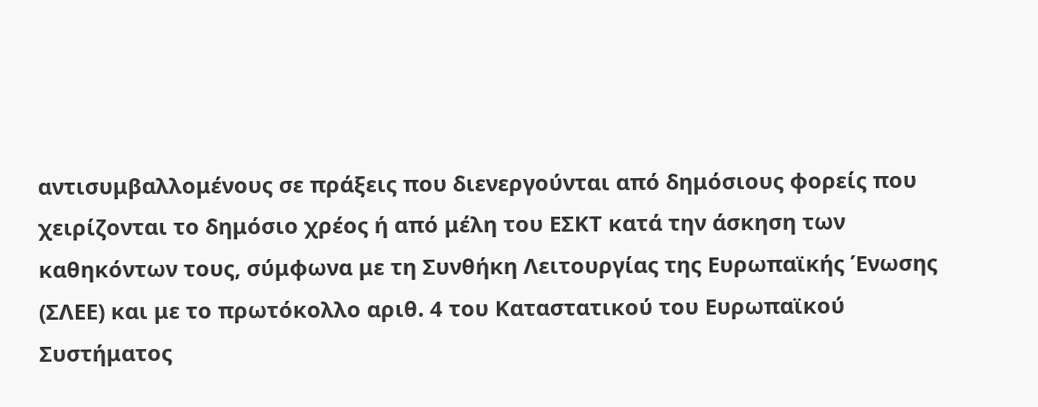αντισυμβαλλομένους σε πράξεις που διενεργούνται από δημόσιους φορείς που χειρίζονται το δημόσιο χρέος ή από μέλη του ΕΣΚΤ κατά την άσκηση των καθηκόντων τους, σύμφωνα με τη Συνθήκη Λειτουργίας της Ευρωπαϊκής Ένωσης (ΣΛΕΕ) και με το πρωτόκολλο αριθ. 4 του Καταστατικού του Ευρωπαϊκού Συστήματος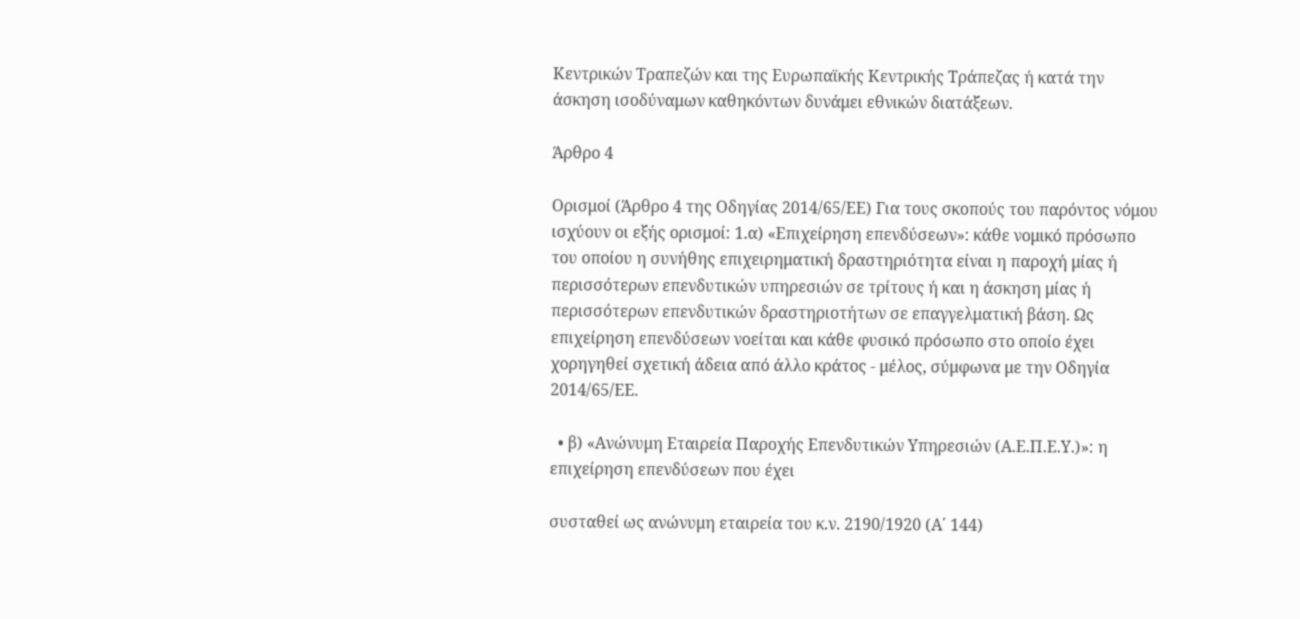Κεντρικών Τραπεζών και της Ευρωπαϊκής Κεντρικής Τράπεζας ή κατά την άσκηση ισοδύναμων καθηκόντων δυνάμει εθνικών διατάξεων.

Άρθρο 4

Ορισμοί (Άρθρο 4 της Οδηγίας 2014/65/ΕΕ) Για τους σκοπούς του παρόντος νόμου ισχύουν οι εξής ορισμοί: 1.α) «Επιχείρηση επενδύσεων»: κάθε νομικό πρόσωπο του οποίου η συνήθης επιχειρηματική δραστηριότητα είναι η παροχή μίας ή περισσότερων επενδυτικών υπηρεσιών σε τρίτους ή και η άσκηση μίας ή περισσότερων επενδυτικών δραστηριοτήτων σε επαγγελματική βάση. Ως επιχείρηση επενδύσεων νοείται και κάθε φυσικό πρόσωπο στο οποίο έχει χορηγηθεί σχετική άδεια από άλλο κράτος - μέλος, σύμφωνα με την Οδηγία 2014/65/ΕΕ.

  • β) «Ανώνυμη Εταιρεία Παροχής Επενδυτικών Υπηρεσιών (Α.Ε.Π.Ε.Υ.)»: η επιχείρηση επενδύσεων που έχει

συσταθεί ως ανώνυμη εταιρεία του κ.ν. 2190/1920 (Α΄ 144)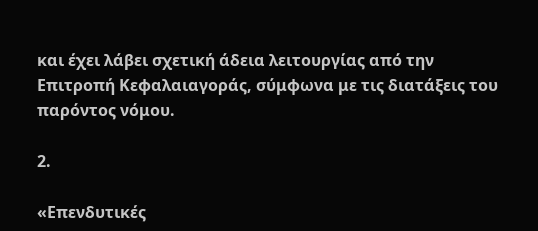και έχει λάβει σχετική άδεια λειτουργίας από την Επιτροπή Κεφαλαιαγοράς, σύμφωνα με τις διατάξεις του παρόντος νόμου.

2.

«Επενδυτικές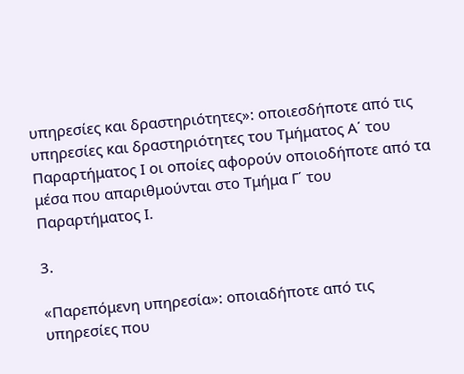υπηρεσίες και δραστηριότητες»: οποιεσδήποτε από τις υπηρεσίες και δραστηριότητες του Τμήματος Α΄ του Παραρτήματος Ι οι οποίες αφορούν οποιοδήποτε από τα μέσα που απαριθμούνται στο Τμήμα Γ΄ του Παραρτήματος Ι.

3.

«Παρεπόμενη υπηρεσία»: οποιαδήποτε από τις υπηρεσίες που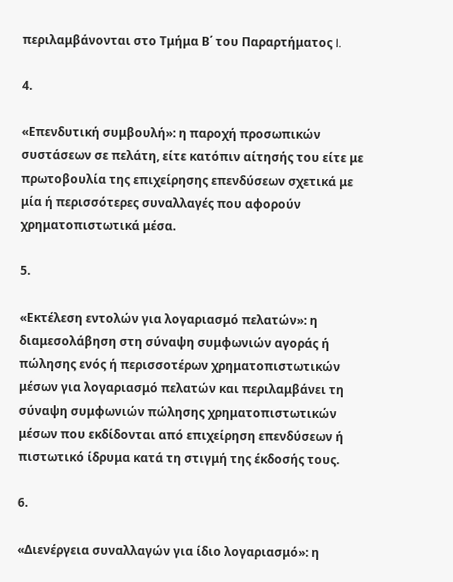περιλαμβάνονται στο Τμήμα Β΄ του Παραρτήματος I.

4.

«Επενδυτική συμβουλή»: η παροχή προσωπικών συστάσεων σε πελάτη, είτε κατόπιν αίτησής του είτε με πρωτοβουλία της επιχείρησης επενδύσεων σχετικά με μία ή περισσότερες συναλλαγές που αφορούν χρηματοπιστωτικά μέσα.

5.

«Εκτέλεση εντολών για λογαριασμό πελατών»: η διαμεσολάβηση στη σύναψη συμφωνιών αγοράς ή πώλησης ενός ή περισσοτέρων χρηματοπιστωτικών μέσων για λογαριασμό πελατών και περιλαμβάνει τη σύναψη συμφωνιών πώλησης χρηματοπιστωτικών μέσων που εκδίδονται από επιχείρηση επενδύσεων ή πιστωτικό ίδρυμα κατά τη στιγμή της έκδοσής τους.

6.

«Διενέργεια συναλλαγών για ίδιο λογαριασμό»: η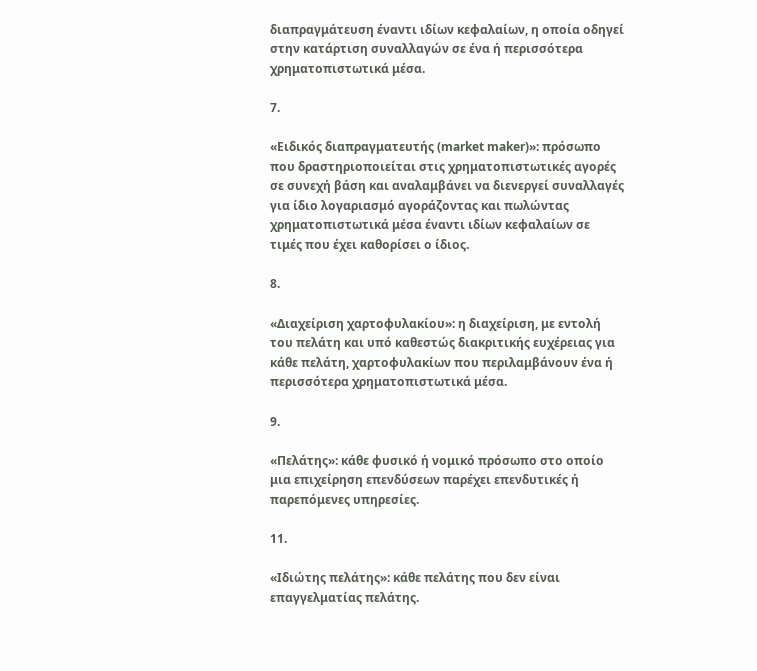διαπραγμάτευση έναντι ιδίων κεφαλαίων, η οποία οδηγεί στην κατάρτιση συναλλαγών σε ένα ή περισσότερα χρηματοπιστωτικά μέσα.

7.

«Ειδικός διαπραγματευτής (market maker)»: πρόσωπο που δραστηριοποιείται στις χρηματοπιστωτικές αγορές σε συνεχή βάση και αναλαμβάνει να διενεργεί συναλλαγές για ίδιο λογαριασμό αγοράζοντας και πωλώντας χρηματοπιστωτικά μέσα έναντι ιδίων κεφαλαίων σε τιμές που έχει καθορίσει ο ίδιος.

8.

«Διαχείριση χαρτοφυλακίου»: η διαχείριση, με εντολή του πελάτη και υπό καθεστώς διακριτικής ευχέρειας για κάθε πελάτη, χαρτοφυλακίων που περιλαμβάνουν ένα ή περισσότερα χρηματοπιστωτικά μέσα.

9.

«Πελάτης»: κάθε φυσικό ή νομικό πρόσωπο στο οποίο μια επιχείρηση επενδύσεων παρέχει επενδυτικές ή παρεπόμενες υπηρεσίες.

11.

«Ιδιώτης πελάτης»: κάθε πελάτης που δεν είναι επαγγελματίας πελάτης.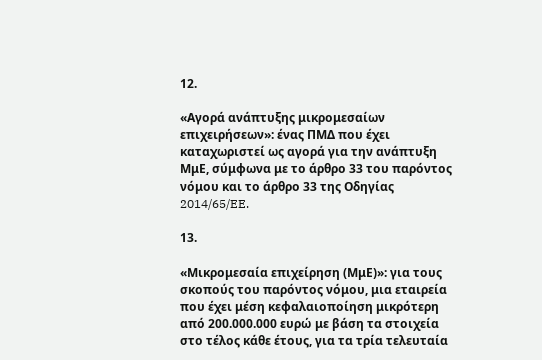12.

«Αγορά ανάπτυξης μικρομεσαίων επιχειρήσεων»: ένας ΠΜΔ που έχει καταχωριστεί ως αγορά για την ανάπτυξη ΜμΕ, σύμφωνα με το άρθρο 33 του παρόντος νόμου και το άρθρο 33 της Οδηγίας 2014/65/EE.

13.

«Μικρομεσαία επιχείρηση (ΜμΕ)»: για τους σκοπούς του παρόντος νόμου, μια εταιρεία που έχει μέση κεφαλαιοποίηση μικρότερη από 200.000.000 ευρώ με βάση τα στοιχεία στο τέλος κάθε έτους, για τα τρία τελευταία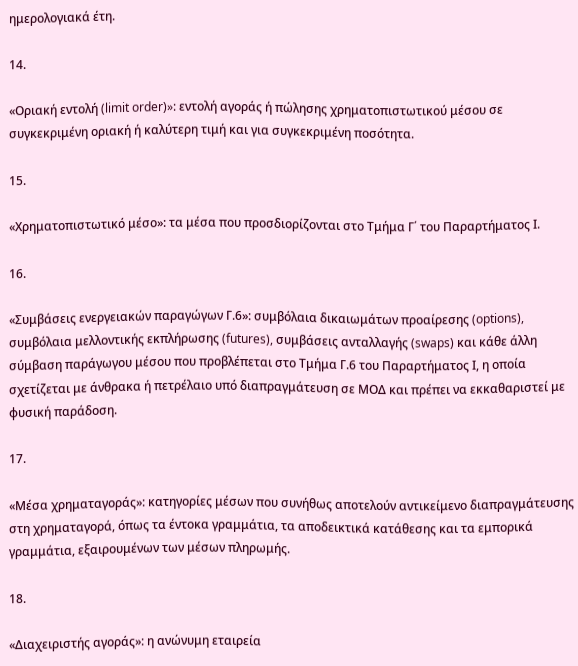ημερολογιακά έτη.

14.

«Οριακή εντολή (limit order)»: εντολή αγοράς ή πώλησης χρηματοπιστωτικού μέσου σε συγκεκριμένη οριακή ή καλύτερη τιμή και για συγκεκριμένη ποσότητα.

15.

«Χρηματοπιστωτικό μέσο»: τα μέσα που προσδιορίζονται στο Τμήμα Γ΄ του Παραρτήματος Ι.

16.

«Συμβάσεις ενεργειακών παραγώγων Γ.6»: συμβόλαια δικαιωμάτων προαίρεσης (options), συμβόλαια μελλοντικής εκπλήρωσης (futures), συμβάσεις ανταλλαγής (swaps) και κάθε άλλη σύμβαση παράγωγου μέσου που προβλέπεται στο Τμήμα Γ.6 του Παραρτήματος Ι, η οποία σχετίζεται με άνθρακα ή πετρέλαιο υπό διαπραγμάτευση σε ΜΟΔ και πρέπει να εκκαθαριστεί με φυσική παράδοση.

17.

«Μέσα χρηματαγοράς»: κατηγορίες μέσων που συνήθως αποτελούν αντικείμενο διαπραγμάτευσης στη χρηματαγορά, όπως τα έντοκα γραμμάτια, τα αποδεικτικά κατάθεσης και τα εμπορικά γραμμάτια, εξαιρουμένων των μέσων πληρωμής.

18.

«Διαχειριστής αγοράς»: η ανώνυμη εταιρεία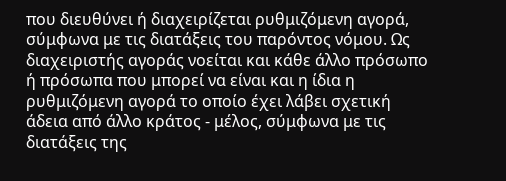που διευθύνει ή διαχειρίζεται ρυθμιζόμενη αγορά, σύμφωνα με τις διατάξεις του παρόντος νόμου. Ως διαχειριστής αγοράς νοείται και κάθε άλλο πρόσωπο ή πρόσωπα που μπορεί να είναι και η ίδια η ρυθμιζόμενη αγορά το οποίο έχει λάβει σχετική άδεια από άλλο κράτος - μέλος, σύμφωνα με τις διατάξεις της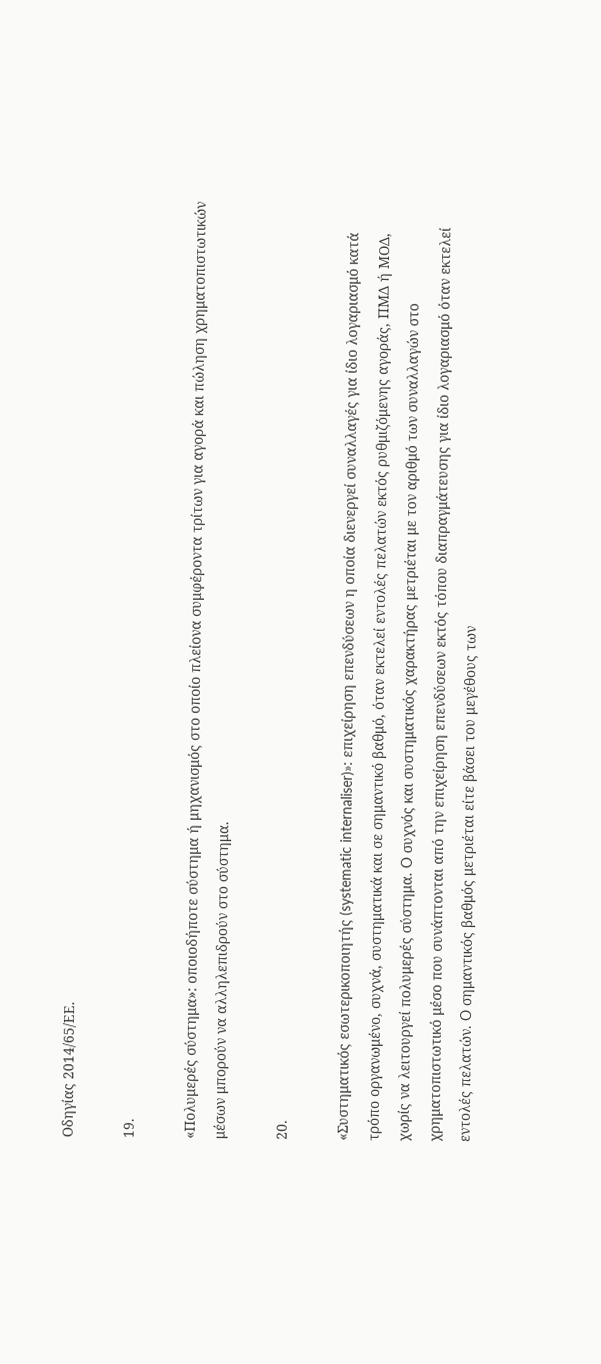Οδηγίας 2014/65/ΕΕ.

19.

«Πολυμερές σύστημα»: οποιοδήποτε σύστημα ή μηχανισμός στο οποίο πλείονα συμφέροντα τρίτων για αγορά και πώληση χρηματοπιστωτικών μέσων μπορούν να αλληλεπιδρούν στο σύστημα.

20.

«Συστηματικός εσωτερικοποιητής (systematic internaliser)»: επιχείρηση επενδύσεων η οποία διενεργεί συναλλαγές για ίδιο λογαριασμό κατά τρόπο οργανωμένο, συχνά, συστηματικά και σε σημαντικό βαθμό, όταν εκτελεί εντολές πελατών εκτός ρυθμιζόμενης αγοράς, ΠΜΔ ή ΜΟΔ, χωρίς να λειτουργεί πολυμερές σύστημα. O συχνός και συστηματικός χαρακτήρας μετριέται με τον αριθμό των συναλλαγών στο χρηματοπιστωτικό μέσο που συνάπτονται από την επιχείρηση επενδύσεων εκτός τόπου διαπραγμάτευσης για ίδιο λογαριασμό όταν εκτελεί εντολές πελατών. O σημαντικός βαθμός μετριέται είτε βάσει του μεγέθους των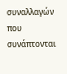συναλλαγών που συνάπτονται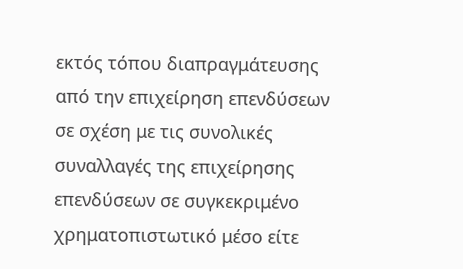εκτός τόπου διαπραγμάτευσης από την επιχείρηση επενδύσεων σε σχέση με τις συνολικές συναλλαγές της επιχείρησης επενδύσεων σε συγκεκριμένο χρηματοπιστωτικό μέσο είτε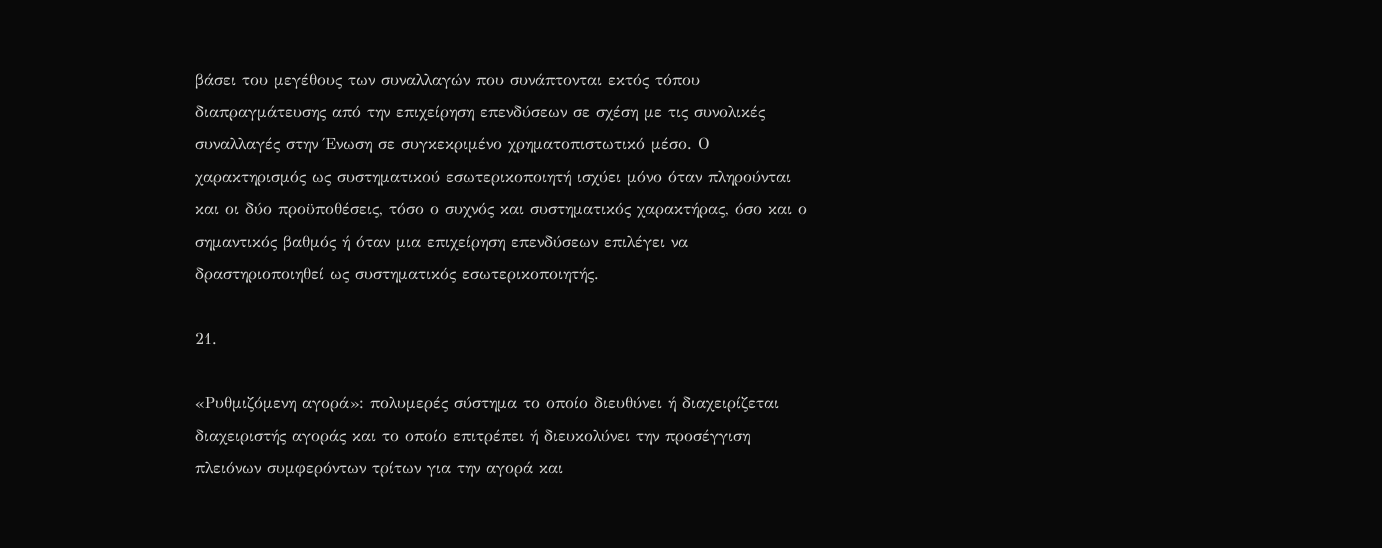βάσει του μεγέθους των συναλλαγών που συνάπτονται εκτός τόπου διαπραγμάτευσης από την επιχείρηση επενδύσεων σε σχέση με τις συνολικές συναλλαγές στην Ένωση σε συγκεκριμένο χρηματοπιστωτικό μέσο. Ο χαρακτηρισμός ως συστηματικού εσωτερικοποιητή ισχύει μόνο όταν πληρούνται και οι δύο προϋποθέσεις, τόσο ο συχνός και συστηματικός χαρακτήρας, όσο και ο σημαντικός βαθμός ή όταν μια επιχείρηση επενδύσεων επιλέγει να δραστηριοποιηθεί ως συστηματικός εσωτερικοποιητής.

21.

«Ρυθμιζόμενη αγορά»: πολυμερές σύστημα το οποίο διευθύνει ή διαχειρίζεται διαχειριστής αγοράς και το οποίο επιτρέπει ή διευκολύνει την προσέγγιση πλειόνων συμφερόντων τρίτων για την αγορά και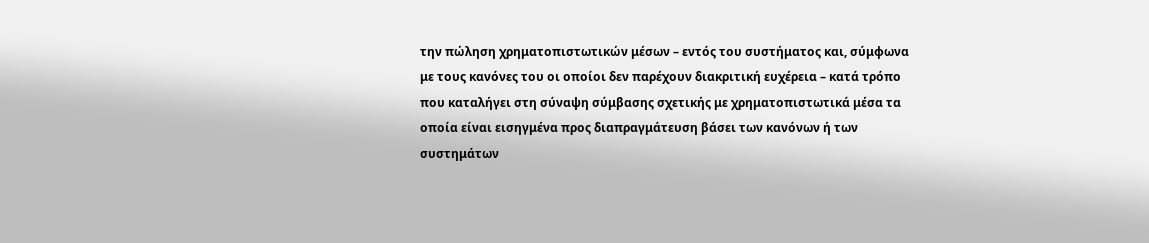την πώληση χρηματοπιστωτικών μέσων – εντός του συστήματος και, σύμφωνα με τους κανόνες του οι οποίοι δεν παρέχουν διακριτική ευχέρεια – κατά τρόπο που καταλήγει στη σύναψη σύμβασης σχετικής με χρηματοπιστωτικά μέσα τα οποία είναι εισηγμένα προς διαπραγμάτευση βάσει των κανόνων ή των συστημάτων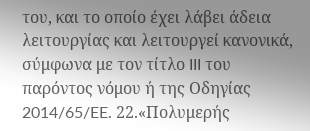του, και το οποίο έχει λάβει άδεια λειτουργίας και λειτουργεί κανονικά, σύμφωνα με τον τίτλο III του παρόντος νόμου ή της Οδηγίας 2014/65/EE. 22.«Πολυμερής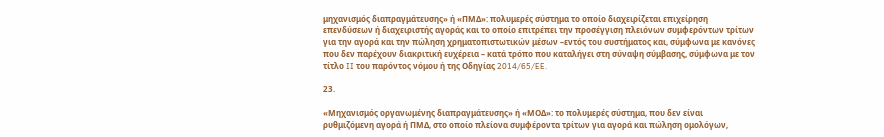μηχανισμός διαπραγμάτευσης» ή «ΠΜΔ»: πολυμερές σύστημα το οποίο διαχειρίζεται επιχείρηση επενδύσεων ή διαχειριστής αγοράς και το οποίο επιτρέπει την προσέγγιση πλειόνων συμφερόντων τρίτων για την αγορά και την πώληση χρηματοπιστωτικών μέσων –εντός του συστήματος και, σύμφωνα με κανόνες που δεν παρέχουν διακριτική ευχέρεια – κατά τρόπο που καταλήγει στη σύναψη σύμβασης, σύμφωνα με τον τίτλο II του παρόντος νόμου ή της Οδηγίας 2014/65/EE.

23.

«Μηχανισμός οργανωμένης διαπραγμάτευσης» ή «ΜΟΔ»: το πολυμερές σύστημα, που δεν είναι ρυθμιζόμενη αγορά ή ΠΜΔ, στο οποίο πλείονα συμφέροντα τρίτων για αγορά και πώληση ομολόγων,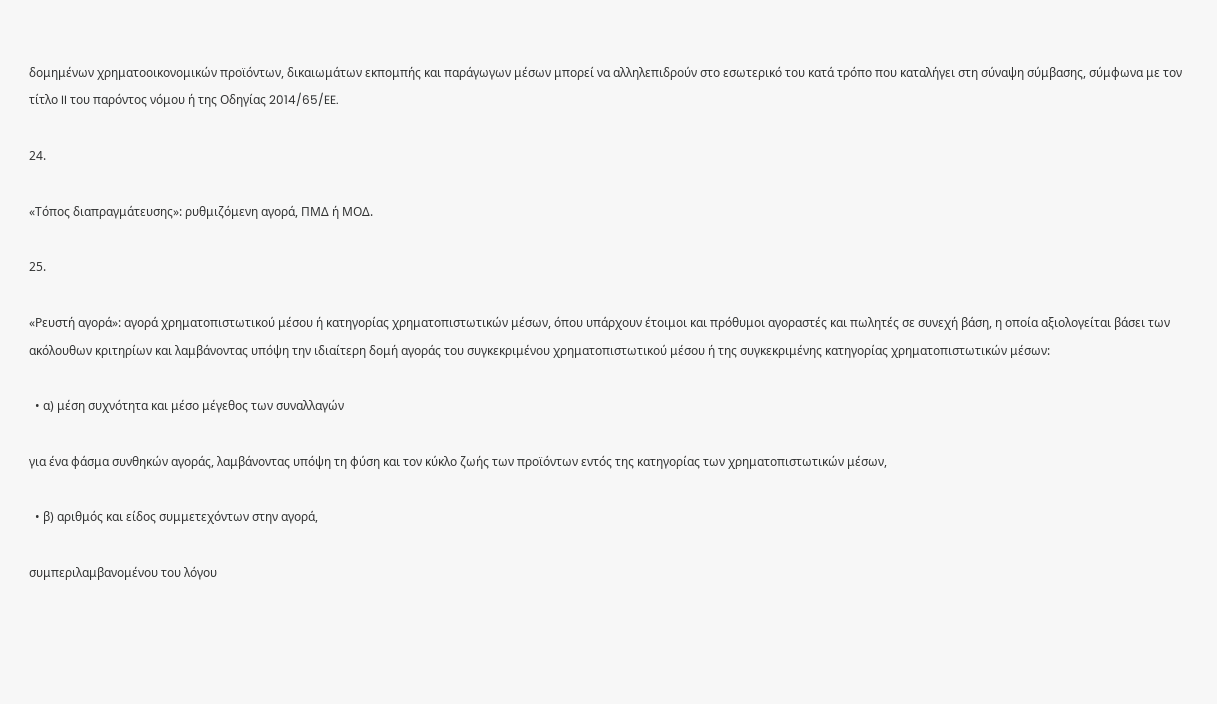δομημένων χρηματοοικονομικών προϊόντων, δικαιωμάτων εκπομπής και παράγωγων μέσων μπορεί να αλληλεπιδρούν στο εσωτερικό του κατά τρόπο που καταλήγει στη σύναψη σύμβασης, σύμφωνα με τον τίτλο II του παρόντος νόμου ή της Οδηγίας 2014/65/EE.

24.

«Τόπος διαπραγμάτευσης»: ρυθμιζόμενη αγορά, ΠΜΔ ή ΜΟΔ.

25.

«Ρευστή αγορά»: αγορά χρηματοπιστωτικού μέσου ή κατηγορίας χρηματοπιστωτικών μέσων, όπου υπάρχουν έτοιμοι και πρόθυμοι αγοραστές και πωλητές σε συνεχή βάση, η οποία αξιολογείται βάσει των ακόλουθων κριτηρίων και λαμβάνοντας υπόψη την ιδιαίτερη δομή αγοράς του συγκεκριμένου χρηματοπιστωτικού μέσου ή της συγκεκριμένης κατηγορίας χρηματοπιστωτικών μέσων:

  • α) μέση συχνότητα και μέσο μέγεθος των συναλλαγών

για ένα φάσμα συνθηκών αγοράς, λαμβάνοντας υπόψη τη φύση και τον κύκλο ζωής των προϊόντων εντός της κατηγορίας των χρηματοπιστωτικών μέσων,

  • β) αριθμός και είδος συμμετεχόντων στην αγορά,

συμπεριλαμβανομένου του λόγου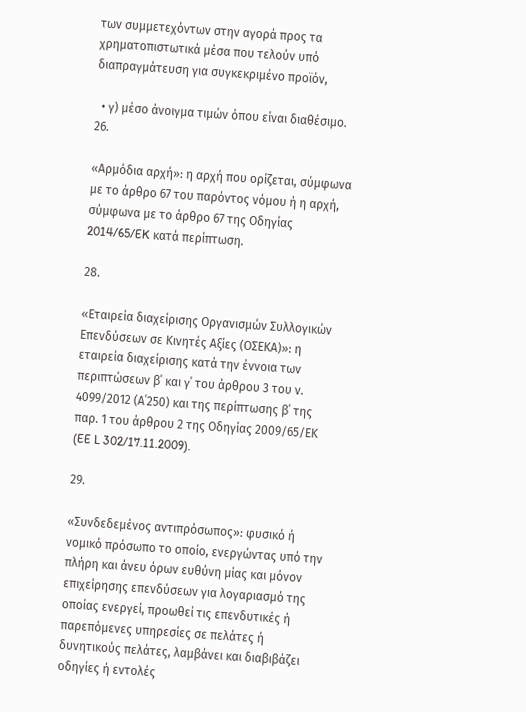των συμμετεχόντων στην αγορά προς τα χρηματοπιστωτικά μέσα που τελούν υπό διαπραγμάτευση για συγκεκριμένο προϊόν,

  • γ) μέσο άνοιγμα τιμών όπου είναι διαθέσιμο.
26.

«Αρμόδια αρχή»: η αρχή που ορίζεται, σύμφωνα με το άρθρο 67 του παρόντος νόμου ή η αρχή, σύμφωνα με το άρθρο 67 της Οδηγίας 2014/65/EK κατά περίπτωση.

28.

«Εταιρεία διαχείρισης Οργανισμών Συλλογικών Επενδύσεων σε Κινητές Αξίες (ΟΣΕΚΑ)»: η εταιρεία διαχείρισης κατά την έννοια των περιπτώσεων β΄ και γ΄ του άρθρου 3 του ν. 4099/2012 (Α΄250) και της περίπτωσης β΄ της παρ. 1 του άρθρου 2 της Οδηγίας 2009/65/ΕΚ (EE L 302/17.11.2009).

29.

«Συνδεδεμένος αντιπρόσωπος»: φυσικό ή νομικό πρόσωπο το οποίο, ενεργώντας υπό την πλήρη και άνευ όρων ευθύνη μίας και μόνον επιχείρησης επενδύσεων για λογαριασμό της οποίας ενεργεί, προωθεί τις επενδυτικές ή παρεπόμενες υπηρεσίες σε πελάτες ή δυνητικούς πελάτες, λαμβάνει και διαβιβάζει οδηγίες ή εντολές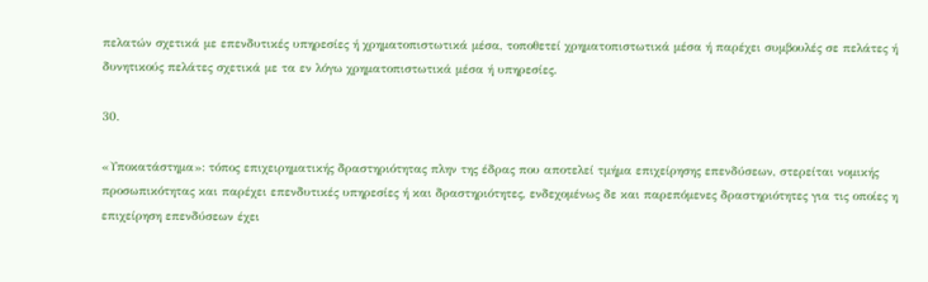πελατών σχετικά με επενδυτικές υπηρεσίες ή χρηματοπιστωτικά μέσα, τοποθετεί χρηματοπιστωτικά μέσα ή παρέχει συμβουλές σε πελάτες ή δυνητικούς πελάτες σχετικά με τα εν λόγω χρηματοπιστωτικά μέσα ή υπηρεσίες.

30.

«Υποκατάστημα»: τόπος επιχειρηματικής δραστηριότητας πλην της έδρας που αποτελεί τμήμα επιχείρησης επενδύσεων, στερείται νομικής προσωπικότητας και παρέχει επενδυτικές υπηρεσίες ή και δραστηριότητες, ενδεχομένως δε και παρεπόμενες δραστηριότητες για τις οποίες η επιχείρηση επενδύσεων έχει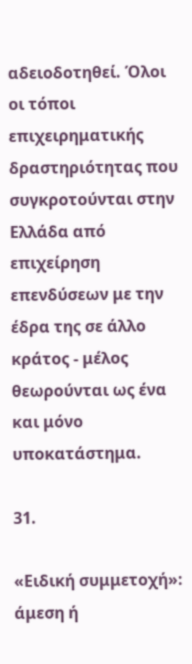αδειοδοτηθεί. Όλοι οι τόποι επιχειρηματικής δραστηριότητας που συγκροτούνται στην Ελλάδα από επιχείρηση επενδύσεων με την έδρα της σε άλλο κράτος - μέλος θεωρούνται ως ένα και μόνο υποκατάστημα.

31.

«Ειδική συμμετοχή»: άμεση ή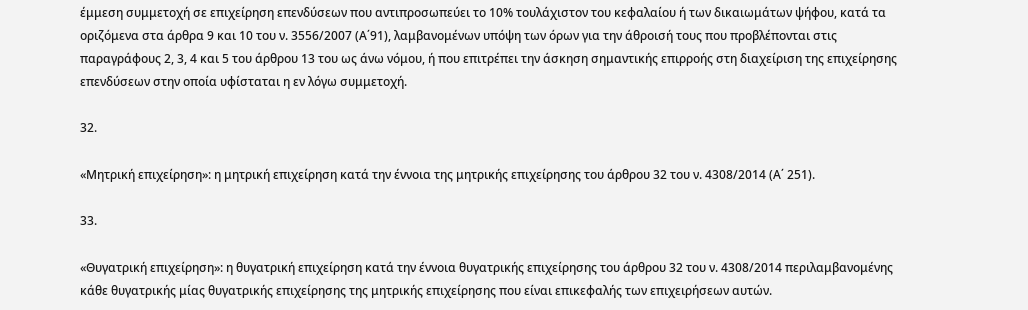έμμεση συμμετοχή σε επιχείρηση επενδύσεων που αντιπροσωπεύει το 10% τουλάχιστον του κεφαλαίου ή των δικαιωμάτων ψήφου, κατά τα οριζόμενα στα άρθρα 9 και 10 του ν. 3556/2007 (Α΄91), λαμβανομένων υπόψη των όρων για την άθροισή τους που προβλέπονται στις παραγράφους 2, 3, 4 και 5 του άρθρου 13 του ως άνω νόμου, ή που επιτρέπει την άσκηση σημαντικής επιρροής στη διαχείριση της επιχείρησης επενδύσεων στην οποία υφίσταται η εν λόγω συμμετοχή.

32.

«Μητρική επιχείρηση»: η μητρική επιχείρηση κατά την έννοια της μητρικής επιχείρησης του άρθρου 32 του ν. 4308/2014 (Α΄ 251).

33.

«Θυγατρική επιχείρηση»: η θυγατρική επιχείρηση κατά την έννοια θυγατρικής επιχείρησης του άρθρου 32 του ν. 4308/2014 περιλαμβανομένης κάθε θυγατρικής μίας θυγατρικής επιχείρησης της μητρικής επιχείρησης που είναι επικεφαλής των επιχειρήσεων αυτών.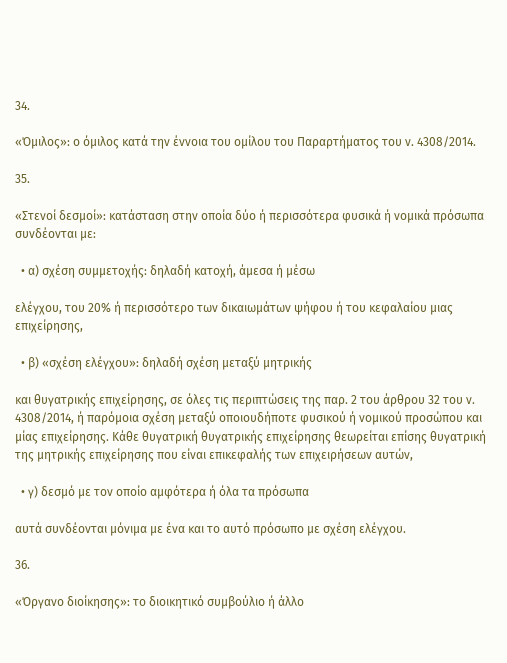34.

«Όμιλος»: ο όμιλος κατά την έννοια του ομίλου του Παραρτήματος του ν. 4308/2014.

35.

«Στενοί δεσμοί»: κατάσταση στην οποία δύο ή περισσότερα φυσικά ή νομικά πρόσωπα συνδέονται με:

  • α) σχέση συμμετοχής: δηλαδή κατοχή, άμεσα ή μέσω

ελέγχου, του 20% ή περισσότερο των δικαιωμάτων ψήφου ή του κεφαλαίου μιας επιχείρησης,

  • β) «σχέση ελέγχου»: δηλαδή σχέση μεταξύ μητρικής

και θυγατρικής επιχείρησης, σε όλες τις περιπτώσεις της παρ. 2 του άρθρου 32 του ν. 4308/2014, ή παρόμοια σχέση μεταξύ οποιουδήποτε φυσικού ή νομικού προσώπου και μίας επιχείρησης. Κάθε θυγατρική θυγατρικής επιχείρησης θεωρείται επίσης θυγατρική της μητρικής επιχείρησης που είναι επικεφαλής των επιχειρήσεων αυτών,

  • γ) δεσμό με τον οποίο αμφότερα ή όλα τα πρόσωπα

αυτά συνδέονται μόνιμα με ένα και το αυτό πρόσωπο με σχέση ελέγχου.

36.

«Όργανο διοίκησης»: το διοικητικό συμβούλιο ή άλλο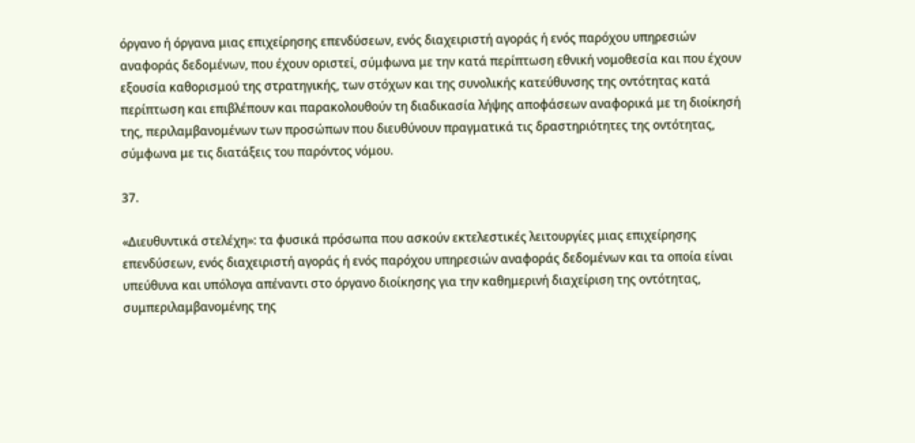όργανο ή όργανα μιας επιχείρησης επενδύσεων, ενός διαχειριστή αγοράς ή ενός παρόχου υπηρεσιών αναφοράς δεδομένων, που έχουν οριστεί, σύμφωνα με την κατά περίπτωση εθνική νομοθεσία και που έχουν εξουσία καθορισμού της στρατηγικής, των στόχων και της συνολικής κατεύθυνσης της οντότητας κατά περίπτωση και επιβλέπουν και παρακολουθούν τη διαδικασία λήψης αποφάσεων αναφορικά με τη διοίκησή της, περιλαμβανομένων των προσώπων που διευθύνουν πραγματικά τις δραστηριότητες της οντότητας, σύμφωνα με τις διατάξεις του παρόντος νόμου.

37.

«Διευθυντικά στελέχη»: τα φυσικά πρόσωπα που ασκούν εκτελεστικές λειτουργίες μιας επιχείρησης επενδύσεων, ενός διαχειριστή αγοράς ή ενός παρόχου υπηρεσιών αναφοράς δεδομένων και τα οποία είναι υπεύθυνα και υπόλογα απέναντι στο όργανο διοίκησης για την καθημερινή διαχείριση της οντότητας, συμπεριλαμβανομένης της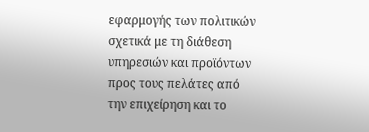εφαρμογής των πολιτικών σχετικά με τη διάθεση υπηρεσιών και προϊόντων προς τους πελάτες από την επιχείρηση και το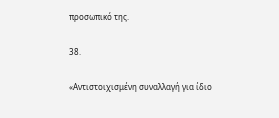προσωπικό της.

38.

«Αντιστοιχισμένη συναλλαγή για ίδιο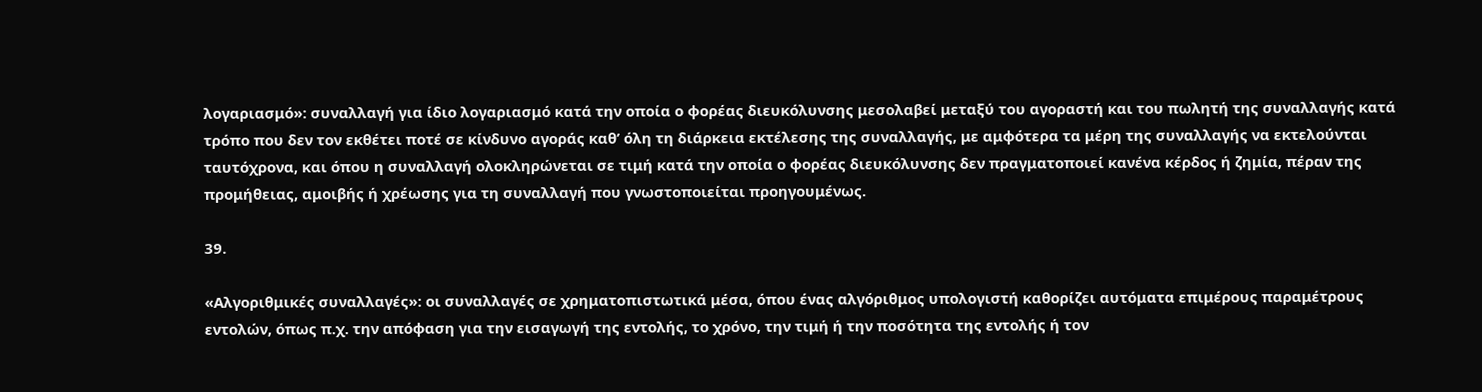λογαριασμό»: συναλλαγή για ίδιο λογαριασμό κατά την οποία ο φορέας διευκόλυνσης μεσολαβεί μεταξύ του αγοραστή και του πωλητή της συναλλαγής κατά τρόπο που δεν τον εκθέτει ποτέ σε κίνδυνο αγοράς καθ’ όλη τη διάρκεια εκτέλεσης της συναλλαγής, με αμφότερα τα μέρη της συναλλαγής να εκτελούνται ταυτόχρονα, και όπου η συναλλαγή ολοκληρώνεται σε τιμή κατά την οποία ο φορέας διευκόλυνσης δεν πραγματοποιεί κανένα κέρδος ή ζημία, πέραν της προμήθειας, αμοιβής ή χρέωσης για τη συναλλαγή που γνωστοποιείται προηγουμένως.

39.

«Αλγοριθμικές συναλλαγές»: οι συναλλαγές σε χρηματοπιστωτικά μέσα, όπου ένας αλγόριθμος υπολογιστή καθορίζει αυτόματα επιμέρους παραμέτρους εντολών, όπως π.χ. την απόφαση για την εισαγωγή της εντολής, το χρόνο, την τιμή ή την ποσότητα της εντολής ή τον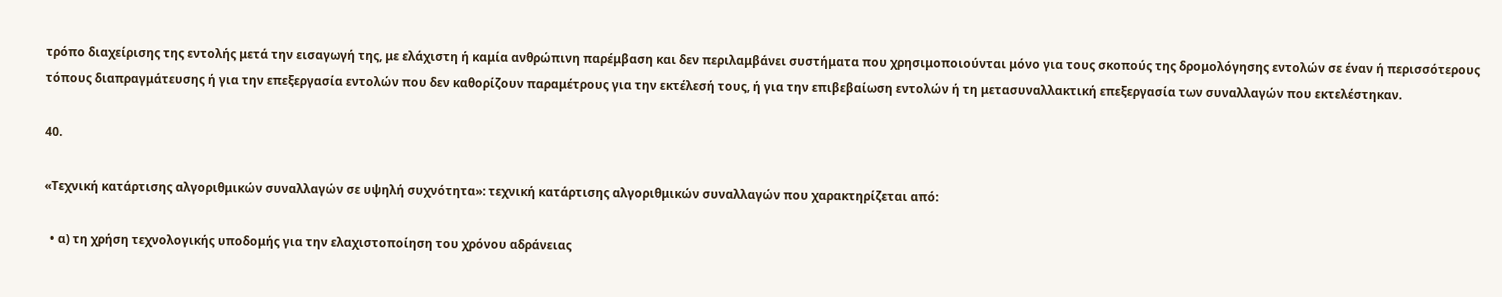τρόπο διαχείρισης της εντολής μετά την εισαγωγή της, με ελάχιστη ή καμία ανθρώπινη παρέμβαση και δεν περιλαμβάνει συστήματα που χρησιμοποιούνται μόνο για τους σκοπούς της δρομολόγησης εντολών σε έναν ή περισσότερους τόπους διαπραγμάτευσης ή για την επεξεργασία εντολών που δεν καθορίζουν παραμέτρους για την εκτέλεσή τους, ή για την επιβεβαίωση εντολών ή τη μετασυναλλακτική επεξεργασία των συναλλαγών που εκτελέστηκαν.

40.

«Τεχνική κατάρτισης αλγοριθμικών συναλλαγών σε υψηλή συχνότητα»: τεχνική κατάρτισης αλγοριθμικών συναλλαγών που χαρακτηρίζεται από:

  • α) τη χρήση τεχνολογικής υποδομής για την ελαχιστοποίηση του χρόνου αδράνειας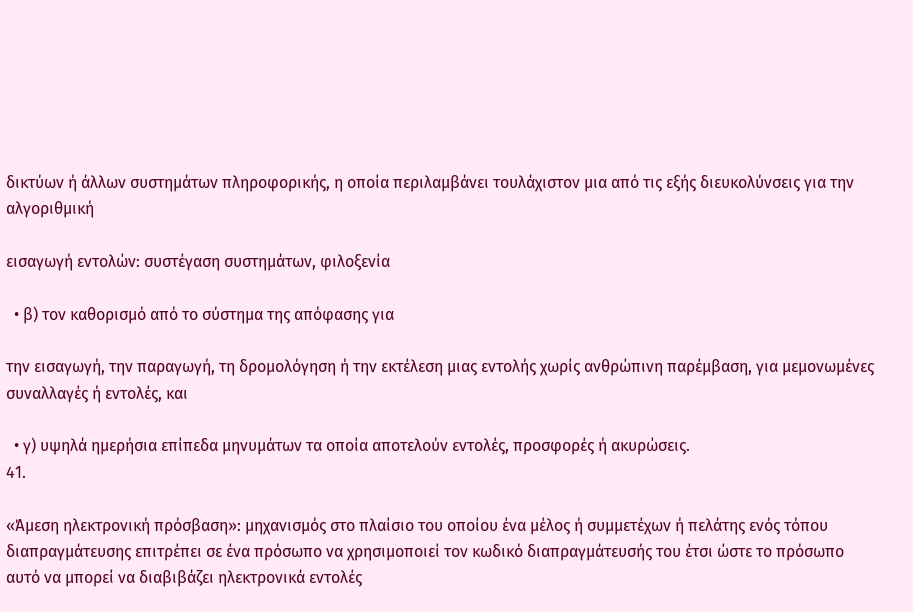δικτύων ή άλλων συστημάτων πληροφορικής, η οποία περιλαμβάνει τουλάχιστον μια από τις εξής διευκολύνσεις για την αλγοριθμική

εισαγωγή εντολών: συστέγαση συστημάτων, φιλοξενία

  • β) τον καθορισμό από το σύστημα της απόφασης για

την εισαγωγή, την παραγωγή, τη δρομολόγηση ή την εκτέλεση μιας εντολής χωρίς ανθρώπινη παρέμβαση, για μεμονωμένες συναλλαγές ή εντολές, και

  • γ) υψηλά ημερήσια επίπεδα μηνυμάτων τα οποία αποτελούν εντολές, προσφορές ή ακυρώσεις.
41.

«Άμεση ηλεκτρονική πρόσβαση»: μηχανισμός στο πλαίσιο του οποίου ένα μέλος ή συμμετέχων ή πελάτης ενός τόπου διαπραγμάτευσης επιτρέπει σε ένα πρόσωπο να χρησιμοποιεί τον κωδικό διαπραγμάτευσής του έτσι ώστε το πρόσωπο αυτό να μπορεί να διαβιβάζει ηλεκτρονικά εντολές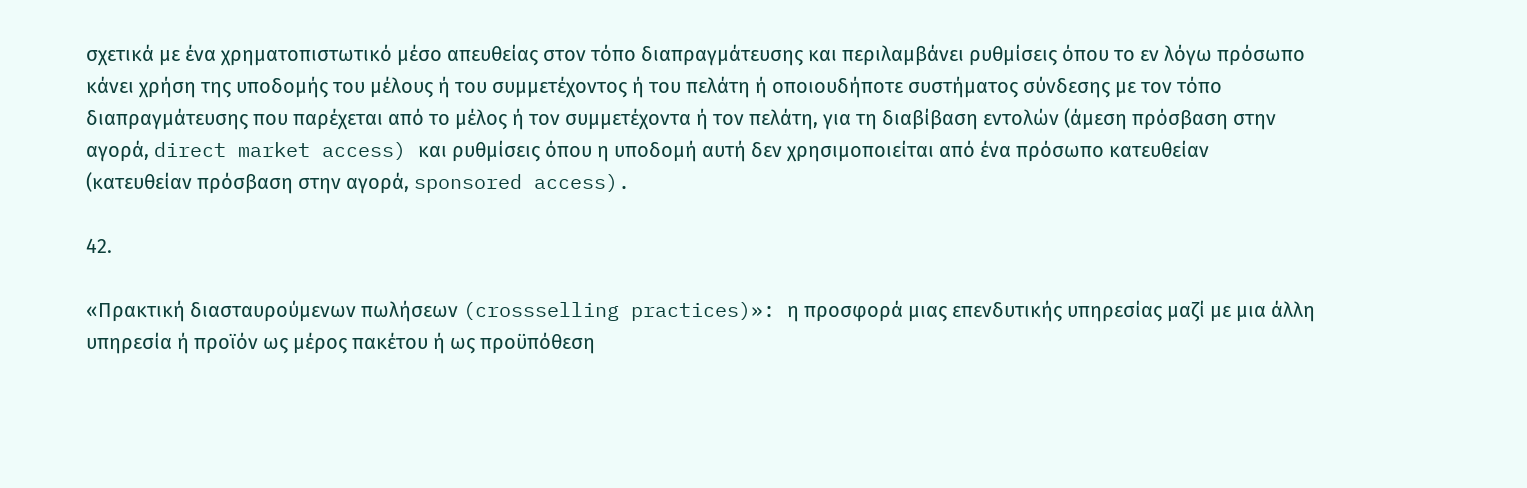σχετικά με ένα χρηματοπιστωτικό μέσο απευθείας στον τόπο διαπραγμάτευσης και περιλαμβάνει ρυθμίσεις όπου το εν λόγω πρόσωπο κάνει χρήση της υποδομής του μέλους ή του συμμετέχοντος ή του πελάτη ή οποιουδήποτε συστήματος σύνδεσης με τον τόπο διαπραγμάτευσης που παρέχεται από το μέλος ή τον συμμετέχοντα ή τον πελάτη, για τη διαβίβαση εντολών (άμεση πρόσβαση στην αγορά, direct market access) και ρυθμίσεις όπου η υποδομή αυτή δεν χρησιμοποιείται από ένα πρόσωπο κατευθείαν (κατευθείαν πρόσβαση στην αγορά, sponsored access).

42.

«Πρακτική διασταυρούμενων πωλήσεων (crossselling practices)»: η προσφορά μιας επενδυτικής υπηρεσίας μαζί με μια άλλη υπηρεσία ή προϊόν ως μέρος πακέτου ή ως προϋπόθεση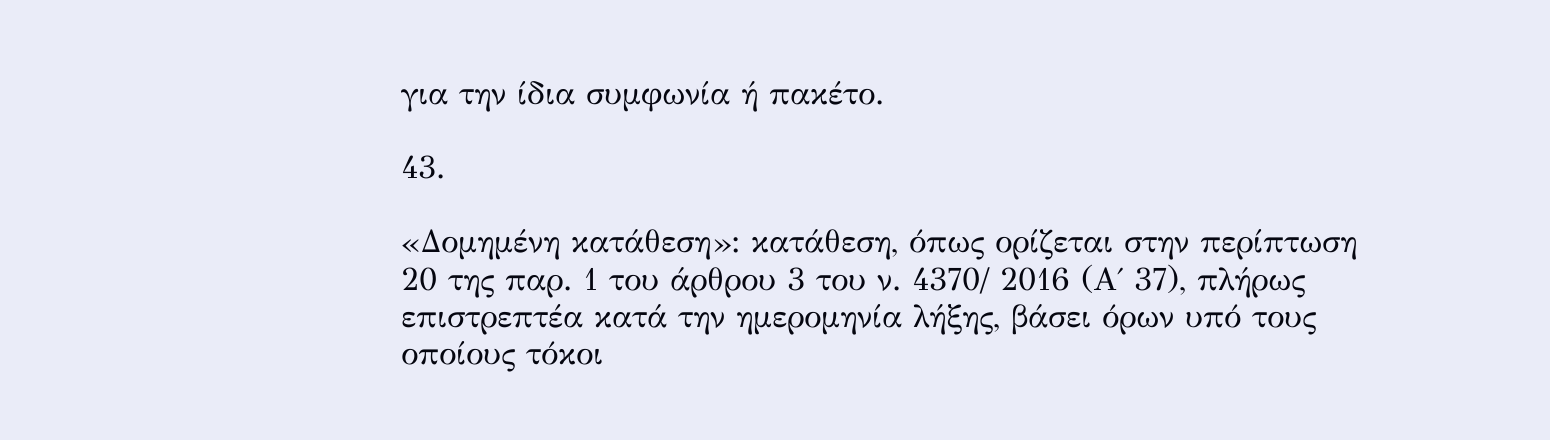για την ίδια συμφωνία ή πακέτο.

43.

«Δομημένη κατάθεση»: κατάθεση, όπως ορίζεται στην περίπτωση 20 της παρ. 1 του άρθρου 3 του ν. 4370/ 2016 (Α΄ 37), πλήρως επιστρεπτέα κατά την ημερομηνία λήξης, βάσει όρων υπό τους οποίους τόκοι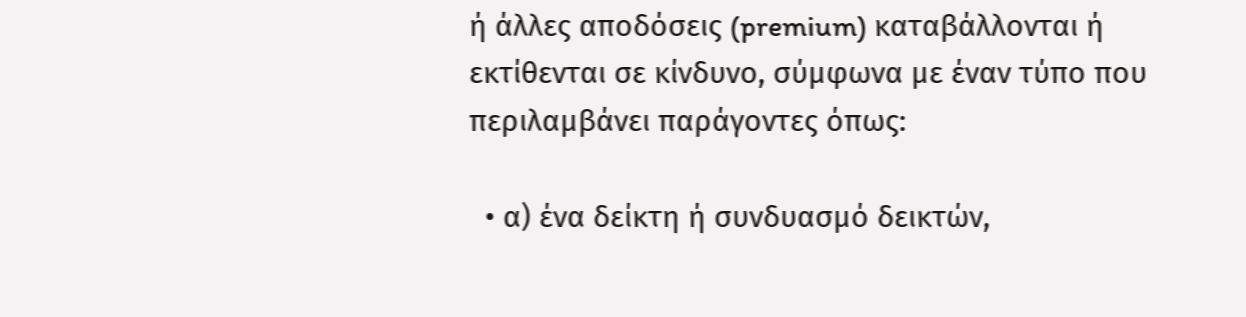ή άλλες αποδόσεις (premium) καταβάλλονται ή εκτίθενται σε κίνδυνο, σύμφωνα με έναν τύπο που περιλαμβάνει παράγοντες όπως:

  • α) ένα δείκτη ή συνδυασμό δεικτών,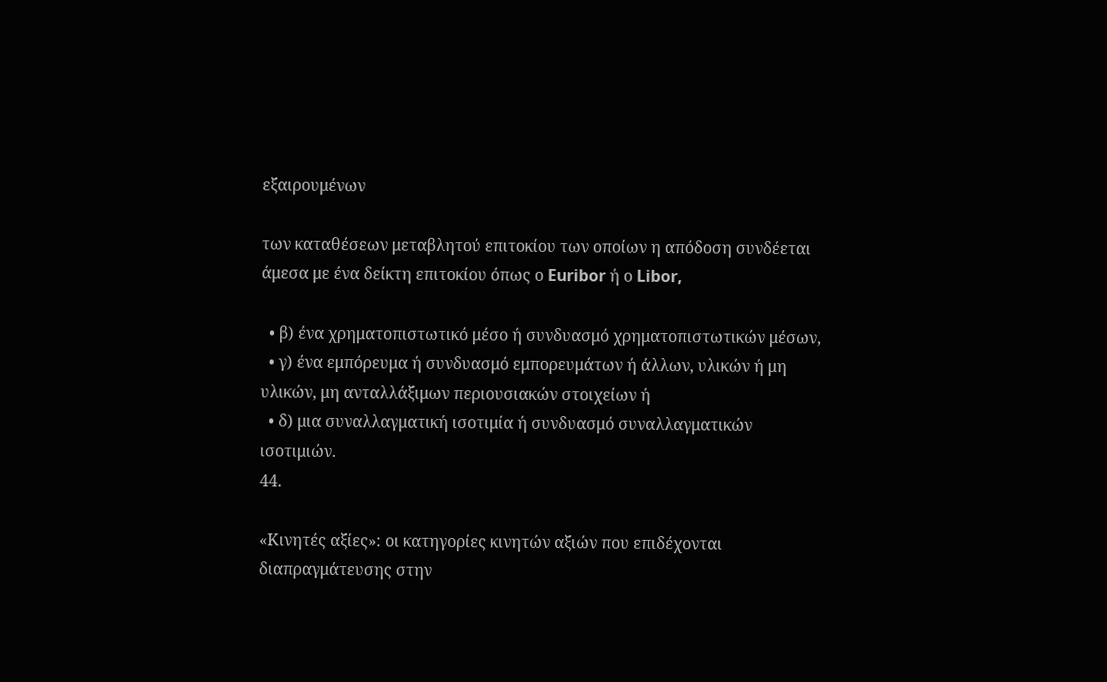εξαιρουμένων

των καταθέσεων μεταβλητού επιτοκίου των οποίων η απόδοση συνδέεται άμεσα με ένα δείκτη επιτοκίου όπως ο Euribor ή ο Libor,

  • β) ένα χρηματοπιστωτικό μέσο ή συνδυασμό χρηματοπιστωτικών μέσων,
  • γ) ένα εμπόρευμα ή συνδυασμό εμπορευμάτων ή άλλων, υλικών ή μη υλικών, μη ανταλλάξιμων περιουσιακών στοιχείων ή
  • δ) μια συναλλαγματική ισοτιμία ή συνδυασμό συναλλαγματικών ισοτιμιών.
44.

«Κινητές αξίες»: οι κατηγορίες κινητών αξιών που επιδέχονται διαπραγμάτευσης στην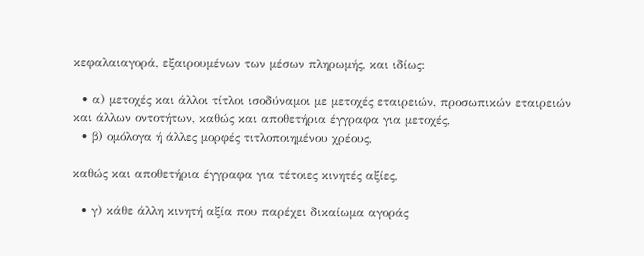κεφαλαιαγορά, εξαιρουμένων των μέσων πληρωμής, και ιδίως:

  • α) μετοχές και άλλοι τίτλοι ισοδύναμοι με μετοχές εταιρειών, προσωπικών εταιρειών και άλλων οντοτήτων, καθώς και αποθετήρια έγγραφα για μετοχές,
  • β) ομόλογα ή άλλες μορφές τιτλοποιημένου χρέους,

καθώς και αποθετήρια έγγραφα για τέτοιες κινητές αξίες,

  • γ) κάθε άλλη κινητή αξία που παρέχει δικαίωμα αγοράς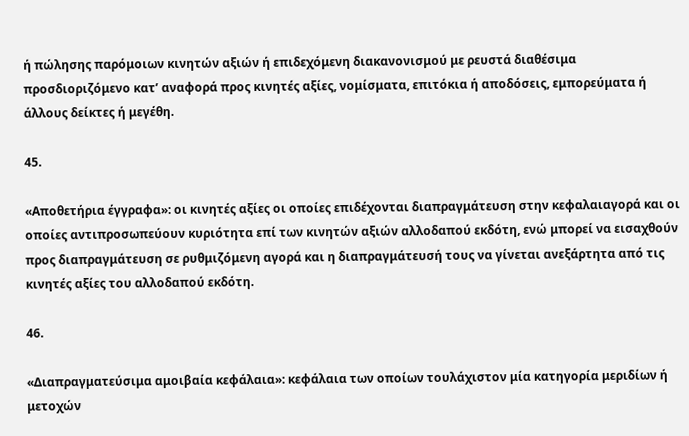ή πώλησης παρόμοιων κινητών αξιών ή επιδεχόμενη διακανονισμού με ρευστά διαθέσιμα προσδιοριζόμενο κατ’ αναφορά προς κινητές αξίες, νομίσματα, επιτόκια ή αποδόσεις, εμπορεύματα ή άλλους δείκτες ή μεγέθη.

45.

«Αποθετήρια έγγραφα»: οι κινητές αξίες οι οποίες επιδέχονται διαπραγμάτευση στην κεφαλαιαγορά και οι οποίες αντιπροσωπεύουν κυριότητα επί των κινητών αξιών αλλοδαπού εκδότη, ενώ μπορεί να εισαχθούν προς διαπραγμάτευση σε ρυθμιζόμενη αγορά και η διαπραγμάτευσή τους να γίνεται ανεξάρτητα από τις κινητές αξίες του αλλοδαπού εκδότη.

46.

«Διαπραγματεύσιμα αμοιβαία κεφάλαια»: κεφάλαια των οποίων τουλάχιστον μία κατηγορία μεριδίων ή μετοχών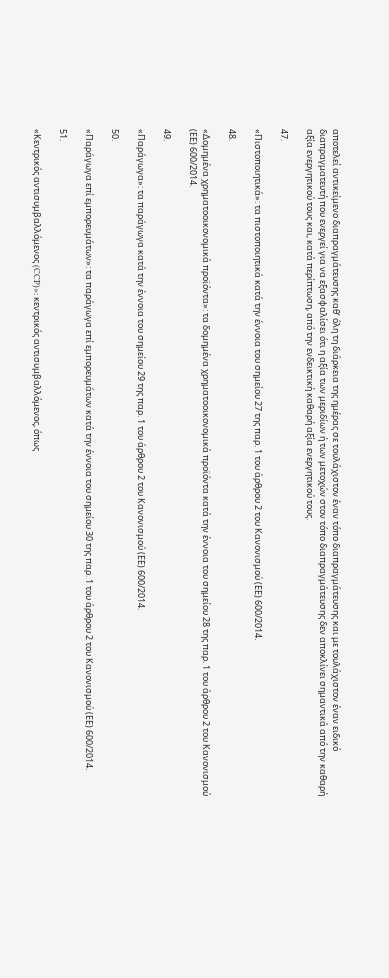αποτελεί αντικείμενο διαπραγμάτευσης καθ’ όλη τη διάρκεια της ημέρας σε τουλάχιστον έναν τόπο διαπραγμάτευσης και με τουλάχιστον έναν ειδικό διαπραγματευτή που ενεργεί για να εξασφαλίσει ότι η αξία των μεριδίων ή των μετοχών στον τόπο διαπραγμάτευσης δεν αποκλίνει σημαντικά από την καθαρή αξία ενεργητικού τους και, κατά περίπτωση, από την ενδεικτική καθαρή αξία ενεργητικού τους.

47.

«Πιστοποιητικά»: τα πιστοποιητικά κατά την έννοια του σημείου 27 της παρ. 1 του άρθρου 2 του Κανονισμού (ΕΕ) 600/2014.

48.

«Δομημένα χρηματοοικονομικά προϊόντα»: τα δομημένα χρηματοοικονομικά προϊόντα κατά την έννοια του σημείου 28 της παρ. 1 του άρθρου 2 του Κανονισμού (ΕΕ) 600/2014.

49.

«Παράγωγα»: τα παράγωγα κατά την έννοια του σημείου 29 της παρ. 1 του άρθρου 2 του Κανονισμού (ΕΕ) 600/2014.

50.

«Παράγωγα επί εμπορευμάτων»: τα παράγωγα επί εμπορευμάτων κατά την έννοια του σημείου 30 της παρ. 1 του άρθρου 2 του Κανονισμού (ΕΕ) 600/2014.

51.

«Κεντρικός αντισυμβαλλόμενος (CCP)»: κεντρικός αντισυμβαλλόμενος, όπως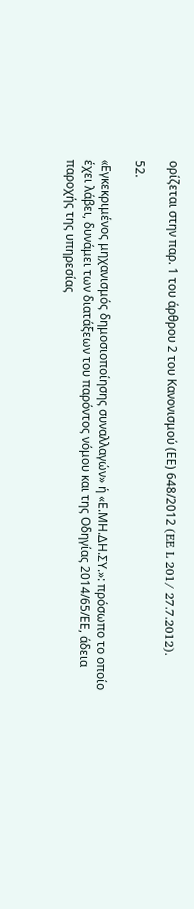ορίζεται στην παρ. 1 του άρθρου 2 του Κανονισμού (ΕΕ) 648/2012 (EE L 201/ 27.7.2012).

52.

«Eγκεκριμένος μηχανισμός δημοσιοποίησης συναλλαγών» ή «Ε.ΜΗ.ΔΗ.ΣΥ.»: πρόσωπο το οποίο έχει λάβει, δυνάμει των διατάξεων του παρόντος νόμου και της Οδηγίας 2014/65/ΕΕ, άδεια παροχής της υπηρεσίας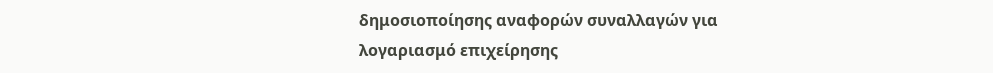δημοσιοποίησης αναφορών συναλλαγών για λογαριασμό επιχείρησης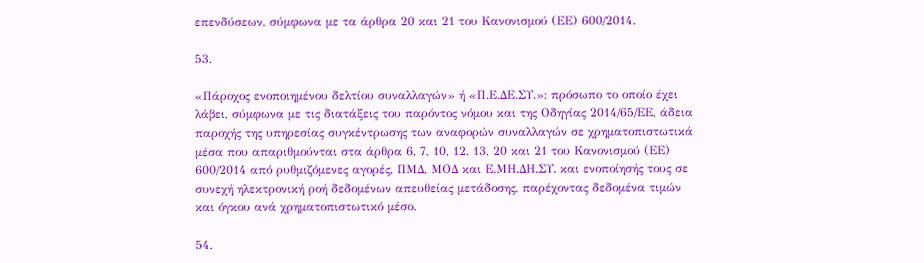επενδύσεων, σύμφωνα με τα άρθρα 20 και 21 του Κανονισμού (ΕΕ) 600/2014.

53.

«Πάροχος ενοποιημένου δελτίου συναλλαγών» ή «Π.Ε.ΔΕ.ΣΥ.»: πρόσωπο το οποίο έχει λάβει, σύμφωνα με τις διατάξεις του παρόντος νόμου και της Οδηγίας 2014/65/ΕΕ, άδεια παροχής της υπηρεσίας συγκέντρωσης των αναφορών συναλλαγών σε χρηματοπιστωτικά μέσα που απαριθμούνται στα άρθρα 6, 7, 10, 12, 13, 20 και 21 του Κανονισμού (ΕΕ) 600/2014 από ρυθμιζόμενες αγορές, ΠΜΔ, ΜΟΔ και Ε.ΜΗ.ΔΗ.ΣΥ. και ενοποίησής τους σε συνεχή ηλεκτρονική ροή δεδομένων απευθείας μετάδοσης, παρέχοντας δεδομένα τιμών και όγκου ανά χρηματοπιστωτικό μέσο.

54.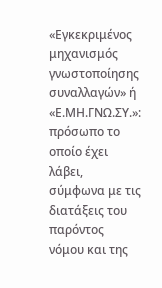«Εγκεκριμένος μηχανισμός γνωστοποίησης συναλλαγών» ή «Ε.ΜΗ.ΓΝΩ.ΣΥ.»: πρόσωπο το οποίο έχει λάβει, σύμφωνα με τις διατάξεις του παρόντος νόμου και της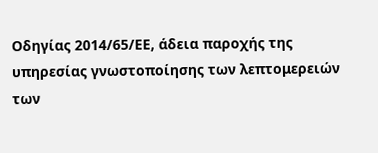Οδηγίας 2014/65/ΕΕ, άδεια παροχής της υπηρεσίας γνωστοποίησης των λεπτομερειών των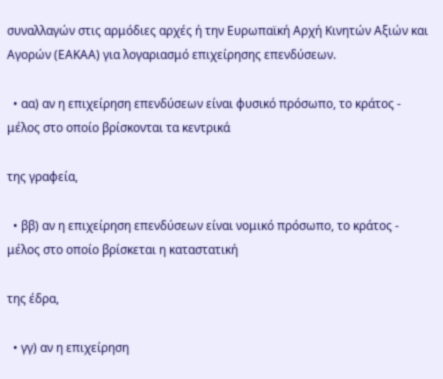συναλλαγών στις αρμόδιες αρχές ή την Ευρωπαϊκή Αρχή Κινητών Αξιών και Αγορών (ΕΑΚΑΑ) για λογαριασμό επιχείρησης επενδύσεων.

  • αα) αν η επιχείρηση επενδύσεων είναι φυσικό πρόσωπο, το κράτος - μέλος στο οποίο βρίσκονται τα κεντρικά

της γραφεία,

  • ββ) αν η επιχείρηση επενδύσεων είναι νομικό πρόσωπο, το κράτος - μέλος στο οποίο βρίσκεται η καταστατική

της έδρα,

  • γγ) αν η επιχείρηση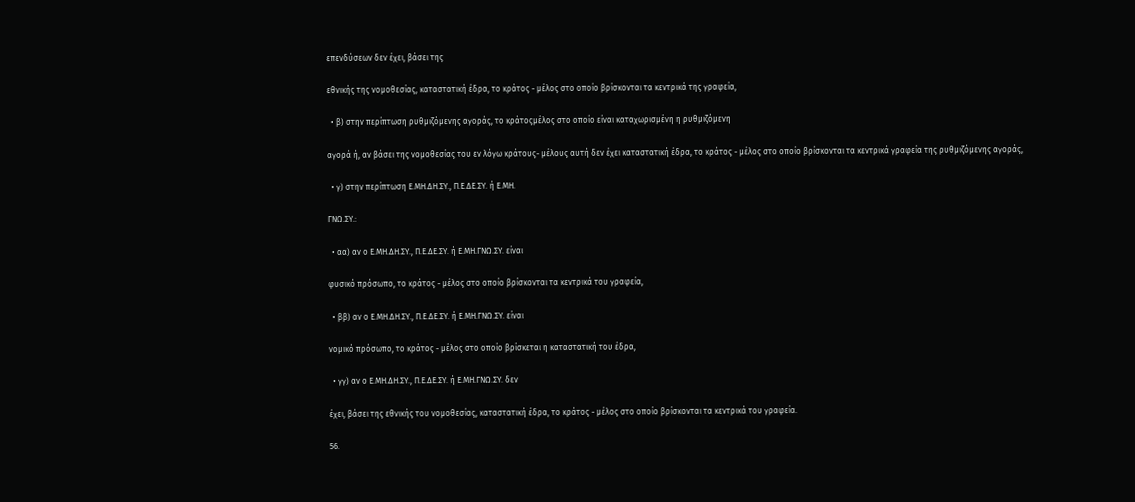επενδύσεων δεν έχει, βάσει της

εθνικής της νομοθεσίας, καταστατική έδρα, το κράτος - μέλος στο οποίο βρίσκονται τα κεντρικά της γραφεία,

  • β) στην περίπτωση ρυθμιζόμενης αγοράς, το κράτοςμέλος στο οποίο είναι καταχωρισμένη η ρυθμιζόμενη

αγορά ή, αν βάσει της νομοθεσίας του εν λόγω κράτους- μέλους αυτή δεν έχει καταστατική έδρα, το κράτος - μέλος στο οποίο βρίσκονται τα κεντρικά γραφεία της ρυθμιζόμενης αγοράς,

  • γ) στην περίπτωση Ε.ΜΗ.ΔΗ.ΣΥ., Π.Ε.ΔΕ.ΣΥ. ή Ε.ΜΗ.

ΓΝΩ.ΣΥ.:

  • αα) αν ο Ε.ΜΗ.ΔΗ.ΣΥ., Π.Ε.ΔΕ.ΣΥ. ή Ε.ΜΗ.ΓΝΩ.ΣΥ. είναι

φυσικό πρόσωπο, το κράτος - μέλος στο οποίο βρίσκονται τα κεντρικά του γραφεία,

  • ββ) αν ο Ε.ΜΗ.ΔΗ.ΣΥ., Π.Ε.ΔΕ.ΣΥ. ή Ε.ΜΗ.ΓΝΩ.ΣΥ. είναι

νομικό πρόσωπο, το κράτος - μέλος στο οποίο βρίσκεται η καταστατική του έδρα,

  • γγ) αν ο Ε.ΜΗ.ΔΗ.ΣΥ., Π.Ε.ΔΕ.ΣΥ. ή Ε.ΜΗ.ΓΝΩ.ΣΥ. δεν

έχει, βάσει της εθνικής του νομοθεσίας, καταστατική έδρα, το κράτος - μέλος στο οποίο βρίσκονται τα κεντρικά του γραφεία.

56.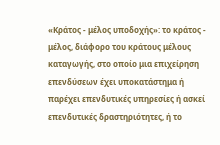«Κράτος - μέλος υποδοχής»: το κράτος - μέλος, διάφορο του κράτους μέλους καταγωγής, στο οποίο μια επιχείρηση επενδύσεων έχει υποκατάστημα ή παρέχει επενδυτικές υπηρεσίες ή ασκεί επενδυτικές δραστηριότητες, ή το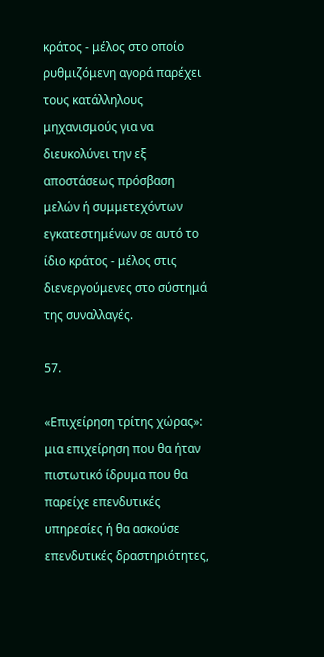κράτος - μέλος στο οποίο ρυθμιζόμενη αγορά παρέχει τους κατάλληλους μηχανισμούς για να διευκολύνει την εξ αποστάσεως πρόσβαση μελών ή συμμετεχόντων εγκατεστημένων σε αυτό το ίδιο κράτος - μέλος στις διενεργούμενες στο σύστημά της συναλλαγές.

57.

«Επιχείρηση τρίτης χώρας»: μια επιχείρηση που θα ήταν πιστωτικό ίδρυμα που θα παρείχε επενδυτικές υπηρεσίες ή θα ασκούσε επενδυτικές δραστηριότητες,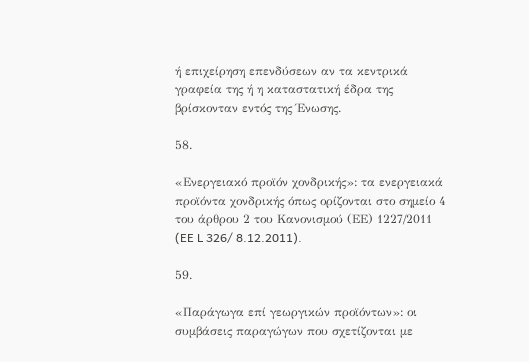ή επιχείρηση επενδύσεων αν τα κεντρικά γραφεία της ή η καταστατική έδρα της βρίσκονταν εντός της Ένωσης.

58.

«Ενεργειακό προϊόν χονδρικής»: τα ενεργειακά προϊόντα χονδρικής όπως ορίζονται στο σημείο 4 του άρθρου 2 του Κανονισμού (ΕΕ) 1227/2011 (EE L 326/ 8.12.2011).

59.

«Παράγωγα επί γεωργικών προϊόντων»: οι συμβάσεις παραγώγων που σχετίζονται με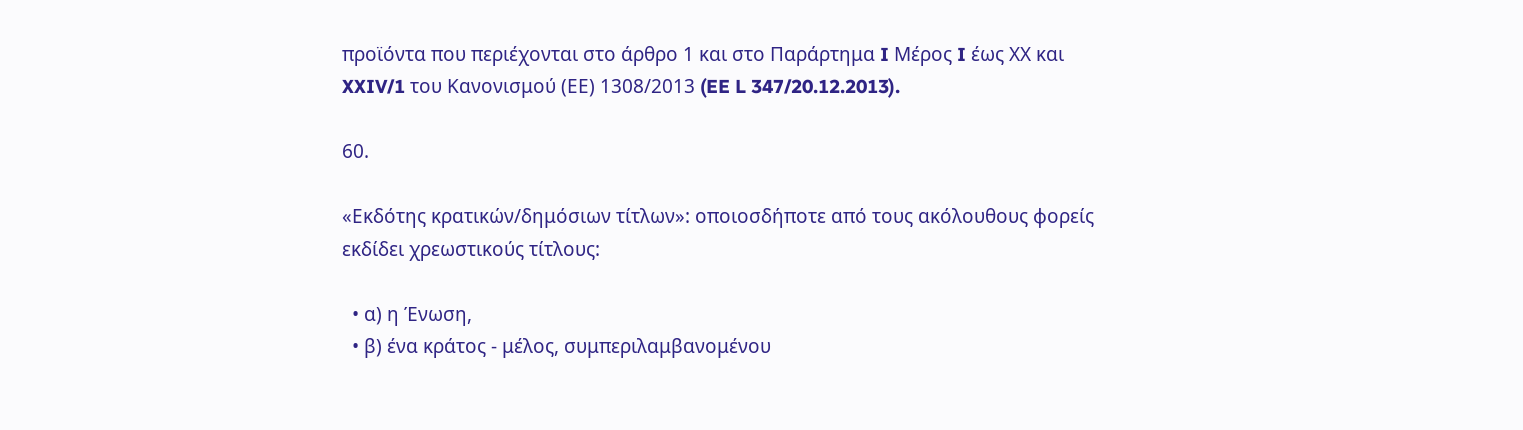προϊόντα που περιέχονται στο άρθρο 1 και στο Παράρτημα I Μέρος I έως ΧΧ και XXIV/1 του Κανονισμού (ΕΕ) 1308/2013 (EE L 347/20.12.2013).

60.

«Εκδότης κρατικών/δημόσιων τίτλων»: οποιοσδήποτε από τους ακόλουθους φορείς εκδίδει χρεωστικούς τίτλους:

  • α) η Ένωση,
  • β) ένα κράτος - μέλος, συμπεριλαμβανομένου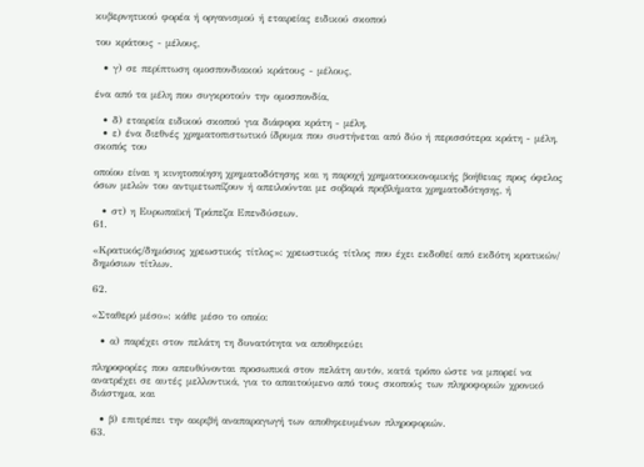κυβερνητικού φορέα ή οργανισμού ή εταιρείας ειδικού σκοπού

του κράτους - μέλους,

  • γ) σε περίπτωση ομοσπονδιακού κράτους - μέλους,

ένα από τα μέλη που συγκροτούν την ομοσπονδία,

  • δ) εταιρεία ειδικού σκοπού για διάφορα κράτη - μέλη,
  • ε) ένα διεθνές χρηματοπιστωτικό ίδρυμα που συστήνεται από δύο ή περισσότερα κράτη - μέλη, σκοπός του

οποίου είναι η κινητοποίηση χρηματοδότησης και η παροχή χρηματοοικονομικής βοήθειας προς όφελος όσων μελών του αντιμετωπίζουν ή απειλούνται με σοβαρά προβλήματα χρηματοδότησης, ή

  • στ) η Ευρωπαϊκή Τράπεζα Επενδύσεων.
61.

«Κρατικός/δημόσιος χρεωστικός τίτλος»: χρεωστικός τίτλος που έχει εκδοθεί από εκδότη κρατικών/ δημόσιων τίτλων.

62.

«Σταθερό μέσο»: κάθε μέσο το οποίο:

  • α) παρέχει στον πελάτη τη δυνατότητα να αποθηκεύει

πληροφορίες που απευθύνονται προσωπικά στον πελάτη αυτόν, κατά τρόπο ώστε να μπορεί να ανατρέχει σε αυτές μελλοντικά, για το απαιτούμενο από τους σκοπούς των πληροφοριών χρονικό διάστημα, και

  • β) επιτρέπει την ακριβή αναπαραγωγή των αποθηκευμένων πληροφοριών.
63.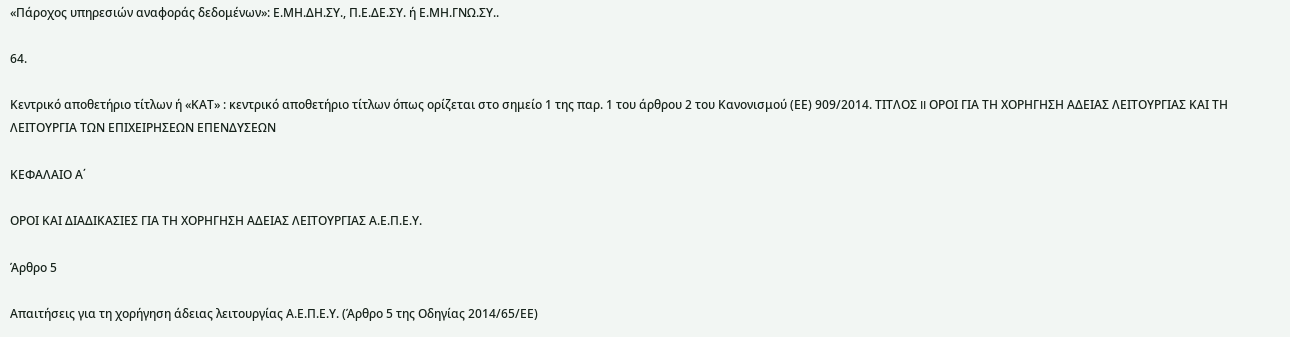«Πάροχος υπηρεσιών αναφοράς δεδομένων»: Ε.ΜΗ.ΔΗ.ΣΥ., Π.Ε.ΔΕ.ΣΥ. ή Ε.ΜΗ.ΓΝΩ.ΣΥ..

64.

Κεντρικό αποθετήριο τίτλων ή «ΚΑΤ» : κεντρικό αποθετήριο τίτλων όπως ορίζεται στο σημείο 1 της παρ. 1 του άρθρου 2 του Κανονισμού (ΕΕ) 909/2014. ΤΙΤΛΟΣ II ΟΡΟΙ ΓΙΑ ΤΗ ΧΟΡΗΓΗΣΗ ΑΔΕΙΑΣ ΛΕΙΤΟΥΡΓΙΑΣ ΚΑΙ ΤΗ ΛΕΙΤΟΥΡΓΙΑ ΤΩΝ ΕΠΙΧΕΙΡΗΣΕΩΝ ΕΠΕΝΔΥΣΕΩΝ

ΚΕΦΑΛΑΙΟ Α΄

ΟΡΟΙ ΚΑΙ ΔΙΑΔΙΚΑΣΙΕΣ ΓΙΑ ΤΗ ΧΟΡΗΓΗΣΗ ΑΔΕΙΑΣ ΛΕΙΤΟΥΡΓΙΑΣ Α.Ε.Π.Ε.Υ.

Άρθρο 5

Απαιτήσεις για τη χορήγηση άδειας λειτουργίας Α.Ε.Π.Ε.Υ. (Άρθρο 5 της Οδηγίας 2014/65/ΕΕ)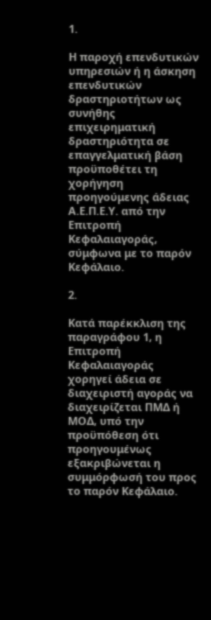1.

Η παροχή επενδυτικών υπηρεσιών ή η άσκηση επενδυτικών δραστηριοτήτων ως συνήθης επιχειρηματική δραστηριότητα σε επαγγελματική βάση προϋποθέτει τη χορήγηση προηγούμενης άδειας Α.Ε.Π.Ε.Υ. από την Επιτροπή Κεφαλαιαγοράς, σύμφωνα με το παρόν Κεφάλαιο.

2.

Κατά παρέκκλιση της παραγράφου 1, η Επιτροπή Κεφαλαιαγοράς χορηγεί άδεια σε διαχειριστή αγοράς να διαχειρίζεται ΠΜΔ ή ΜΟΔ, υπό την προϋπόθεση ότι προηγουμένως εξακριβώνεται η συμμόρφωσή του προς το παρόν Κεφάλαιο.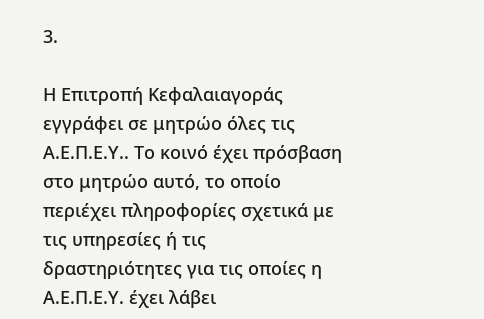3.

Η Επιτροπή Κεφαλαιαγοράς εγγράφει σε μητρώο όλες τις Α.Ε.Π.Ε.Υ.. Το κοινό έχει πρόσβαση στο μητρώο αυτό, το οποίο περιέχει πληροφορίες σχετικά με τις υπηρεσίες ή τις δραστηριότητες για τις οποίες η Α.Ε.Π.Ε.Υ. έχει λάβει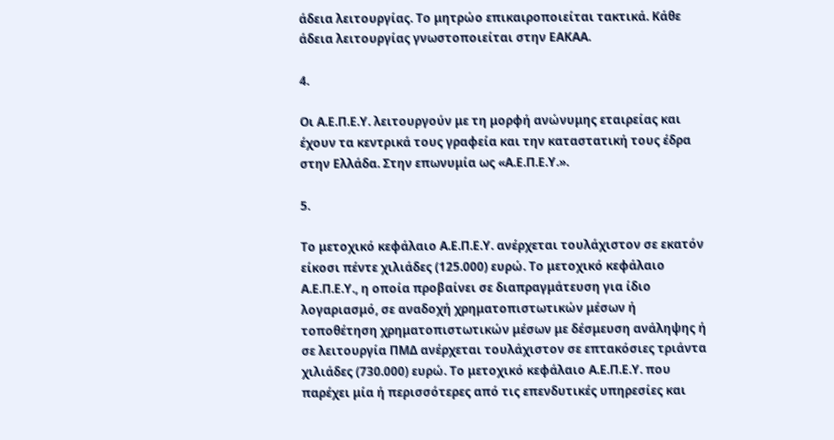άδεια λειτουργίας. Το μητρώο επικαιροποιείται τακτικά. Κάθε άδεια λειτουργίας γνωστοποιείται στην ΕΑΚΑΑ.

4.

Οι Α.Ε.Π.Ε.Υ. λειτουργούν με τη μορφή ανώνυμης εταιρείας και έχουν τα κεντρικά τους γραφεία και την καταστατική τους έδρα στην Ελλάδα. Στην επωνυμία ως «Α.Ε.Π.Ε.Υ.».

5.

Το μετοχικό κεφάλαιο Α.Ε.Π.Ε.Υ. ανέρχεται τουλάχιστον σε εκατόν είκοσι πέντε χιλιάδες (125.000) ευρώ. Το μετοχικό κεφάλαιο Α.Ε.Π.Ε.Υ., η οποία προβαίνει σε διαπραγμάτευση για ίδιο λογαριασμό, σε αναδοχή χρηματοπιστωτικών μέσων ή τοποθέτηση χρηματοπιστωτικών μέσων με δέσμευση ανάληψης ή σε λειτουργία ΠΜΔ ανέρχεται τουλάχιστον σε επτακόσιες τριάντα χιλιάδες (730.000) ευρώ. Το μετοχικό κεφάλαιο Α.Ε.Π.Ε.Υ. που παρέχει μία ή περισσότερες από τις επενδυτικές υπηρεσίες και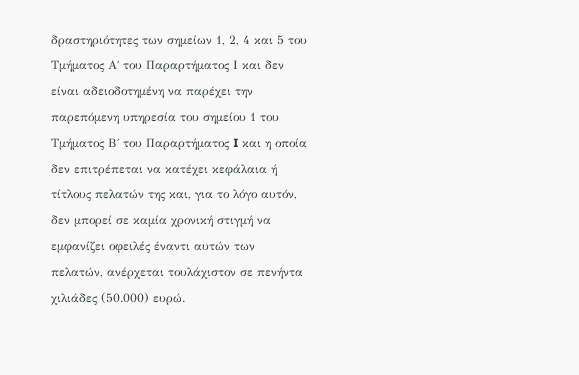δραστηριότητες των σημείων 1, 2, 4 και 5 του Τμήματος Α΄ του Παραρτήματος Ι και δεν είναι αδειοδοτημένη να παρέχει την παρεπόμενη υπηρεσία του σημείου 1 του Τμήματος Β΄ του Παραρτήματος I και η οποία δεν επιτρέπεται να κατέχει κεφάλαια ή τίτλους πελατών της και, για το λόγο αυτόν, δεν μπορεί σε καμία χρονική στιγμή να εμφανίζει οφειλές έναντι αυτών των πελατών, ανέρχεται τουλάχιστον σε πενήντα χιλιάδες (50.000) ευρώ.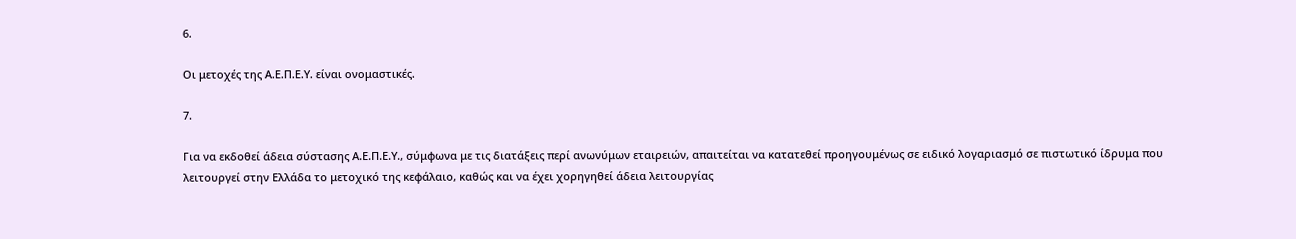6.

Οι μετοχές της Α.Ε.Π.Ε.Υ. είναι ονομαστικές.

7.

Για να εκδοθεί άδεια σύστασης Α.Ε.Π.Ε.Υ., σύμφωνα με τις διατάξεις περί ανωνύμων εταιρειών, απαιτείται να κατατεθεί προηγουμένως σε ειδικό λογαριασμό σε πιστωτικό ίδρυμα που λειτουργεί στην Ελλάδα το μετοχικό της κεφάλαιο, καθώς και να έχει χορηγηθεί άδεια λειτουργίας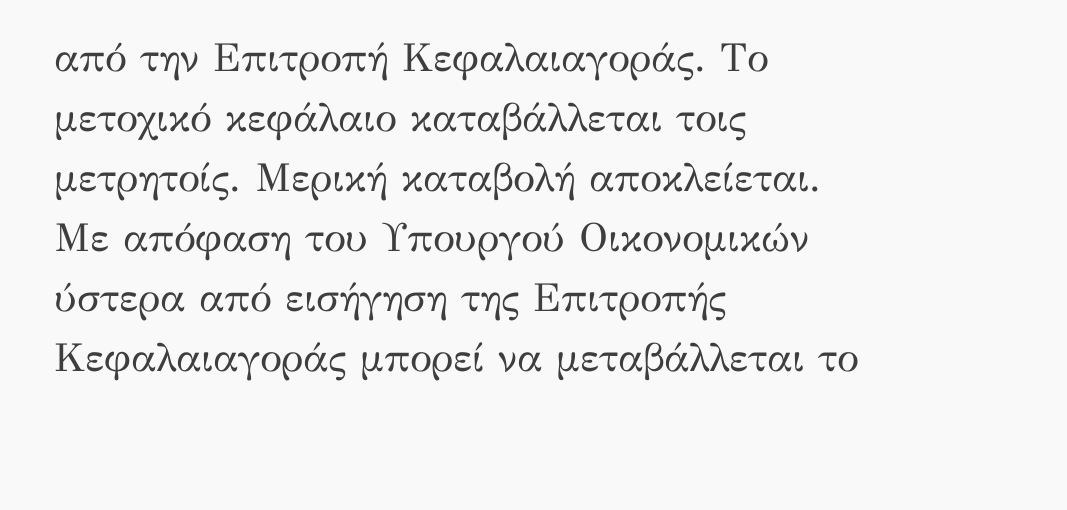από την Επιτροπή Κεφαλαιαγοράς. Το μετοχικό κεφάλαιο καταβάλλεται τοις μετρητοίς. Μερική καταβολή αποκλείεται. Με απόφαση του Υπουργού Οικονομικών ύστερα από εισήγηση της Επιτροπής Κεφαλαιαγοράς μπορεί να μεταβάλλεται το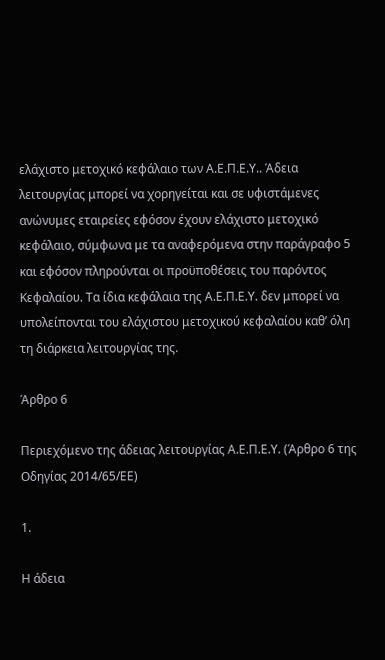ελάχιστο μετοχικό κεφάλαιο των Α.Ε.Π.Ε.Υ.. Άδεια λειτουργίας μπορεί να χορηγείται και σε υφιστάμενες ανώνυμες εταιρείες εφόσον έχουν ελάχιστο μετοχικό κεφάλαιο, σύμφωνα με τα αναφερόμενα στην παράγραφο 5 και εφόσον πληρούνται οι προϋποθέσεις του παρόντος Κεφαλαίου. Τα ίδια κεφάλαια της Α.Ε.Π.Ε.Υ. δεν μπορεί να υπολείπονται του ελάχιστου μετοχικού κεφαλαίου καθ’ όλη τη διάρκεια λειτουργίας της.

Άρθρο 6

Περιεχόμενο της άδειας λειτουργίας Α.Ε.Π.Ε.Υ. (Άρθρο 6 της Οδηγίας 2014/65/ΕΕ)

1.

Η άδεια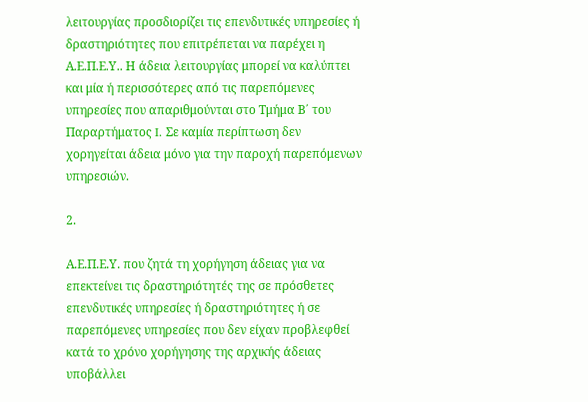λειτουργίας προσδιορίζει τις επενδυτικές υπηρεσίες ή δραστηριότητες που επιτρέπεται να παρέχει η Α.Ε.Π.Ε.Υ.. Η άδεια λειτουργίας μπορεί να καλύπτει και μία ή περισσότερες από τις παρεπόμενες υπηρεσίες που απαριθμούνται στο Τμήμα Β΄ του Παραρτήματος I. Σε καμία περίπτωση δεν χορηγείται άδεια μόνο για την παροχή παρεπόμενων υπηρεσιών.

2.

Α.Ε.Π.Ε.Υ. που ζητά τη χορήγηση άδειας για να επεκτείνει τις δραστηριότητές της σε πρόσθετες επενδυτικές υπηρεσίες ή δραστηριότητες ή σε παρεπόμενες υπηρεσίες που δεν είχαν προβλεφθεί κατά το χρόνο χορήγησης της αρχικής άδειας υποβάλλει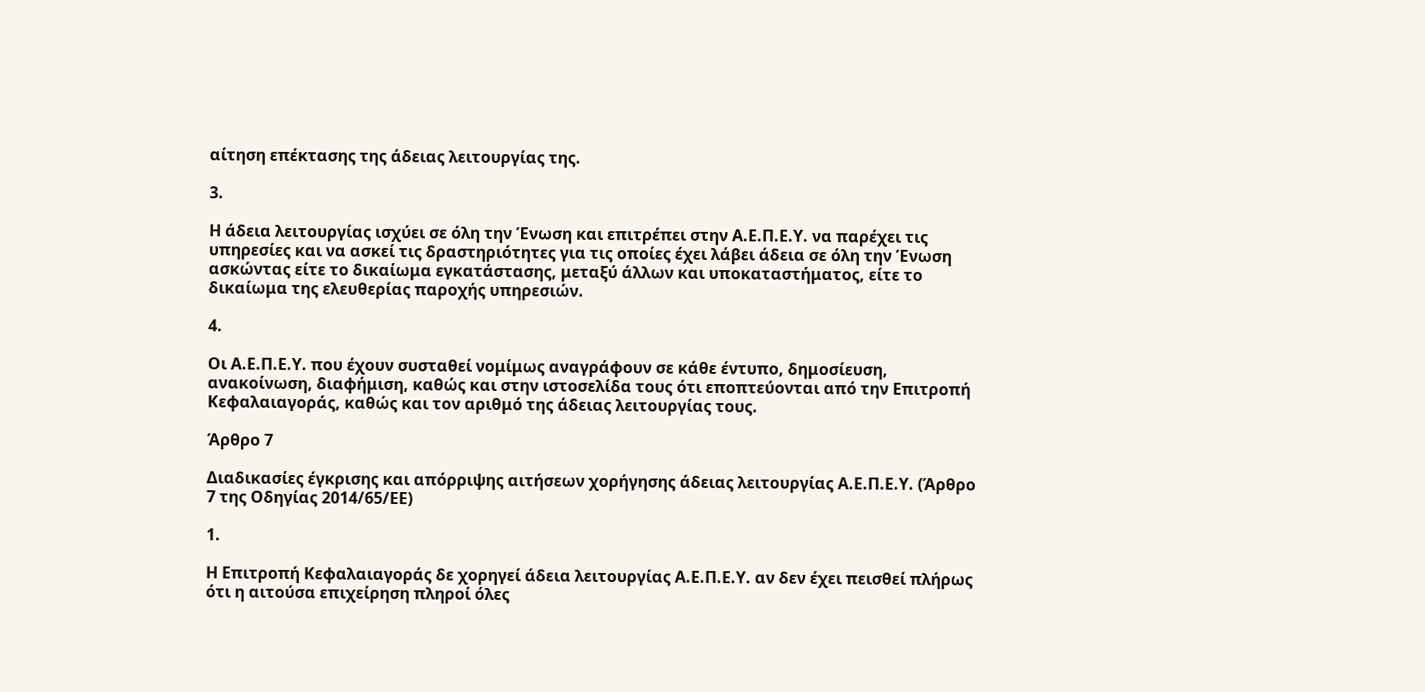αίτηση επέκτασης της άδειας λειτουργίας της.

3.

Η άδεια λειτουργίας ισχύει σε όλη την Ένωση και επιτρέπει στην Α.Ε.Π.Ε.Υ. να παρέχει τις υπηρεσίες και να ασκεί τις δραστηριότητες για τις οποίες έχει λάβει άδεια σε όλη την Ένωση ασκώντας είτε το δικαίωμα εγκατάστασης, μεταξύ άλλων και υποκαταστήματος, είτε το δικαίωμα της ελευθερίας παροχής υπηρεσιών.

4.

Οι Α.Ε.Π.Ε.Υ. που έχουν συσταθεί νομίμως αναγράφουν σε κάθε έντυπο, δημοσίευση, ανακοίνωση, διαφήμιση, καθώς και στην ιστοσελίδα τους ότι εποπτεύονται από την Επιτροπή Κεφαλαιαγοράς, καθώς και τον αριθμό της άδειας λειτουργίας τους.

Άρθρο 7

Διαδικασίες έγκρισης και απόρριψης αιτήσεων χορήγησης άδειας λειτουργίας Α.Ε.Π.Ε.Υ. (Άρθρο 7 της Οδηγίας 2014/65/ΕΕ)

1.

Η Επιτροπή Κεφαλαιαγοράς δε χορηγεί άδεια λειτουργίας Α.Ε.Π.Ε.Υ. αν δεν έχει πεισθεί πλήρως ότι η αιτούσα επιχείρηση πληροί όλες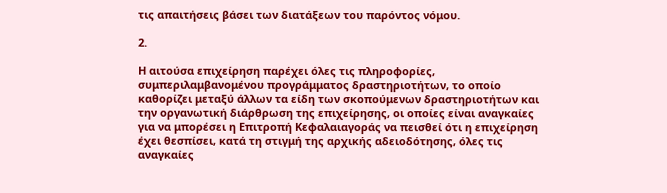τις απαιτήσεις βάσει των διατάξεων του παρόντος νόμου.

2.

Η αιτούσα επιχείρηση παρέχει όλες τις πληροφορίες, συμπεριλαμβανομένου προγράμματος δραστηριοτήτων, το οποίο καθορίζει μεταξύ άλλων τα είδη των σκοπούμενων δραστηριοτήτων και την οργανωτική διάρθρωση της επιχείρησης, οι οποίες είναι αναγκαίες για να μπορέσει η Επιτροπή Κεφαλαιαγοράς να πεισθεί ότι η επιχείρηση έχει θεσπίσει, κατά τη στιγμή της αρχικής αδειοδότησης, όλες τις αναγκαίες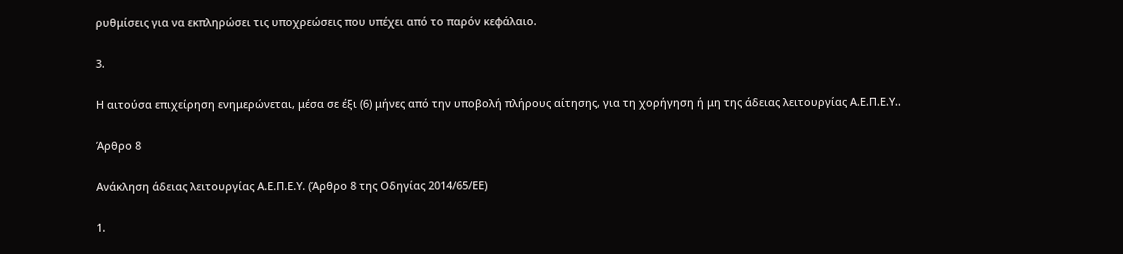ρυθμίσεις για να εκπληρώσει τις υποχρεώσεις που υπέχει από το παρόν κεφάλαιο.

3.

Η αιτούσα επιχείρηση ενημερώνεται, μέσα σε έξι (6) μήνες από την υποβολή πλήρους αίτησης, για τη χορήγηση ή μη της άδειας λειτουργίας Α.Ε.Π.Ε.Υ..

Άρθρο 8

Ανάκληση άδειας λειτουργίας Α.Ε.Π.Ε.Υ. (Άρθρο 8 της Οδηγίας 2014/65/ΕΕ)

1.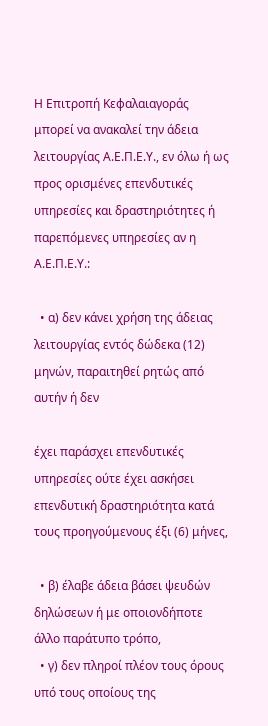Η Επιτροπή Κεφαλαιαγοράς μπορεί να ανακαλεί την άδεια λειτουργίας Α.Ε.Π.Ε.Υ., εν όλω ή ως προς ορισμένες επενδυτικές υπηρεσίες και δραστηριότητες ή παρεπόμενες υπηρεσίες αν η Α.Ε.Π.Ε.Υ.:

  • α) δεν κάνει χρήση της άδειας λειτουργίας εντός δώδεκα (12) μηνών, παραιτηθεί ρητώς από αυτήν ή δεν

έχει παράσχει επενδυτικές υπηρεσίες ούτε έχει ασκήσει επενδυτική δραστηριότητα κατά τους προηγούμενους έξι (6) μήνες,

  • β) έλαβε άδεια βάσει ψευδών δηλώσεων ή με οποιονδήποτε άλλο παράτυπο τρόπο,
  • γ) δεν πληροί πλέον τους όρους υπό τους οποίους της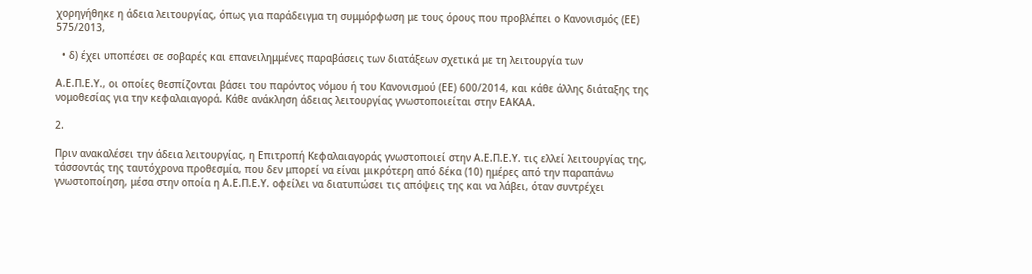χορηγήθηκε η άδεια λειτουργίας, όπως για παράδειγμα τη συμμόρφωση με τους όρους που προβλέπει ο Κανονισμός (ΕΕ) 575/2013,

  • δ) έχει υποπέσει σε σοβαρές και επανειλημμένες παραβάσεις των διατάξεων σχετικά με τη λειτουργία των

Α.Ε.Π.Ε.Υ., οι οποίες θεσπίζονται βάσει του παρόντος νόμου ή του Κανονισμού (ΕΕ) 600/2014, και κάθε άλλης διάταξης της νομοθεσίας για την κεφαλαιαγορά. Κάθε ανάκληση άδειας λειτουργίας γνωστοποιείται στην ΕΑΚΑΑ.

2.

Πριν ανακαλέσει την άδεια λειτουργίας, η Επιτροπή Κεφαλαιαγοράς γνωστοποιεί στην Α.Ε.Π.Ε.Υ. τις ελλεί λειτουργίας της, τάσσοντάς της ταυτόχρονα προθεσμία, που δεν μπορεί να είναι μικρότερη από δέκα (10) ημέρες από την παραπάνω γνωστοποίηση, μέσα στην οποία η Α.Ε.Π.Ε.Υ. οφείλει να διατυπώσει τις απόψεις της και να λάβει, όταν συντρέχει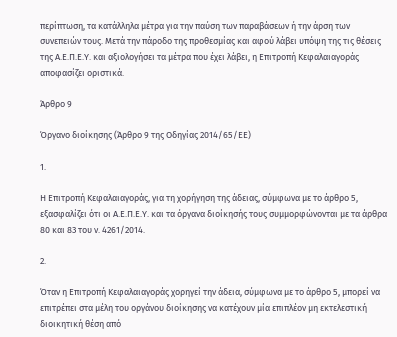περίπτωση, τα κατάλληλα μέτρα για την παύση των παραβάσεων ή την άρση των συνεπειών τους. Μετά την πάροδο της προθεσμίας και αφού λάβει υπόψη της τις θέσεις της Α.Ε.Π.Ε.Υ. και αξιολογήσει τα μέτρα που έχει λάβει, η Επιτροπή Κεφαλαιαγοράς αποφασίζει οριστικά.

Άρθρο 9

Όργανο διοίκησης (Άρθρο 9 της Οδηγίας 2014/65/ΕΕ)

1.

Η Επιτροπή Κεφαλαιαγοράς, για τη χορήγηση της άδειας, σύμφωνα με το άρθρο 5, εξασφαλίζει ότι οι Α.Ε.Π.Ε.Υ. και τα όργανα διοίκησής τους συμμορφώνονται με τα άρθρα 80 και 83 του ν. 4261/2014.

2.

Όταν η Επιτροπή Κεφαλαιαγοράς χορηγεί την άδεια, σύμφωνα με το άρθρο 5, μπορεί να επιτρέπει στα μέλη του οργάνου διοίκησης να κατέχουν μία επιπλέον μη εκτελεστική διοικητική θέση από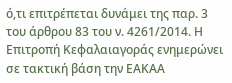ό,τι επιτρέπεται δυνάμει της παρ. 3 του άρθρου 83 του ν. 4261/2014. Η Επιτροπή Κεφαλαιαγοράς ενημερώνει σε τακτική βάση την ΕΑΚΑΑ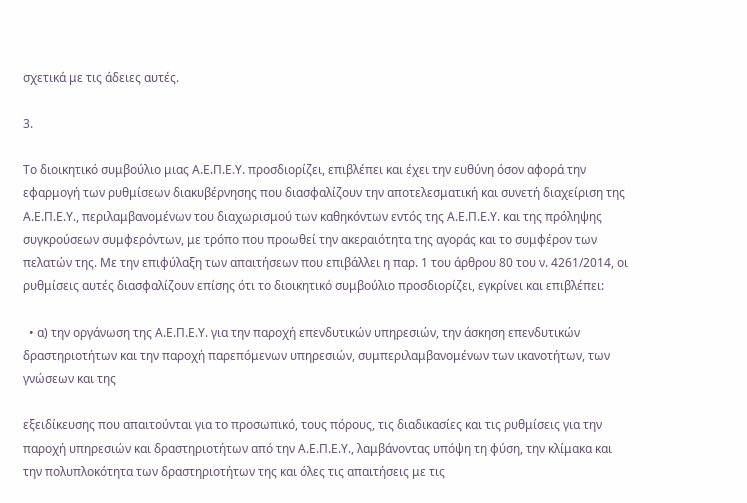σχετικά με τις άδειες αυτές.

3.

Το διοικητικό συμβούλιο μιας Α.Ε.Π.Ε.Υ. προσδιορίζει, επιβλέπει και έχει την ευθύνη όσον αφορά την εφαρμογή των ρυθμίσεων διακυβέρνησης που διασφαλίζουν την αποτελεσματική και συνετή διαχείριση της Α.Ε.Π.Ε.Υ., περιλαμβανομένων του διαχωρισμού των καθηκόντων εντός της Α.Ε.Π.Ε.Υ. και της πρόληψης συγκρούσεων συμφερόντων, με τρόπο που προωθεί την ακεραιότητα της αγοράς και το συμφέρον των πελατών της. Με την επιφύλαξη των απαιτήσεων που επιβάλλει η παρ. 1 του άρθρου 80 του ν. 4261/2014, οι ρυθμίσεις αυτές διασφαλίζουν επίσης ότι το διοικητικό συμβούλιο προσδιορίζει, εγκρίνει και επιβλέπει:

  • α) την οργάνωση της Α.Ε.Π.Ε.Υ. για την παροχή επενδυτικών υπηρεσιών, την άσκηση επενδυτικών δραστηριοτήτων και την παροχή παρεπόμενων υπηρεσιών, συμπεριλαμβανομένων των ικανοτήτων, των γνώσεων και της

εξειδίκευσης που απαιτούνται για το προσωπικό, τους πόρους, τις διαδικασίες και τις ρυθμίσεις για την παροχή υπηρεσιών και δραστηριοτήτων από την Α.Ε.Π.Ε.Υ., λαμβάνοντας υπόψη τη φύση, την κλίμακα και την πολυπλοκότητα των δραστηριοτήτων της και όλες τις απαιτήσεις με τις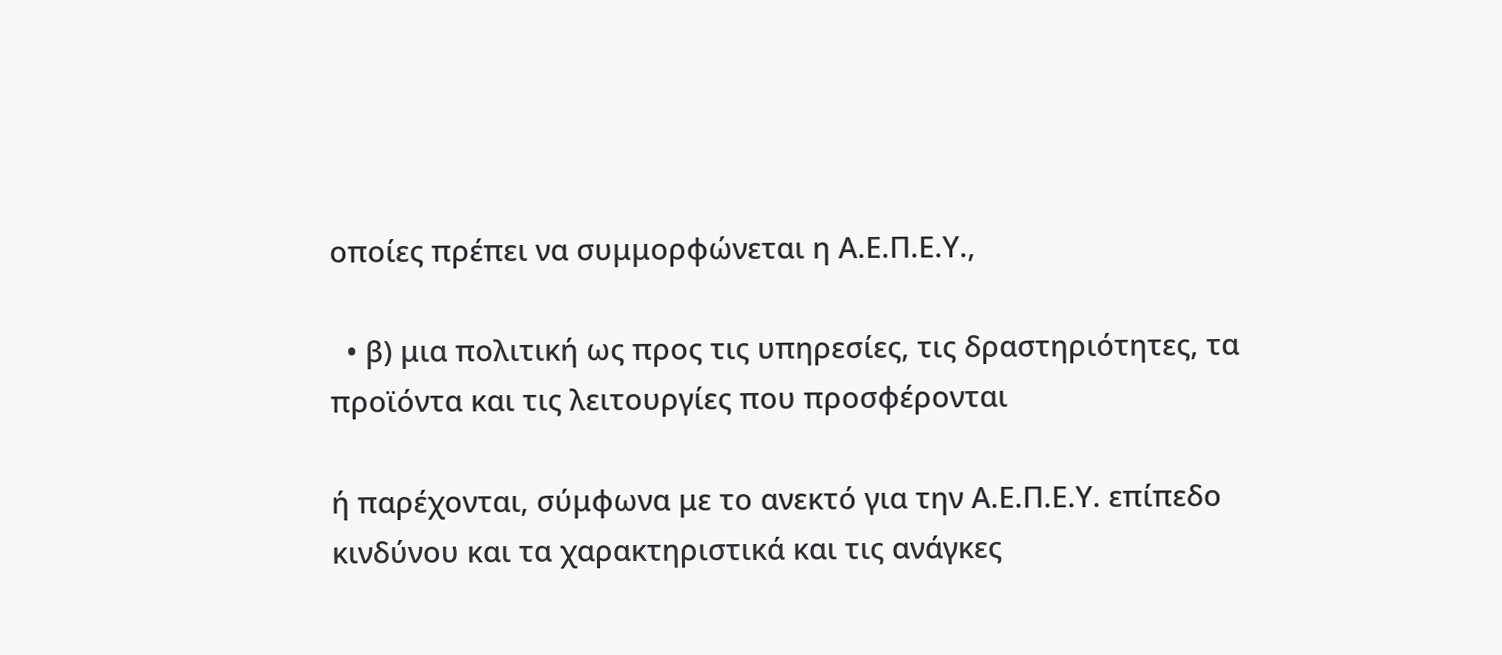οποίες πρέπει να συμμορφώνεται η Α.Ε.Π.Ε.Υ.,

  • β) μια πολιτική ως προς τις υπηρεσίες, τις δραστηριότητες, τα προϊόντα και τις λειτουργίες που προσφέρονται

ή παρέχονται, σύμφωνα με το ανεκτό για την Α.Ε.Π.Ε.Υ. επίπεδο κινδύνου και τα χαρακτηριστικά και τις ανάγκες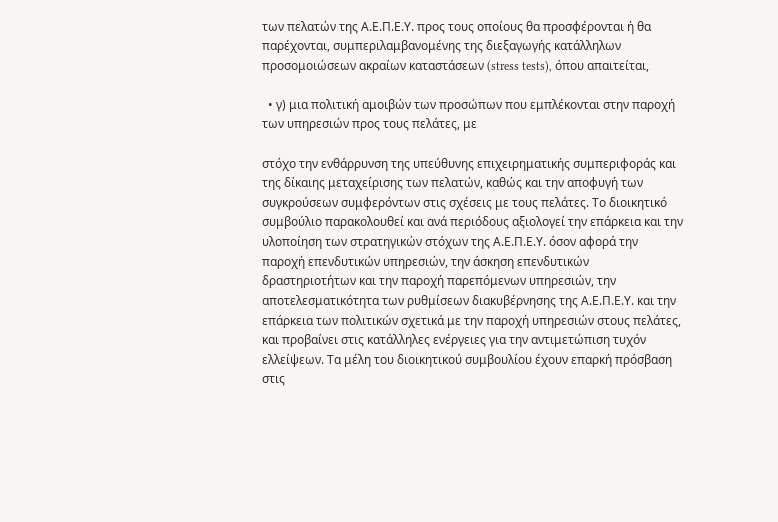των πελατών της Α.Ε.Π.Ε.Υ. προς τους οποίους θα προσφέρονται ή θα παρέχονται, συμπεριλαμβανομένης της διεξαγωγής κατάλληλων προσομοιώσεων ακραίων καταστάσεων (stress tests), όπου απαιτείται,

  • γ) μια πολιτική αμοιβών των προσώπων που εμπλέκονται στην παροχή των υπηρεσιών προς τους πελάτες, με

στόχο την ενθάρρυνση της υπεύθυνης επιχειρηματικής συμπεριφοράς και της δίκαιης μεταχείρισης των πελατών, καθώς και την αποφυγή των συγκρούσεων συμφερόντων στις σχέσεις με τους πελάτες. Το διοικητικό συμβούλιο παρακολουθεί και ανά περιόδους αξιολογεί την επάρκεια και την υλοποίηση των στρατηγικών στόχων της Α.Ε.Π.Ε.Υ. όσον αφορά την παροχή επενδυτικών υπηρεσιών, την άσκηση επενδυτικών δραστηριοτήτων και την παροχή παρεπόμενων υπηρεσιών, την αποτελεσματικότητα των ρυθμίσεων διακυβέρνησης της Α.Ε.Π.Ε.Υ. και την επάρκεια των πολιτικών σχετικά με την παροχή υπηρεσιών στους πελάτες, και προβαίνει στις κατάλληλες ενέργειες για την αντιμετώπιση τυχόν ελλείψεων. Τα μέλη του διοικητικού συμβουλίου έχουν επαρκή πρόσβαση στις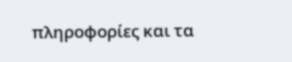πληροφορίες και τα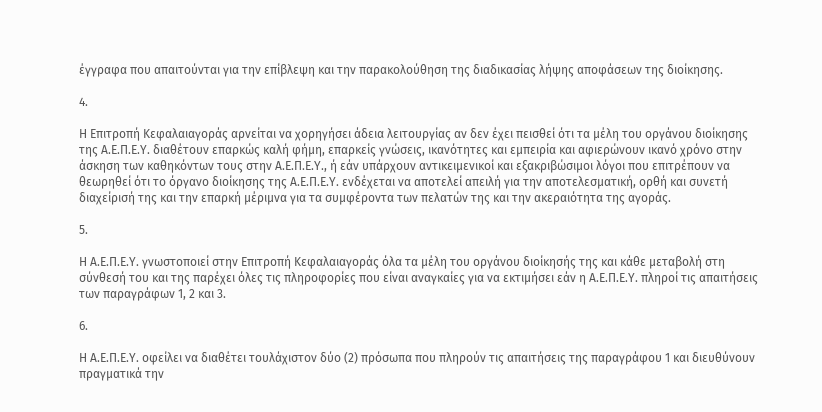έγγραφα που απαιτούνται για την επίβλεψη και την παρακολούθηση της διαδικασίας λήψης αποφάσεων της διοίκησης.

4.

Η Επιτροπή Κεφαλαιαγοράς αρνείται να χορηγήσει άδεια λειτουργίας αν δεν έχει πεισθεί ότι τα μέλη του οργάνου διοίκησης της Α.Ε.Π.Ε.Υ. διαθέτουν επαρκώς καλή φήμη, επαρκείς γνώσεις, ικανότητες και εμπειρία και αφιερώνουν ικανό χρόνο στην άσκηση των καθηκόντων τους στην Α.Ε.Π.Ε.Υ., ή εάν υπάρχουν αντικειμενικοί και εξακριβώσιμοι λόγοι που επιτρέπουν να θεωρηθεί ότι το όργανο διοίκησης της Α.Ε.Π.Ε.Υ. ενδέχεται να αποτελεί απειλή για την αποτελεσματική, ορθή και συνετή διαχείρισή της και την επαρκή μέριμνα για τα συμφέροντα των πελατών της και την ακεραιότητα της αγοράς.

5.

Η Α.Ε.Π.Ε.Υ. γνωστοποιεί στην Επιτροπή Κεφαλαιαγοράς όλα τα μέλη του οργάνου διοίκησής της και κάθε μεταβολή στη σύνθεσή του και της παρέχει όλες τις πληροφορίες που είναι αναγκαίες για να εκτιμήσει εάν η Α.Ε.Π.Ε.Υ. πληροί τις απαιτήσεις των παραγράφων 1, 2 και 3.

6.

Η Α.Ε.Π.Ε.Υ. οφείλει να διαθέτει τουλάχιστον δύο (2) πρόσωπα που πληρούν τις απαιτήσεις της παραγράφου 1 και διευθύνουν πραγματικά την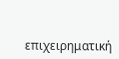επιχειρηματική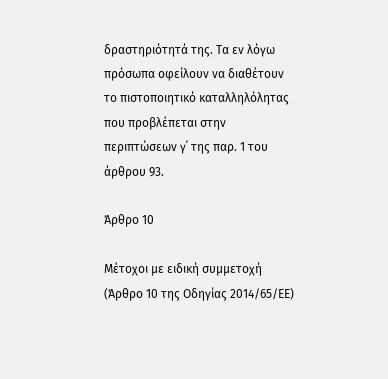δραστηριότητά της. Τα εν λόγω πρόσωπα οφείλουν να διαθέτουν το πιστοποιητικό καταλληλόλητας που προβλέπεται στην περιπτώσεων γ΄ της παρ. 1 του άρθρου 93.

Άρθρο 10

Μέτοχοι με ειδική συμμετοχή (Άρθρο 10 της Οδηγίας 2014/65/ΕΕ)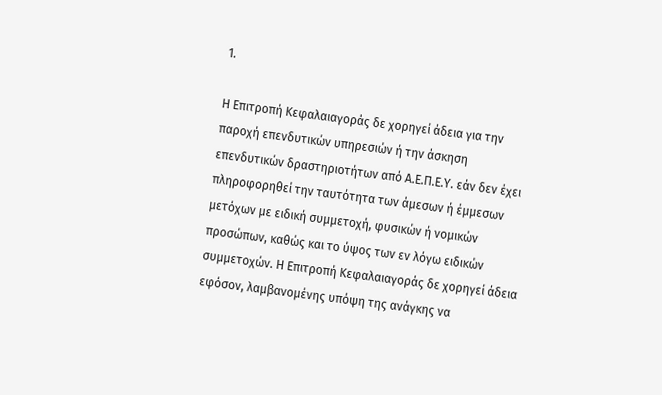1.

Η Επιτροπή Κεφαλαιαγοράς δε χορηγεί άδεια για την παροχή επενδυτικών υπηρεσιών ή την άσκηση επενδυτικών δραστηριοτήτων από Α.Ε.Π.Ε.Υ. εάν δεν έχει πληροφορηθεί την ταυτότητα των άμεσων ή έμμεσων μετόχων με ειδική συμμετοχή, φυσικών ή νομικών προσώπων, καθώς και το ύψος των εν λόγω ειδικών συμμετοχών. Η Επιτροπή Κεφαλαιαγοράς δε χορηγεί άδεια εφόσον, λαμβανομένης υπόψη της ανάγκης να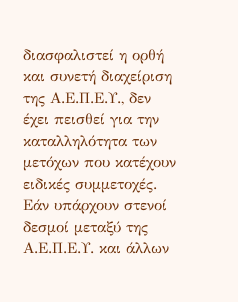διασφαλιστεί η ορθή και συνετή διαχείριση της Α.Ε.Π.Ε.Υ., δεν έχει πεισθεί για την καταλληλότητα των μετόχων που κατέχουν ειδικές συμμετοχές. Εάν υπάρχουν στενοί δεσμοί μεταξύ της Α.Ε.Π.Ε.Υ. και άλλων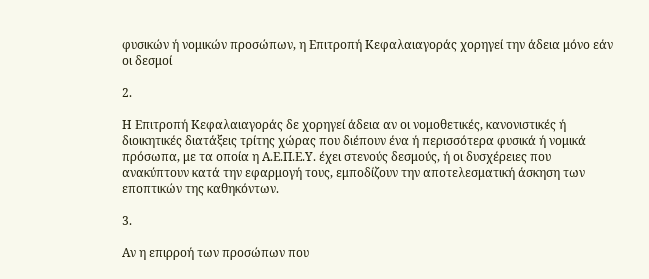φυσικών ή νομικών προσώπων, η Επιτροπή Κεφαλαιαγοράς χορηγεί την άδεια μόνο εάν οι δεσμοί

2.

Η Επιτροπή Κεφαλαιαγοράς δε χορηγεί άδεια αν οι νομοθετικές, κανονιστικές ή διοικητικές διατάξεις τρίτης χώρας που διέπουν ένα ή περισσότερα φυσικά ή νομικά πρόσωπα, με τα οποία η Α.Ε.Π.Ε.Υ. έχει στενούς δεσμούς, ή οι δυσχέρειες που ανακύπτουν κατά την εφαρμογή τους, εμποδίζουν την αποτελεσματική άσκηση των εποπτικών της καθηκόντων.

3.

Αν η επιρροή των προσώπων που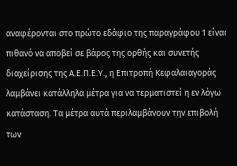αναφέρονται στο πρώτο εδάφιο της παραγράφου 1 είναι πιθανό να αποβεί σε βάρος της ορθής και συνετής διαχείρισης της Α.Ε.Π.Ε.Υ., η Επιτροπή Κεφαλαιαγοράς λαμβάνει κατάλληλα μέτρα για να τερματιστεί η εν λόγω κατάσταση. Τα μέτρα αυτά περιλαμβάνουν την επιβολή των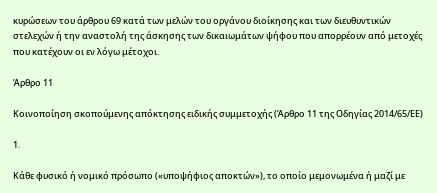κυρώσεων του άρθρου 69 κατά των μελών του οργάνου διοίκησης και των διευθυντικών στελεχών ή την αναστολή της άσκησης των δικαιωμάτων ψήφου που απορρέουν από μετοχές που κατέχουν οι εν λόγω μέτοχοι.

Άρθρο 11

Κοινοποίηση σκοπούμενης απόκτησης ειδικής συμμετοχής (Άρθρο 11 της Οδηγίας 2014/65/ΕΕ)

1.

Κάθε φυσικό ή νομικό πρόσωπο («υποψήφιος αποκτών»), το οποίο μεμονωμένα ή μαζί με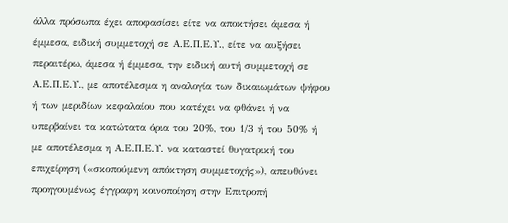άλλα πρόσωπα έχει αποφασίσει είτε να αποκτήσει άμεσα ή έμμεσα, ειδική συμμετοχή σε Α.Ε.Π.Ε.Υ., είτε να αυξήσει περαιτέρω, άμεσα ή έμμεσα, την ειδική αυτή συμμετοχή σε Α.Ε.Π.Ε.Υ., με αποτέλεσμα η αναλογία των δικαιωμάτων ψήφου ή των μεριδίων κεφαλαίου που κατέχει να φθάνει ή να υπερβαίνει τα κατώτατα όρια του 20%, του 1/3 ή του 50% ή με αποτέλεσμα η Α.Ε.Π.Ε.Υ. να καταστεί θυγατρική του επιχείρηση («σκοπούμενη απόκτηση συμμετοχής»), απευθύνει προηγουμένως έγγραφη κοινοποίηση στην Επιτροπή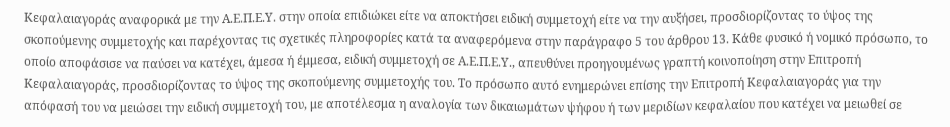Κεφαλαιαγοράς αναφορικά με την Α.Ε.Π.Ε.Υ. στην οποία επιδιώκει είτε να αποκτήσει ειδική συμμετοχή είτε να την αυξήσει, προσδιορίζοντας το ύψος της σκοπούμενης συμμετοχής και παρέχοντας τις σχετικές πληροφορίες κατά τα αναφερόμενα στην παράγραφο 5 του άρθρου 13. Κάθε φυσικό ή νομικό πρόσωπο, το οποίο αποφάσισε να παύσει να κατέχει, άμεσα ή έμμεσα, ειδική συμμετοχή σε Α.Ε.Π.Ε.Υ., απευθύνει προηγουμένως γραπτή κοινοποίηση στην Επιτροπή Κεφαλαιαγοράς, προσδιορίζοντας το ύψος της σκοπούμενης συμμετοχής του. Το πρόσωπο αυτό ενημερώνει επίσης την Επιτροπή Κεφαλαιαγοράς για την απόφασή του να μειώσει την ειδική συμμετοχή του, με αποτέλεσμα η αναλογία των δικαιωμάτων ψήφου ή των μεριδίων κεφαλαίου που κατέχει να μειωθεί σε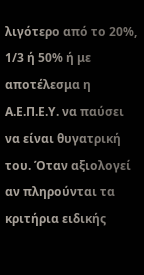λιγότερο από το 20%, 1/3 ή 50% ή με αποτέλεσμα η Α.Ε.Π.Ε.Υ. να παύσει να είναι θυγατρική του. Όταν αξιολογεί αν πληρούνται τα κριτήρια ειδικής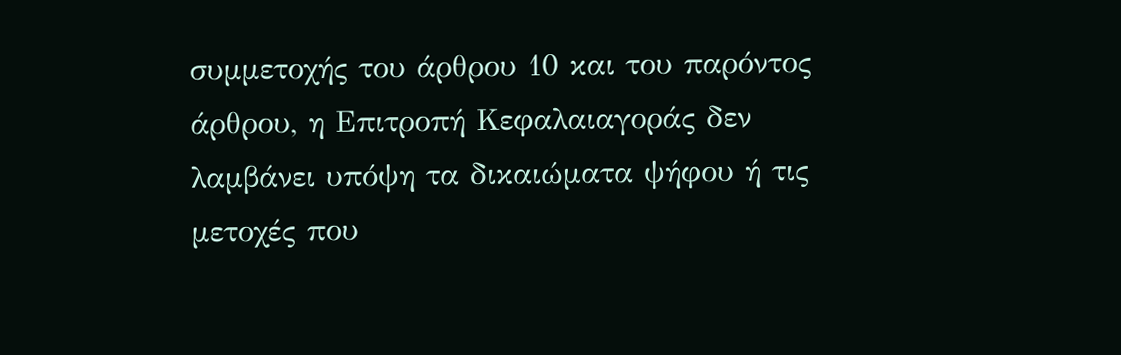συμμετοχής του άρθρου 10 και του παρόντος άρθρου, η Επιτροπή Κεφαλαιαγοράς δεν λαμβάνει υπόψη τα δικαιώματα ψήφου ή τις μετοχές που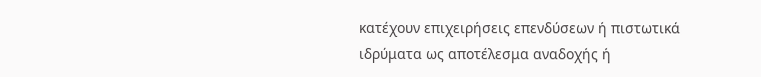κατέχουν επιχειρήσεις επενδύσεων ή πιστωτικά ιδρύματα ως αποτέλεσμα αναδοχής ή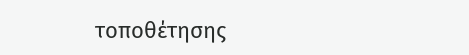τοποθέτησης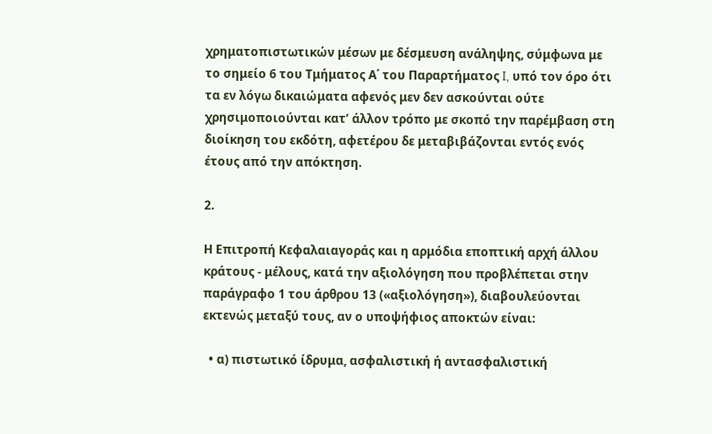χρηματοπιστωτικών μέσων με δέσμευση ανάληψης, σύμφωνα με το σημείο 6 του Τμήματος Α΄ του Παραρτήματος I, υπό τον όρο ότι τα εν λόγω δικαιώματα αφενός μεν δεν ασκούνται ούτε χρησιμοποιούνται κατ’ άλλον τρόπο με σκοπό την παρέμβαση στη διοίκηση του εκδότη, αφετέρου δε μεταβιβάζονται εντός ενός έτους από την απόκτηση.

2.

Η Επιτροπή Κεφαλαιαγοράς και η αρμόδια εποπτική αρχή άλλου κράτους - μέλους, κατά την αξιολόγηση που προβλέπεται στην παράγραφο 1 του άρθρου 13 («αξιολόγηση»), διαβουλεύονται εκτενώς μεταξύ τους, αν ο υποψήφιος αποκτών είναι:

  • α) πιστωτικό ίδρυμα, ασφαλιστική ή αντασφαλιστική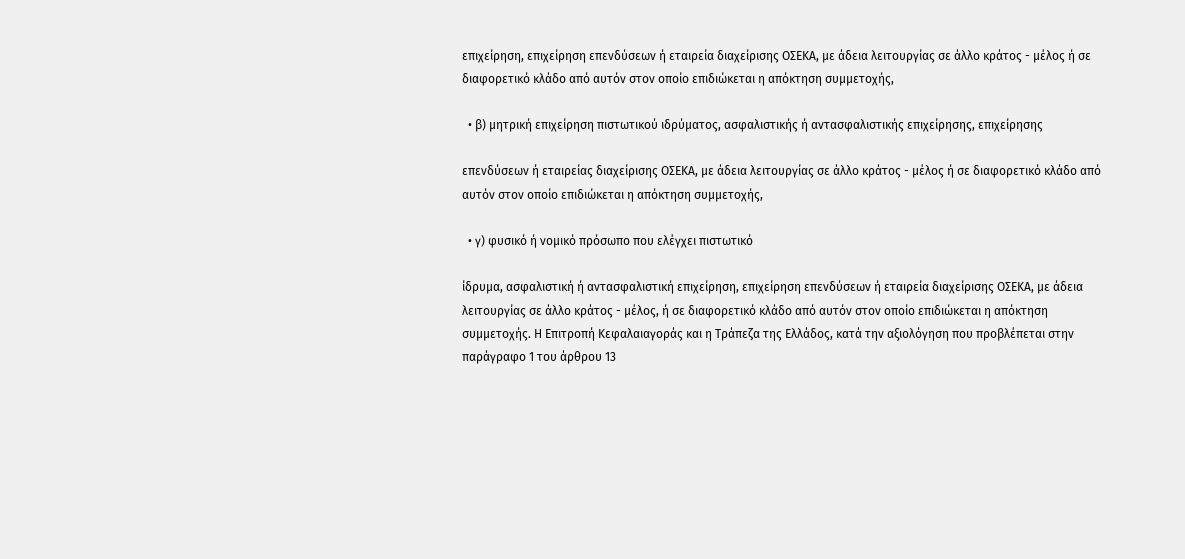επιχείρηση, επιχείρηση επενδύσεων ή εταιρεία διαχείρισης ΟΣΕΚΑ, με άδεια λειτουργίας σε άλλο κράτος - μέλος ή σε διαφορετικό κλάδο από αυτόν στον οποίο επιδιώκεται η απόκτηση συμμετοχής,

  • β) μητρική επιχείρηση πιστωτικού ιδρύματος, ασφαλιστικής ή αντασφαλιστικής επιχείρησης, επιχείρησης

επενδύσεων ή εταιρείας διαχείρισης ΟΣΕΚΑ, με άδεια λειτουργίας σε άλλο κράτος - μέλος ή σε διαφορετικό κλάδο από αυτόν στον οποίο επιδιώκεται η απόκτηση συμμετοχής,

  • γ) φυσικό ή νομικό πρόσωπο που ελέγχει πιστωτικό

ίδρυμα, ασφαλιστική ή αντασφαλιστική επιχείρηση, επιχείρηση επενδύσεων ή εταιρεία διαχείρισης ΟΣΕΚΑ, με άδεια λειτουργίας σε άλλο κράτος - μέλος, ή σε διαφορετικό κλάδο από αυτόν στον οποίο επιδιώκεται η απόκτηση συμμετοχής. Η Επιτροπή Κεφαλαιαγοράς και η Τράπεζα της Ελλάδος, κατά την αξιολόγηση που προβλέπεται στην παράγραφο 1 του άρθρου 13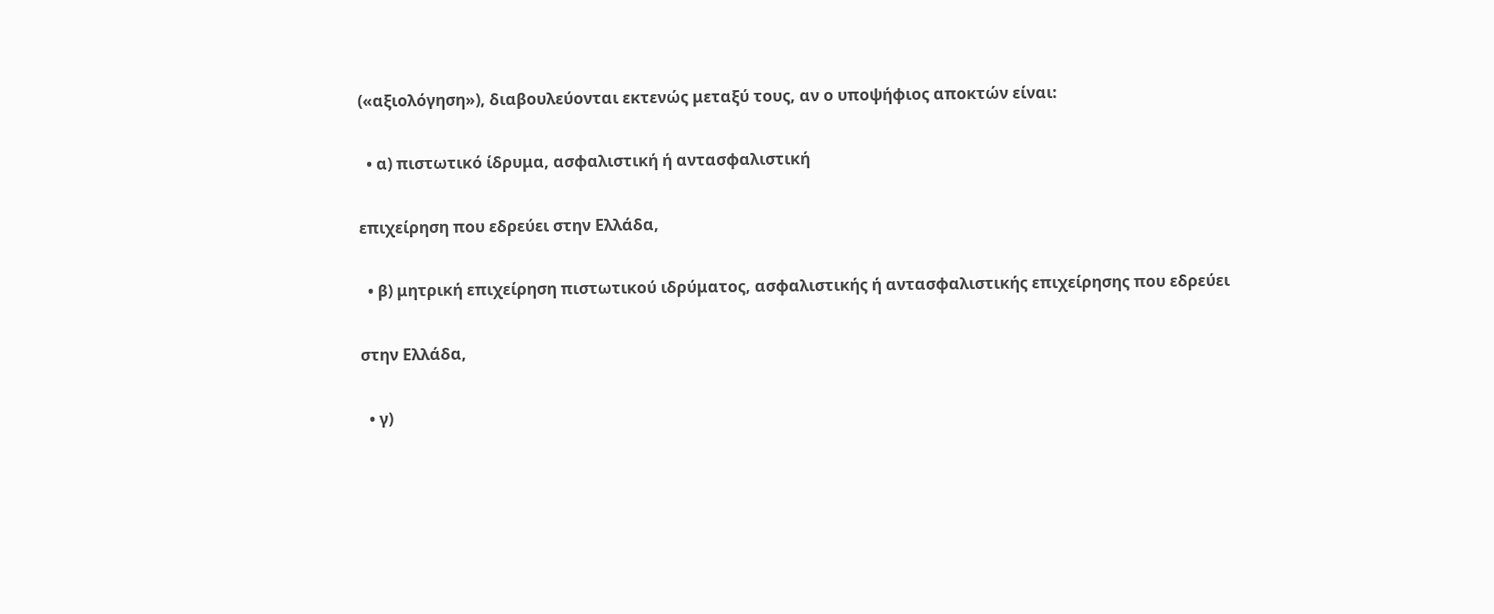(«αξιολόγηση»), διαβουλεύονται εκτενώς μεταξύ τους, αν ο υποψήφιος αποκτών είναι:

  • α) πιστωτικό ίδρυμα, ασφαλιστική ή αντασφαλιστική

επιχείρηση που εδρεύει στην Ελλάδα,

  • β) μητρική επιχείρηση πιστωτικού ιδρύματος, ασφαλιστικής ή αντασφαλιστικής επιχείρησης που εδρεύει

στην Ελλάδα,

  • γ)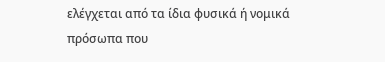ελέγχεται από τα ίδια φυσικά ή νομικά πρόσωπα που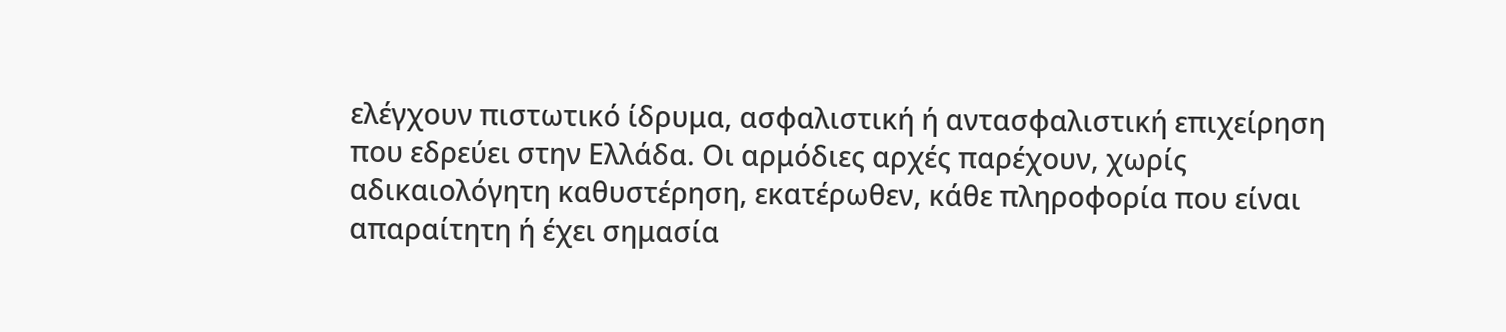ελέγχουν πιστωτικό ίδρυμα, ασφαλιστική ή αντασφαλιστική επιχείρηση που εδρεύει στην Ελλάδα. Οι αρμόδιες αρχές παρέχουν, χωρίς αδικαιολόγητη καθυστέρηση, εκατέρωθεν, κάθε πληροφορία που είναι απαραίτητη ή έχει σημασία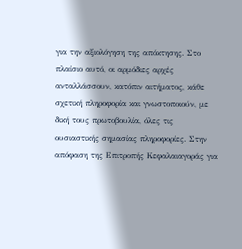για την αξιολόγηση της απόκτησης. Στο πλαίσιο αυτό, οι αρμόδιες αρχές ανταλλάσσουν, κατόπιν αιτήματος, κάθε σχετική πληροφορία και γνωστοποιούν, με δική τους πρωτοβουλία, όλες τις ουσιαστικής σημασίας πληροφορίες. Στην απόφαση της Επιτροπής Κεφαλαιαγοράς για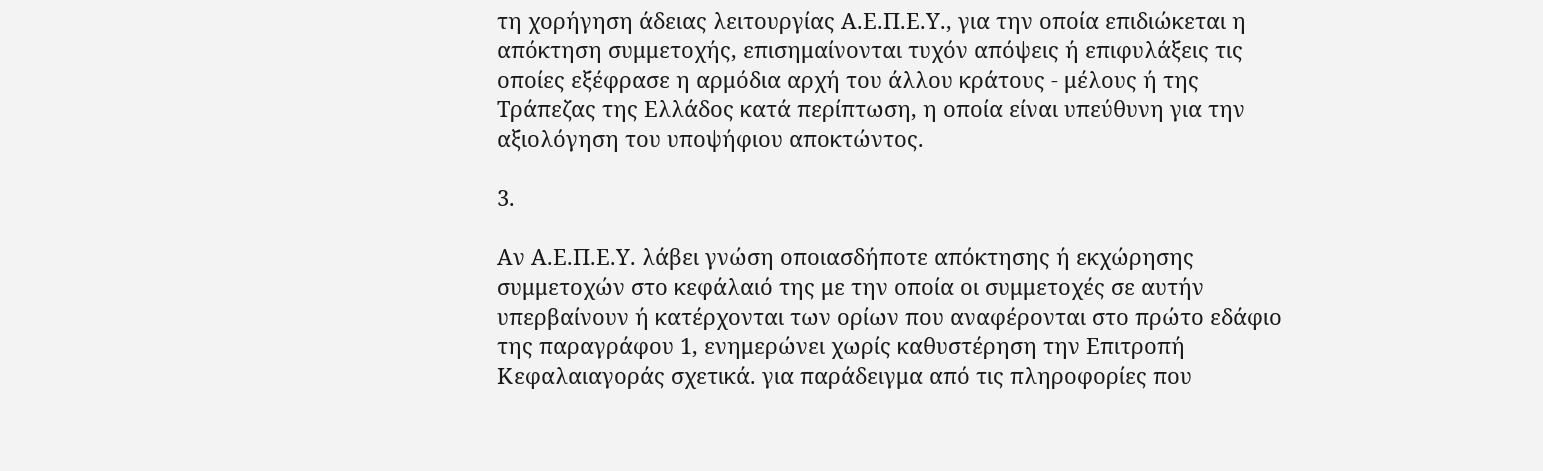τη χορήγηση άδειας λειτουργίας Α.Ε.Π.Ε.Υ., για την οποία επιδιώκεται η απόκτηση συμμετοχής, επισημαίνονται τυχόν απόψεις ή επιφυλάξεις τις οποίες εξέφρασε η αρμόδια αρχή του άλλου κράτους - μέλους ή της Τράπεζας της Ελλάδος κατά περίπτωση, η οποία είναι υπεύθυνη για την αξιολόγηση του υποψήφιου αποκτώντος.

3.

Αν Α.Ε.Π.Ε.Υ. λάβει γνώση οποιασδήποτε απόκτησης ή εκχώρησης συμμετοχών στο κεφάλαιό της με την οποία οι συμμετοχές σε αυτήν υπερβαίνουν ή κατέρχονται των ορίων που αναφέρονται στο πρώτο εδάφιο της παραγράφου 1, ενημερώνει χωρίς καθυστέρηση την Επιτροπή Κεφαλαιαγοράς σχετικά. για παράδειγμα από τις πληροφορίες που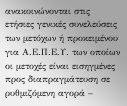ανακοινώνονται στις ετήσιες γενικές συνελεύσεις των μετόχων ή προκειμένου για Α.Ε.Π.Ε.Υ. των οποίων οι μετοχές είναι εισηγμένες προς διαπραγμάτευση σε ρυθμιζόμενη αγορά –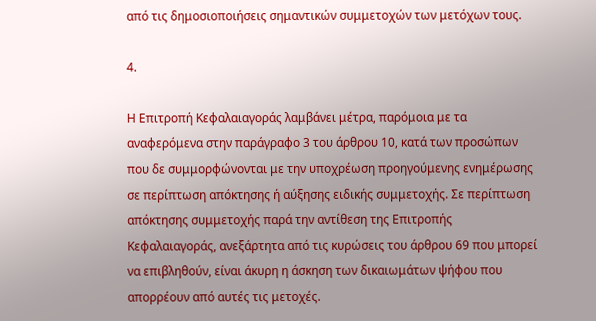από τις δημοσιοποιήσεις σημαντικών συμμετοχών των μετόχων τους.

4.

Η Επιτροπή Κεφαλαιαγοράς λαμβάνει μέτρα, παρόμοια με τα αναφερόμενα στην παράγραφο 3 του άρθρου 10, κατά των προσώπων που δε συμμορφώνονται με την υποχρέωση προηγούμενης ενημέρωσης σε περίπτωση απόκτησης ή αύξησης ειδικής συμμετοχής. Σε περίπτωση απόκτησης συμμετοχής παρά την αντίθεση της Επιτροπής Κεφαλαιαγοράς, ανεξάρτητα από τις κυρώσεις του άρθρου 69 που μπορεί να επιβληθούν, είναι άκυρη η άσκηση των δικαιωμάτων ψήφου που απορρέουν από αυτές τις μετοχές.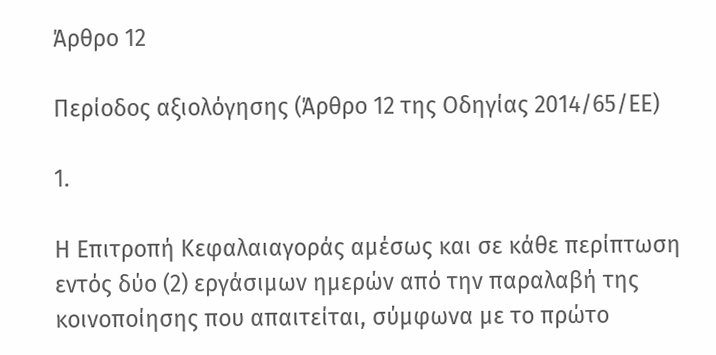Άρθρο 12

Περίοδος αξιολόγησης (Άρθρο 12 της Οδηγίας 2014/65/ΕΕ)

1.

Η Επιτροπή Κεφαλαιαγοράς αμέσως και σε κάθε περίπτωση εντός δύο (2) εργάσιμων ημερών από την παραλαβή της κοινοποίησης που απαιτείται, σύμφωνα με το πρώτο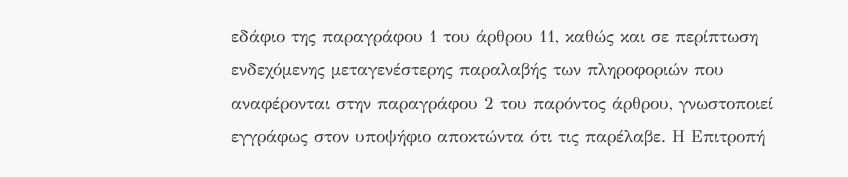εδάφιο της παραγράφου 1 του άρθρου 11, καθώς και σε περίπτωση ενδεχόμενης μεταγενέστερης παραλαβής των πληροφοριών που αναφέρονται στην παραγράφου 2 του παρόντος άρθρου, γνωστοποιεί εγγράφως στον υποψήφιο αποκτώντα ότι τις παρέλαβε. Η Επιτροπή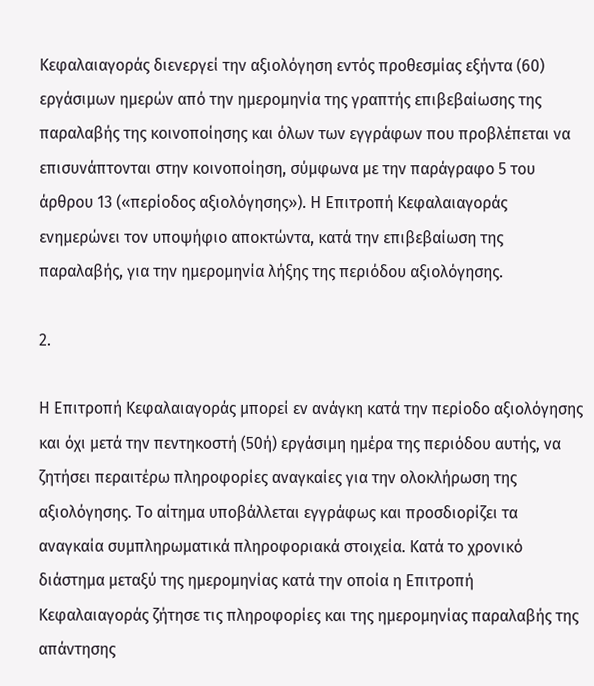Κεφαλαιαγοράς διενεργεί την αξιολόγηση εντός προθεσμίας εξήντα (60) εργάσιμων ημερών από την ημερομηνία της γραπτής επιβεβαίωσης της παραλαβής της κοινοποίησης και όλων των εγγράφων που προβλέπεται να επισυνάπτονται στην κοινοποίηση, σύμφωνα με την παράγραφο 5 του άρθρου 13 («περίοδος αξιολόγησης»). Η Επιτροπή Κεφαλαιαγοράς ενημερώνει τον υποψήφιο αποκτώντα, κατά την επιβεβαίωση της παραλαβής, για την ημερομηνία λήξης της περιόδου αξιολόγησης.

2.

Η Επιτροπή Κεφαλαιαγοράς μπορεί εν ανάγκη κατά την περίοδο αξιολόγησης και όχι μετά την πεντηκοστή (50ή) εργάσιμη ημέρα της περιόδου αυτής, να ζητήσει περαιτέρω πληροφορίες αναγκαίες για την ολοκλήρωση της αξιολόγησης. Το αίτημα υποβάλλεται εγγράφως και προσδιορίζει τα αναγκαία συμπληρωματικά πληροφοριακά στοιχεία. Κατά το χρονικό διάστημα μεταξύ της ημερομηνίας κατά την οποία η Επιτροπή Κεφαλαιαγοράς ζήτησε τις πληροφορίες και της ημερομηνίας παραλαβής της απάντησης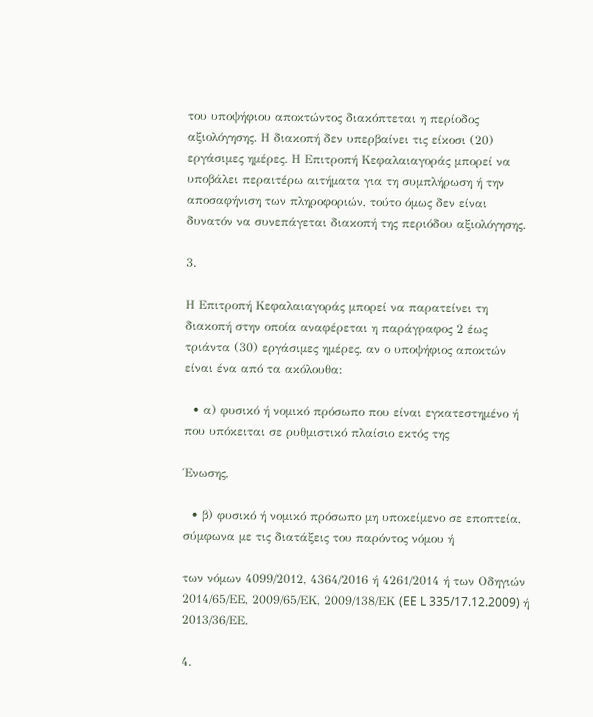του υποψήφιου αποκτώντος διακόπτεται η περίοδος αξιολόγησης. Η διακοπή δεν υπερβαίνει τις είκοσι (20) εργάσιμες ημέρες. Η Επιτροπή Κεφαλαιαγοράς μπορεί να υποβάλει περαιτέρω αιτήματα για τη συμπλήρωση ή την αποσαφήνιση των πληροφοριών, τούτο όμως δεν είναι δυνατόν να συνεπάγεται διακοπή της περιόδου αξιολόγησης.

3.

Η Επιτροπή Κεφαλαιαγοράς μπορεί να παρατείνει τη διακοπή στην οποία αναφέρεται η παράγραφος 2 έως τριάντα (30) εργάσιμες ημέρες, αν ο υποψήφιος αποκτών είναι ένα από τα ακόλουθα:

  • α) φυσικό ή νομικό πρόσωπο που είναι εγκατεστημένο ή που υπόκειται σε ρυθμιστικό πλαίσιο εκτός της

Ένωσης,

  • β) φυσικό ή νομικό πρόσωπο μη υποκείμενο σε εποπτεία, σύμφωνα με τις διατάξεις του παρόντος νόμου ή

των νόμων 4099/2012, 4364/2016 ή 4261/2014 ή των Οδηγιών 2014/65/ΕΕ, 2009/65/ΕΚ, 2009/138/ΕΚ (EE L 335/17.12.2009) ή 2013/36/ΕΕ.

4.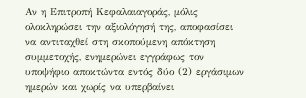Αν η Επιτροπή Κεφαλαιαγοράς, μόλις ολοκληρώσει την αξιολόγησή της, αποφασίσει να αντιταχθεί στη σκοπούμενη απόκτηση συμμετοχής, ενημερώνει εγγράφως τον υποψήφιο αποκτώντα εντός δύο (2) εργάσιμων ημερών και χωρίς να υπερβαίνει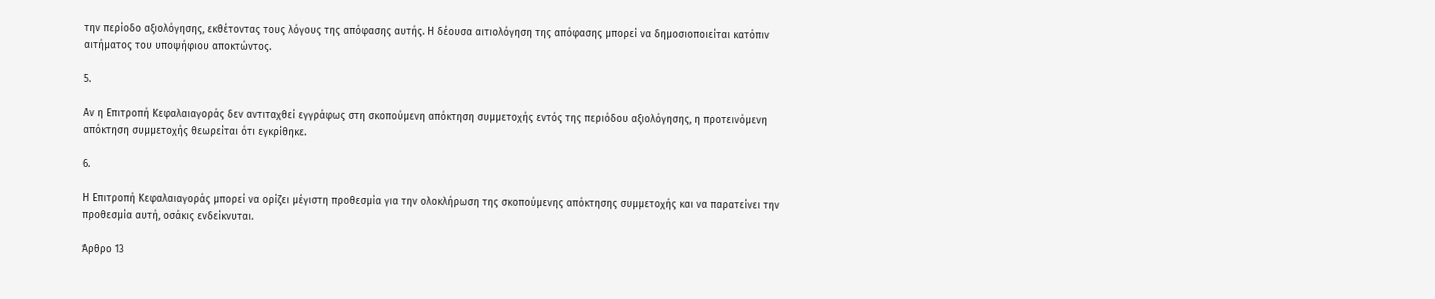την περίοδο αξιολόγησης, εκθέτοντας τους λόγους της απόφασης αυτής. Η δέουσα αιτιολόγηση της απόφασης μπορεί να δημοσιοποιείται κατόπιν αιτήματος του υποψήφιου αποκτώντος.

5.

Αν η Επιτροπή Κεφαλαιαγοράς δεν αντιταχθεί εγγράφως στη σκοπούμενη απόκτηση συμμετοχής εντός της περιόδου αξιολόγησης, η προτεινόμενη απόκτηση συμμετοχής θεωρείται ότι εγκρίθηκε.

6.

Η Επιτροπή Κεφαλαιαγοράς μπορεί να ορίζει μέγιστη προθεσμία για την ολοκλήρωση της σκοπούμενης απόκτησης συμμετοχής και να παρατείνει την προθεσμία αυτή, οσάκις ενδείκνυται.

Άρθρο 13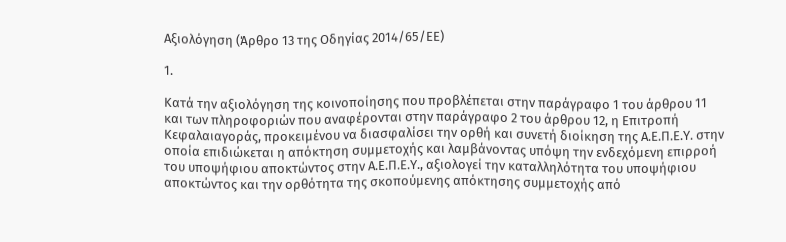Αξιολόγηση (Άρθρο 13 της Οδηγίας 2014/65/ΕΕ)

1.

Κατά την αξιολόγηση της κοινοποίησης που προβλέπεται στην παράγραφο 1 του άρθρου 11 και των πληροφοριών που αναφέρονται στην παράγραφο 2 του άρθρου 12, η Επιτροπή Κεφαλαιαγοράς, προκειμένου να διασφαλίσει την ορθή και συνετή διοίκηση της Α.Ε.Π.Ε.Υ. στην οποία επιδιώκεται η απόκτηση συμμετοχής και λαμβάνοντας υπόψη την ενδεχόμενη επιρροή του υποψήφιου αποκτώντος στην Α.Ε.Π.Ε.Υ., αξιολογεί την καταλληλότητα του υποψήφιου αποκτώντος και την ορθότητα της σκοπούμενης απόκτησης συμμετοχής από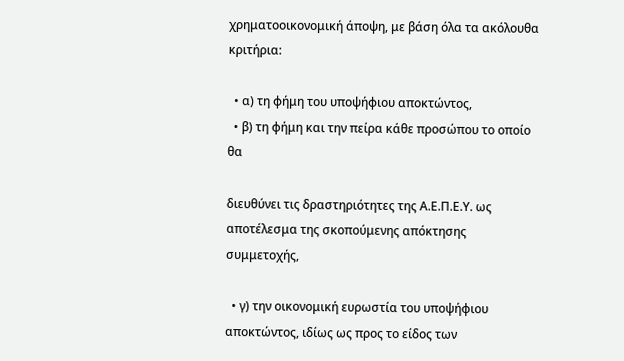χρηματοοικονομική άποψη, με βάση όλα τα ακόλουθα κριτήρια:

  • α) τη φήμη του υποψήφιου αποκτώντος,
  • β) τη φήμη και την πείρα κάθε προσώπου το οποίο θα

διευθύνει τις δραστηριότητες της Α.Ε.Π.Ε.Υ. ως αποτέλεσμα της σκοπούμενης απόκτησης συμμετοχής,

  • γ) την οικονομική ευρωστία του υποψήφιου αποκτώντος, ιδίως ως προς το είδος των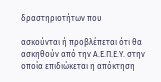δραστηριοτήτων που

ασκούνται ή προβλέπεται ότι θα ασκηθούν από την Α.Ε.Π.Ε.Υ. στην οποία επιδιώκεται η απόκτηση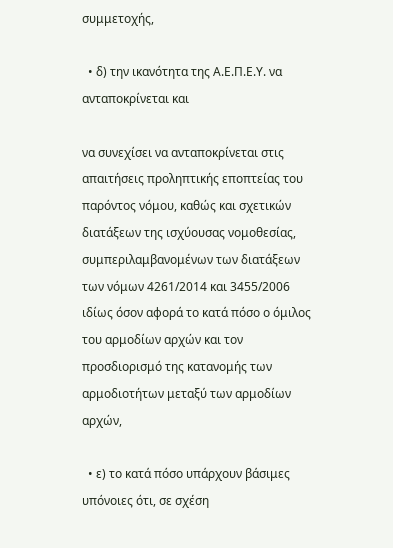συμμετοχής,

  • δ) την ικανότητα της Α.Ε.Π.Ε.Υ. να ανταποκρίνεται και

να συνεχίσει να ανταποκρίνεται στις απαιτήσεις προληπτικής εποπτείας του παρόντος νόμου, καθώς και σχετικών διατάξεων της ισχύουσας νομοθεσίας, συμπεριλαμβανομένων των διατάξεων των νόμων 4261/2014 και 3455/2006 ιδίως όσον αφορά το κατά πόσο ο όμιλος του αρμοδίων αρχών και τον προσδιορισμό της κατανομής των αρμοδιοτήτων μεταξύ των αρμοδίων αρχών,

  • ε) το κατά πόσο υπάρχουν βάσιμες υπόνοιες ότι, σε σχέση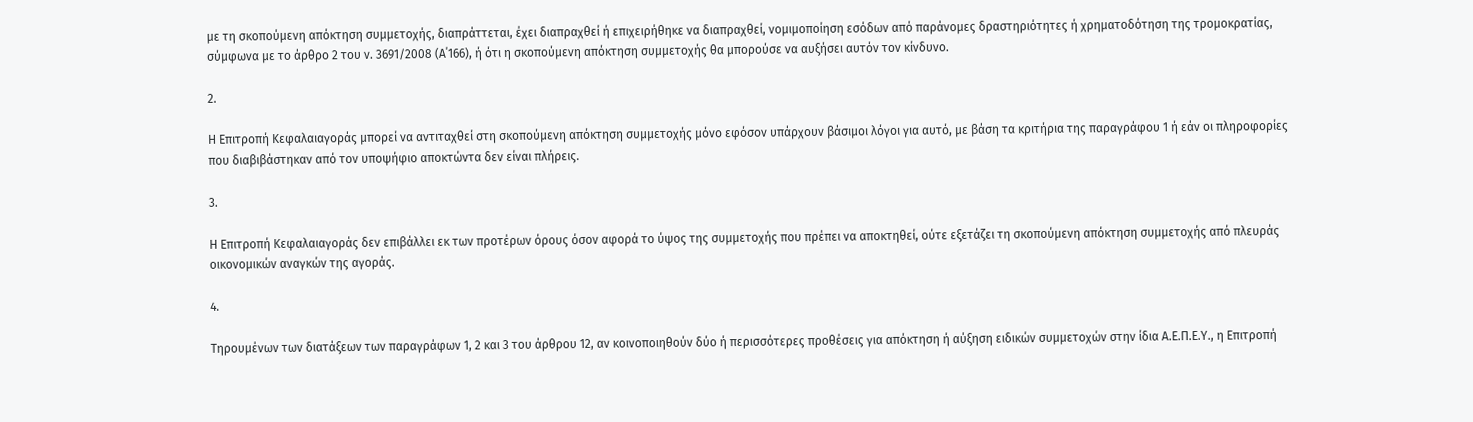με τη σκοπούμενη απόκτηση συμμετοχής, διαπράττεται, έχει διαπραχθεί ή επιχειρήθηκε να διαπραχθεί, νομιμοποίηση εσόδων από παράνομες δραστηριότητες ή χρηματοδότηση της τρομοκρατίας, σύμφωνα με το άρθρο 2 του ν. 3691/2008 (Α΄166), ή ότι η σκοπούμενη απόκτηση συμμετοχής θα μπορούσε να αυξήσει αυτόν τον κίνδυνο.

2.

Η Επιτροπή Κεφαλαιαγοράς μπορεί να αντιταχθεί στη σκοπούμενη απόκτηση συμμετοχής μόνο εφόσον υπάρχουν βάσιμοι λόγοι για αυτό, με βάση τα κριτήρια της παραγράφου 1 ή εάν οι πληροφορίες που διαβιβάστηκαν από τον υποψήφιο αποκτώντα δεν είναι πλήρεις.

3.

Η Επιτροπή Κεφαλαιαγοράς δεν επιβάλλει εκ των προτέρων όρους όσον αφορά το ύψος της συμμετοχής που πρέπει να αποκτηθεί, ούτε εξετάζει τη σκοπούμενη απόκτηση συμμετοχής από πλευράς οικονομικών αναγκών της αγοράς.

4.

Τηρουμένων των διατάξεων των παραγράφων 1, 2 και 3 του άρθρου 12, αν κοινοποιηθούν δύο ή περισσότερες προθέσεις για απόκτηση ή αύξηση ειδικών συμμετοχών στην ίδια Α.Ε.Π.Ε.Υ., η Επιτροπή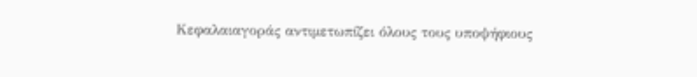Κεφαλαιαγοράς αντιμετωπίζει όλους τους υποψήφιους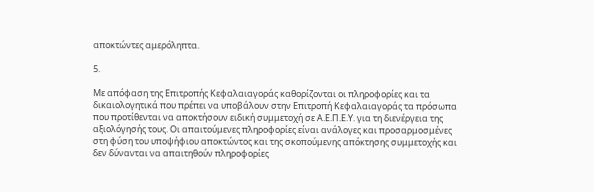αποκτώντες αμερόληπτα.

5.

Με απόφαση της Επιτροπής Κεφαλαιαγοράς καθορίζονται οι πληροφορίες και τα δικαιολογητικά που πρέπει να υποβάλουν στην Επιτροπή Κεφαλαιαγοράς τα πρόσωπα που προτίθενται να αποκτήσουν ειδική συμμετοχή σε Α.Ε.Π.Ε.Υ. για τη διενέργεια της αξιολόγησής τους. Οι απαιτούμενες πληροφορίες είναι ανάλογες και προσαρμοσμένες στη φύση του υποψήφιου αποκτώντος και της σκοπούμενης απόκτησης συμμετοχής και δεν δύνανται να απαιτηθούν πληροφορίες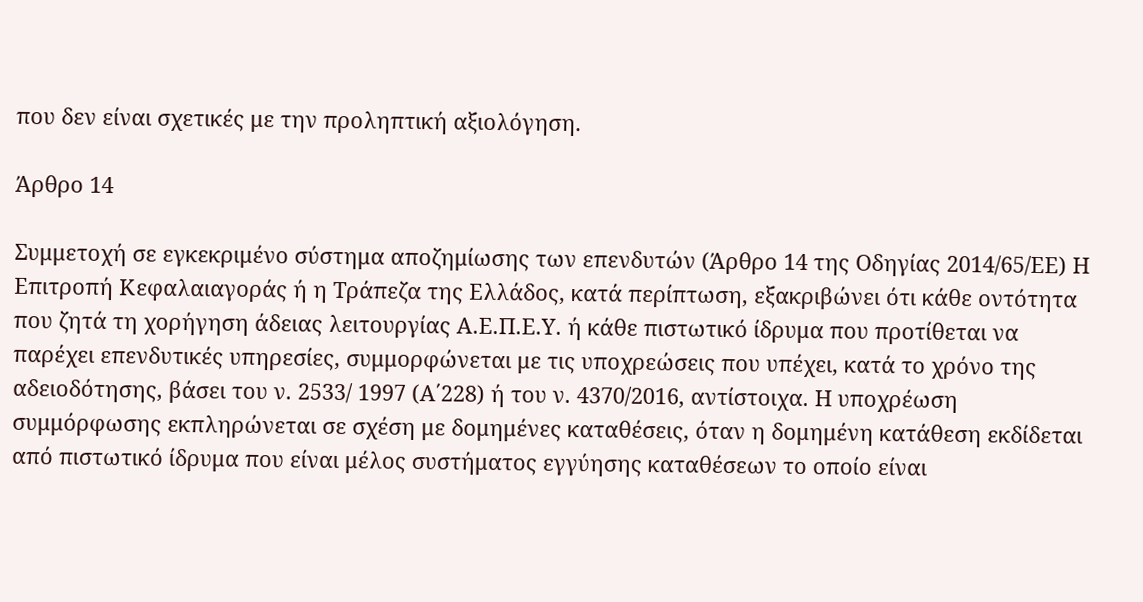που δεν είναι σχετικές με την προληπτική αξιολόγηση.

Άρθρο 14

Συμμετοχή σε εγκεκριμένο σύστημα αποζημίωσης των επενδυτών (Άρθρο 14 της Οδηγίας 2014/65/ΕΕ) Η Επιτροπή Κεφαλαιαγοράς ή η Τράπεζα της Ελλάδος, κατά περίπτωση, εξακριβώνει ότι κάθε οντότητα που ζητά τη χορήγηση άδειας λειτουργίας Α.Ε.Π.Ε.Υ. ή κάθε πιστωτικό ίδρυμα που προτίθεται να παρέχει επενδυτικές υπηρεσίες, συμμορφώνεται με τις υποχρεώσεις που υπέχει, κατά το χρόνο της αδειοδότησης, βάσει του ν. 2533/ 1997 (Α΄228) ή του ν. 4370/2016, αντίστοιχα. Η υποχρέωση συμμόρφωσης εκπληρώνεται σε σχέση με δομημένες καταθέσεις, όταν η δομημένη κατάθεση εκδίδεται από πιστωτικό ίδρυμα που είναι μέλος συστήματος εγγύησης καταθέσεων το οποίο είναι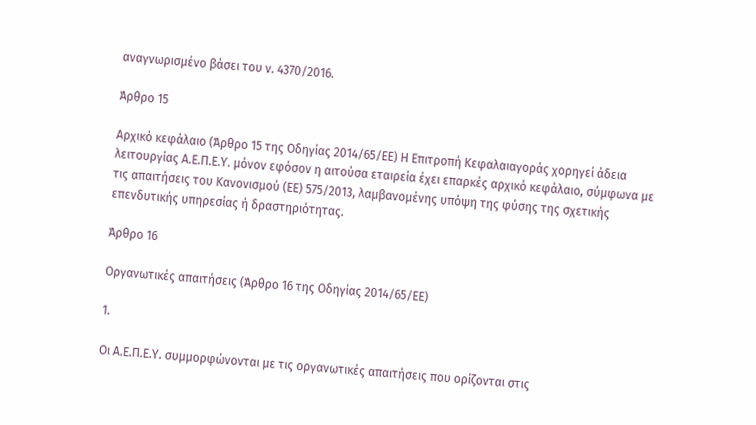αναγνωρισμένο βάσει του ν. 4370/2016.

Άρθρο 15

Αρχικό κεφάλαιο (Άρθρο 15 της Οδηγίας 2014/65/ΕΕ) Η Επιτροπή Κεφαλαιαγοράς χορηγεί άδεια λειτουργίας Α.Ε.Π.Ε.Υ. μόνον εφόσον η αιτούσα εταιρεία έχει επαρκές αρχικό κεφάλαιο, σύμφωνα με τις απαιτήσεις του Κανονισμού (ΕΕ) 575/2013, λαμβανομένης υπόψη της φύσης της σχετικής επενδυτικής υπηρεσίας ή δραστηριότητας.

Άρθρο 16

Οργανωτικές απαιτήσεις (Άρθρο 16 της Οδηγίας 2014/65/ΕΕ)

1.

Οι Α.Ε.Π.Ε.Υ. συμμορφώνονται με τις οργανωτικές απαιτήσεις που ορίζονται στις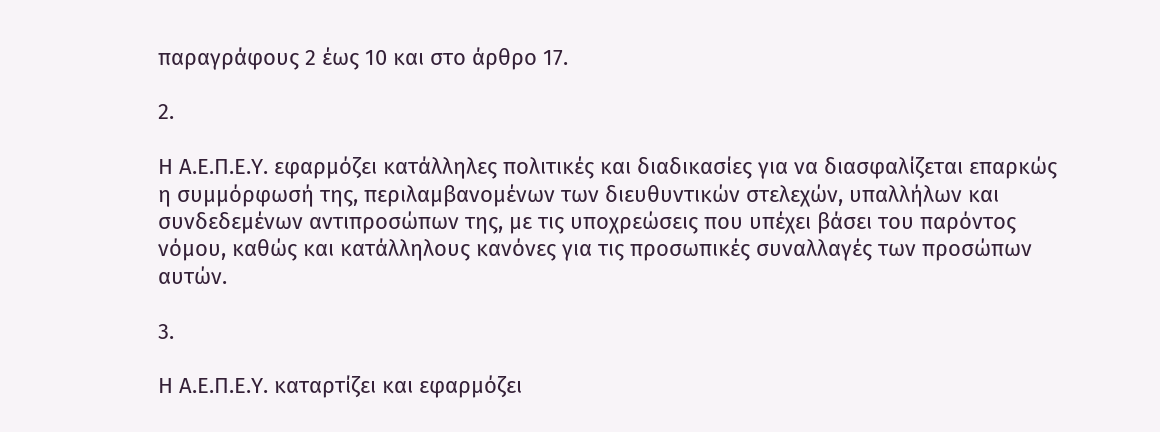παραγράφους 2 έως 10 και στο άρθρο 17.

2.

Η Α.Ε.Π.Ε.Υ. εφαρμόζει κατάλληλες πολιτικές και διαδικασίες για να διασφαλίζεται επαρκώς η συμμόρφωσή της, περιλαμβανομένων των διευθυντικών στελεχών, υπαλλήλων και συνδεδεμένων αντιπροσώπων της, με τις υποχρεώσεις που υπέχει βάσει του παρόντος νόμου, καθώς και κατάλληλους κανόνες για τις προσωπικές συναλλαγές των προσώπων αυτών.

3.

Η Α.Ε.Π.Ε.Υ. καταρτίζει και εφαρμόζει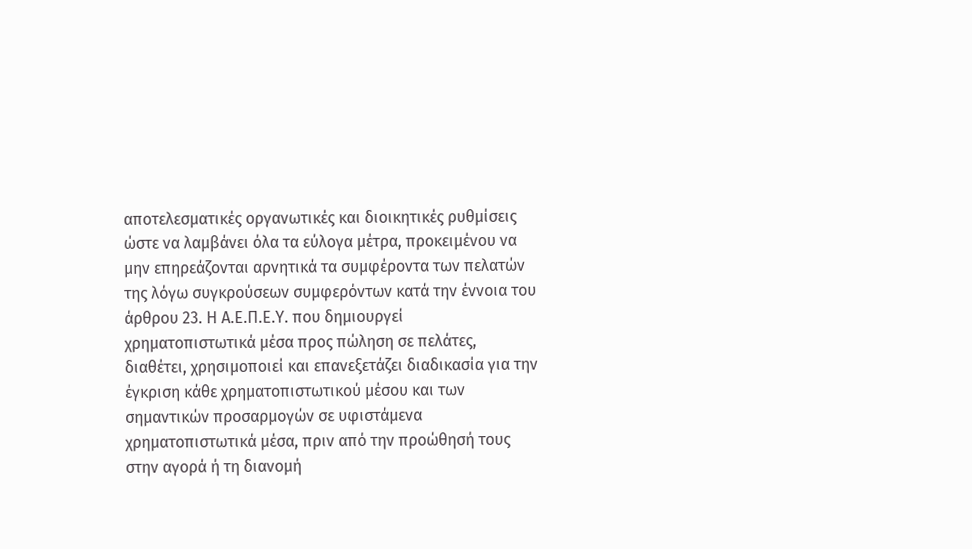αποτελεσματικές οργανωτικές και διοικητικές ρυθμίσεις ώστε να λαμβάνει όλα τα εύλογα μέτρα, προκειμένου να μην επηρεάζονται αρνητικά τα συμφέροντα των πελατών της λόγω συγκρούσεων συμφερόντων κατά την έννοια του άρθρου 23. Η Α.Ε.Π.Ε.Υ. που δημιουργεί χρηματοπιστωτικά μέσα προς πώληση σε πελάτες, διαθέτει, χρησιμοποιεί και επανεξετάζει διαδικασία για την έγκριση κάθε χρηματοπιστωτικού μέσου και των σημαντικών προσαρμογών σε υφιστάμενα χρηματοπιστωτικά μέσα, πριν από την προώθησή τους στην αγορά ή τη διανομή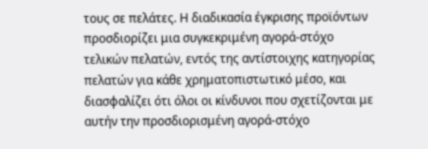τους σε πελάτες. Η διαδικασία έγκρισης προϊόντων προσδιορίζει μια συγκεκριμένη αγορά-στόχο τελικών πελατών, εντός της αντίστοιχης κατηγορίας πελατών για κάθε χρηματοπιστωτικό μέσο, και διασφαλίζει ότι όλοι οι κίνδυνοι που σχετίζονται με αυτήν την προσδιορισμένη αγορά-στόχο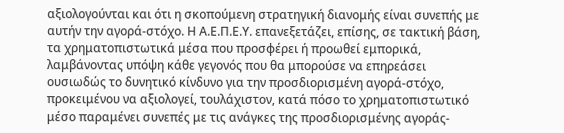αξιολογούνται και ότι η σκοπούμενη στρατηγική διανομής είναι συνεπής με αυτήν την αγορά-στόχο. Η Α.Ε.Π.Ε.Υ. επανεξετάζει, επίσης, σε τακτική βάση, τα χρηματοπιστωτικά μέσα που προσφέρει ή προωθεί εμπορικά, λαμβάνοντας υπόψη κάθε γεγονός που θα μπορούσε να επηρεάσει ουσιωδώς το δυνητικό κίνδυνο για την προσδιορισμένη αγορά-στόχο, προκειμένου να αξιολογεί, τουλάχιστον, κατά πόσο το χρηματοπιστωτικό μέσο παραμένει συνεπές με τις ανάγκες της προσδιορισμένης αγοράς-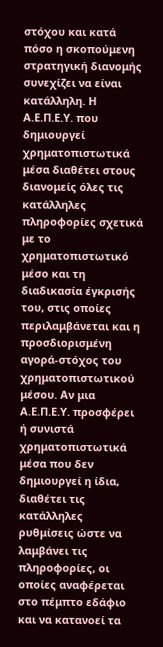στόχου και κατά πόσο η σκοπούμενη στρατηγική διανομής συνεχίζει να είναι κατάλληλη. Η Α.Ε.Π.Ε.Υ. που δημιουργεί χρηματοπιστωτικά μέσα διαθέτει στους διανομείς όλες τις κατάλληλες πληροφορίες σχετικά με το χρηματοπιστωτικό μέσο και τη διαδικασία έγκρισής του, στις οποίες περιλαμβάνεται και η προσδιορισμένη αγορά-στόχος του χρηματοπιστωτικού μέσου. Αν μια Α.Ε.Π.Ε.Υ. προσφέρει ή συνιστά χρηματοπιστωτικά μέσα που δεν δημιουργεί η ίδια, διαθέτει τις κατάλληλες ρυθμίσεις ώστε να λαμβάνει τις πληροφορίες, οι οποίες αναφέρεται στο πέμπτο εδάφιο και να κατανοεί τα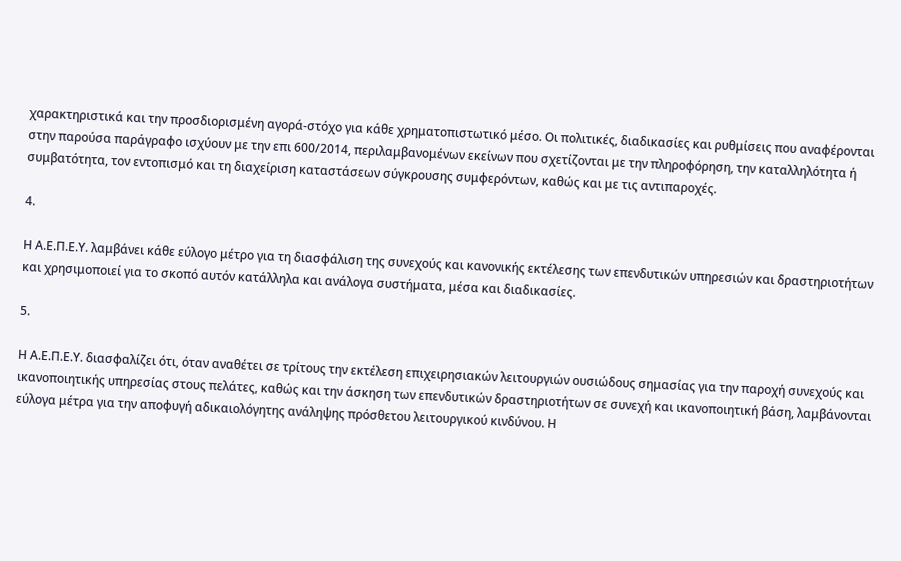χαρακτηριστικά και την προσδιορισμένη αγορά-στόχο για κάθε χρηματοπιστωτικό μέσο. Οι πολιτικές, διαδικασίες και ρυθμίσεις που αναφέρονται στην παρούσα παράγραφο ισχύουν με την επι 600/2014, περιλαμβανομένων εκείνων που σχετίζονται με την πληροφόρηση, την καταλληλότητα ή συμβατότητα, τον εντοπισμό και τη διαχείριση καταστάσεων σύγκρουσης συμφερόντων, καθώς και με τις αντιπαροχές.

4.

Η Α.Ε.Π.Ε.Υ. λαμβάνει κάθε εύλογο μέτρο για τη διασφάλιση της συνεχούς και κανονικής εκτέλεσης των επενδυτικών υπηρεσιών και δραστηριοτήτων και χρησιμοποιεί για το σκοπό αυτόν κατάλληλα και ανάλογα συστήματα, μέσα και διαδικασίες.

5.

Η Α.Ε.Π.Ε.Υ. διασφαλίζει ότι, όταν αναθέτει σε τρίτους την εκτέλεση επιχειρησιακών λειτουργιών ουσιώδους σημασίας για την παροχή συνεχούς και ικανοποιητικής υπηρεσίας στους πελάτες, καθώς και την άσκηση των επενδυτικών δραστηριοτήτων σε συνεχή και ικανοποιητική βάση, λαμβάνονται εύλογα μέτρα για την αποφυγή αδικαιολόγητης ανάληψης πρόσθετου λειτουργικού κινδύνου. Η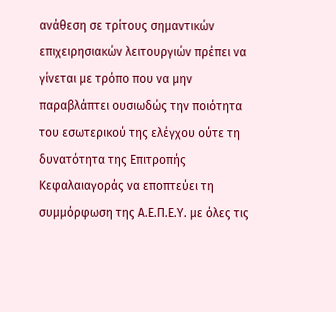ανάθεση σε τρίτους σημαντικών επιχειρησιακών λειτουργιών πρέπει να γίνεται με τρόπο που να μην παραβλάπτει ουσιωδώς την ποιότητα του εσωτερικού της ελέγχου ούτε τη δυνατότητα της Επιτροπής Κεφαλαιαγοράς να εποπτεύει τη συμμόρφωση της Α.Ε.Π.Ε.Υ. με όλες τις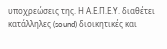υποχρεώσεις της. Η Α.Ε.Π.Ε.Υ. διαθέτει κατάλληλες (sound) διοικητικές και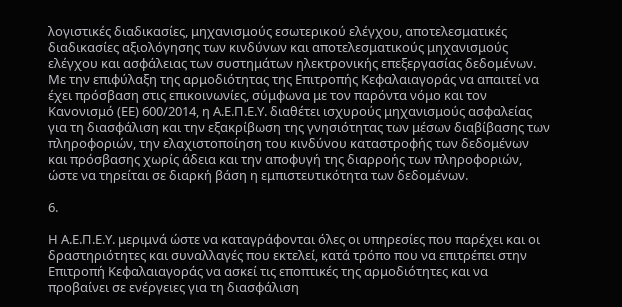λογιστικές διαδικασίες, μηχανισμούς εσωτερικού ελέγχου, αποτελεσματικές διαδικασίες αξιολόγησης των κινδύνων και αποτελεσματικούς μηχανισμούς ελέγχου και ασφάλειας των συστημάτων ηλεκτρονικής επεξεργασίας δεδομένων. Με την επιφύλαξη της αρμοδιότητας της Επιτροπής Κεφαλαιαγοράς να απαιτεί να έχει πρόσβαση στις επικοινωνίες, σύμφωνα με τον παρόντα νόμο και τον Κανονισμό (ΕΕ) 600/2014, η Α.Ε.Π.Ε.Υ. διαθέτει ισχυρούς μηχανισμούς ασφαλείας για τη διασφάλιση και την εξακρίβωση της γνησιότητας των μέσων διαβίβασης των πληροφοριών, την ελαχιστοποίηση του κινδύνου καταστροφής των δεδομένων και πρόσβασης χωρίς άδεια και την αποφυγή της διαρροής των πληροφοριών, ώστε να τηρείται σε διαρκή βάση η εμπιστευτικότητα των δεδομένων.

6.

Η Α.Ε.Π.Ε.Υ. μεριμνά ώστε να καταγράφονται όλες οι υπηρεσίες που παρέχει και οι δραστηριότητες και συναλλαγές που εκτελεί, κατά τρόπο που να επιτρέπει στην Επιτροπή Κεφαλαιαγοράς να ασκεί τις εποπτικές της αρμοδιότητες και να προβαίνει σε ενέργειες για τη διασφάλιση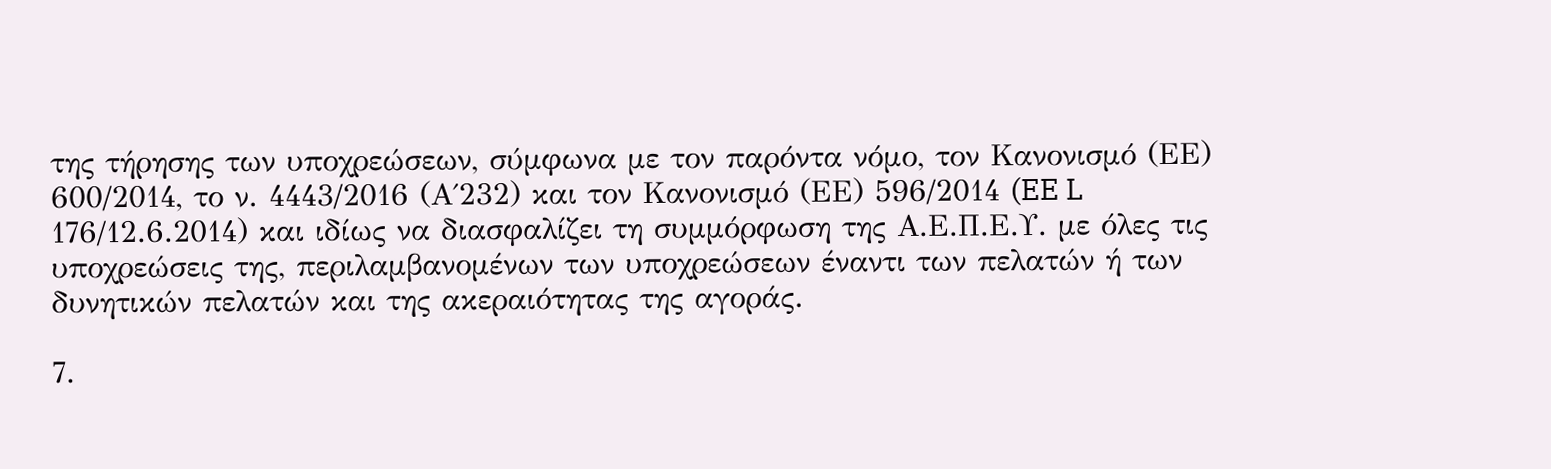της τήρησης των υποχρεώσεων, σύμφωνα με τον παρόντα νόμο, τον Κανονισμό (ΕΕ) 600/2014, το ν. 4443/2016 (Α΄232) και τον Κανονισμό (ΕΕ) 596/2014 (EE L 176/12.6.2014) και ιδίως να διασφαλίζει τη συμμόρφωση της Α.Ε.Π.Ε.Υ. με όλες τις υποχρεώσεις της, περιλαμβανομένων των υποχρεώσεων έναντι των πελατών ή των δυνητικών πελατών και της ακεραιότητας της αγοράς.

7.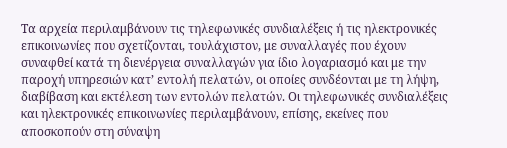Τα αρχεία περιλαμβάνουν τις τηλεφωνικές συνδιαλέξεις ή τις ηλεκτρονικές επικοινωνίες που σχετίζονται, τουλάχιστον, με συναλλαγές που έχουν συναφθεί κατά τη διενέργεια συναλλαγών για ίδιο λογαριασμό και με την παροχή υπηρεσιών κατ’ εντολή πελατών, οι οποίες συνδέονται με τη λήψη, διαβίβαση και εκτέλεση των εντολών πελατών. Οι τηλεφωνικές συνδιαλέξεις και ηλεκτρονικές επικοινωνίες περιλαμβάνουν, επίσης, εκείνες που αποσκοπούν στη σύναψη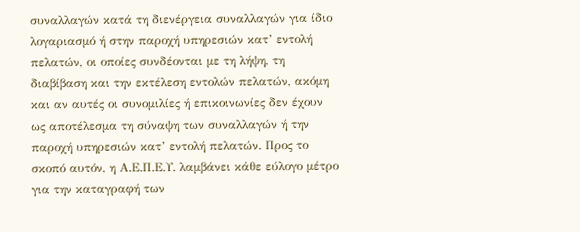συναλλαγών κατά τη διενέργεια συναλλαγών για ίδιο λογαριασμό ή στην παροχή υπηρεσιών κατ’ εντολή πελατών, οι οποίες συνδέονται με τη λήψη, τη διαβίβαση και την εκτέλεση εντολών πελατών, ακόμη και αν αυτές οι συνομιλίες ή επικοινωνίες δεν έχουν ως αποτέλεσμα τη σύναψη των συναλλαγών ή την παροχή υπηρεσιών κατ’ εντολή πελατών. Προς το σκοπό αυτόν, η Α.Ε.Π.Ε.Υ. λαμβάνει κάθε εύλογο μέτρο για την καταγραφή των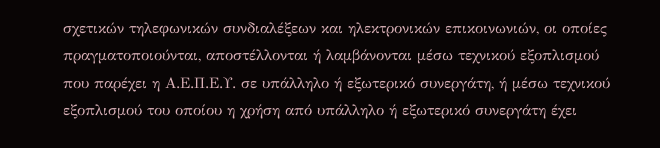σχετικών τηλεφωνικών συνδιαλέξεων και ηλεκτρονικών επικοινωνιών, οι οποίες πραγματοποιούνται, αποστέλλονται ή λαμβάνονται μέσω τεχνικού εξοπλισμού που παρέχει η Α.Ε.Π.Ε.Υ. σε υπάλληλο ή εξωτερικό συνεργάτη, ή μέσω τεχνικού εξοπλισμού του οποίου η χρήση από υπάλληλο ή εξωτερικό συνεργάτη έχει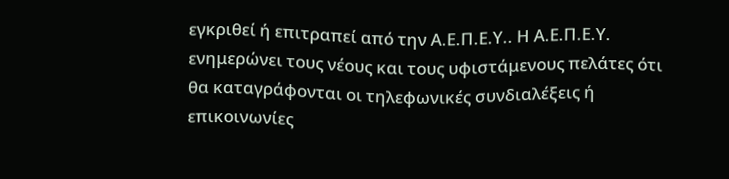εγκριθεί ή επιτραπεί από την Α.Ε.Π.Ε.Υ.. Η Α.Ε.Π.Ε.Υ. ενημερώνει τους νέους και τους υφιστάμενους πελάτες ότι θα καταγράφονται οι τηλεφωνικές συνδιαλέξεις ή επικοινωνίες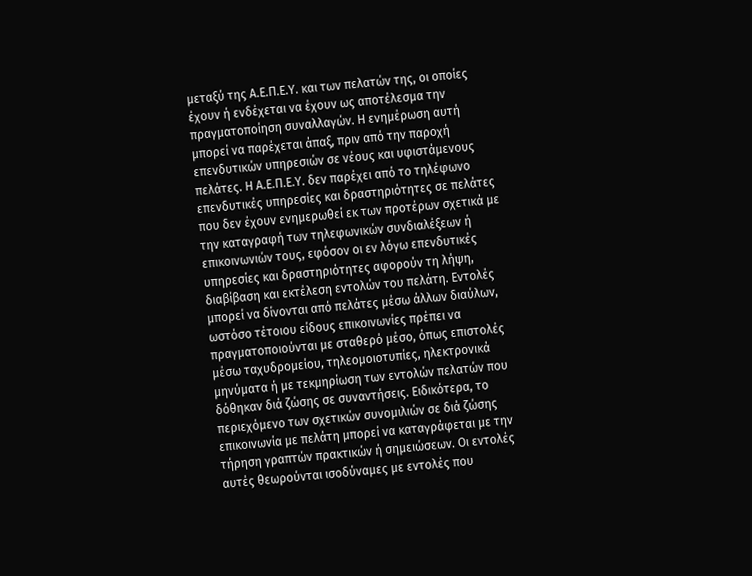μεταξύ της Α.Ε.Π.Ε.Υ. και των πελατών της, οι οποίες έχουν ή ενδέχεται να έχουν ως αποτέλεσμα την πραγματοποίηση συναλλαγών. Η ενημέρωση αυτή μπορεί να παρέχεται άπαξ, πριν από την παροχή επενδυτικών υπηρεσιών σε νέους και υφιστάμενους πελάτες. Η Α.Ε.Π.Ε.Υ. δεν παρέχει από το τηλέφωνο επενδυτικές υπηρεσίες και δραστηριότητες σε πελάτες που δεν έχουν ενημερωθεί εκ των προτέρων σχετικά με την καταγραφή των τηλεφωνικών συνδιαλέξεων ή επικοινωνιών τους, εφόσον οι εν λόγω επενδυτικές υπηρεσίες και δραστηριότητες αφορούν τη λήψη, διαβίβαση και εκτέλεση εντολών του πελάτη. Εντολές μπορεί να δίνονται από πελάτες μέσω άλλων διαύλων, ωστόσο τέτοιου είδους επικοινωνίες πρέπει να πραγματοποιούνται με σταθερό μέσο, όπως επιστολές μέσω ταχυδρομείου, τηλεομοιοτυπίες, ηλεκτρονικά μηνύματα ή με τεκμηρίωση των εντολών πελατών που δόθηκαν διά ζώσης σε συναντήσεις. Ειδικότερα, το περιεχόμενο των σχετικών συνομιλιών σε διά ζώσης επικοινωνία με πελάτη μπορεί να καταγράφεται με την τήρηση γραπτών πρακτικών ή σημειώσεων. Οι εντολές αυτές θεωρούνται ισοδύναμες με εντολές που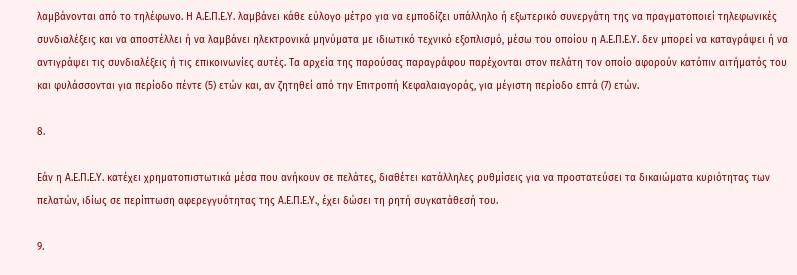λαμβάνονται από το τηλέφωνο. Η Α.Ε.Π.Ε.Υ. λαμβάνει κάθε εύλογο μέτρο για να εμποδίζει υπάλληλο ή εξωτερικό συνεργάτη της να πραγματοποιεί τηλεφωνικές συνδιαλέξεις και να αποστέλλει ή να λαμβάνει ηλεκτρονικά μηνύματα με ιδιωτικό τεχνικό εξοπλισμό, μέσω του οποίου η Α.Ε.Π.Ε.Υ. δεν μπορεί να καταγράψει ή να αντιγράψει τις συνδιαλέξεις ή τις επικοινωνίες αυτές. Τα αρχεία της παρούσας παραγράφου παρέχονται στον πελάτη τον οποίο αφορούν κατόπιν αιτήματός του και φυλάσσονται για περίοδο πέντε (5) ετών και, αν ζητηθεί από την Επιτροπή Κεφαλαιαγοράς, για μέγιστη περίοδο επτά (7) ετών.

8.

Εάν η Α.Ε.Π.Ε.Υ. κατέχει χρηματοπιστωτικά μέσα που ανήκουν σε πελάτες, διαθέτει κατάλληλες ρυθμίσεις για να προστατεύσει τα δικαιώματα κυριότητας των πελατών, ιδίως σε περίπτωση αφερεγγυότητας της Α.Ε.Π.Ε.Υ., έχει δώσει τη ρητή συγκατάθεσή του.

9.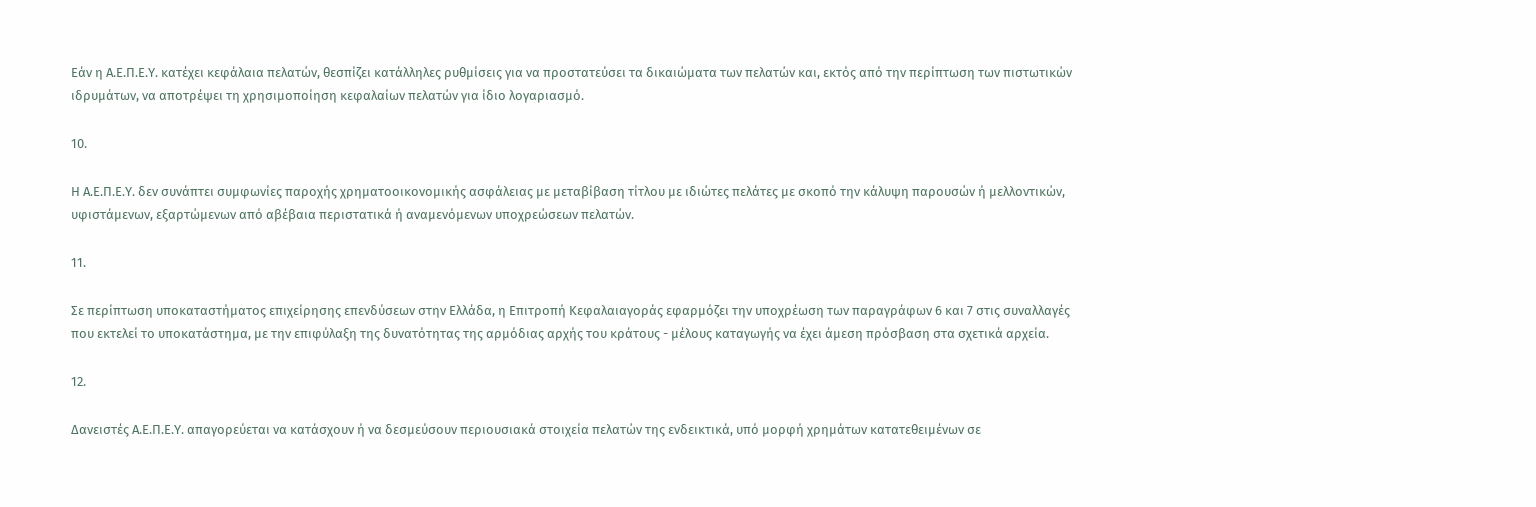Εάν η Α.Ε.Π.Ε.Υ. κατέχει κεφάλαια πελατών, θεσπίζει κατάλληλες ρυθμίσεις για να προστατεύσει τα δικαιώματα των πελατών και, εκτός από την περίπτωση των πιστωτικών ιδρυμάτων, να αποτρέψει τη χρησιμοποίηση κεφαλαίων πελατών για ίδιο λογαριασμό.

10.

Η Α.Ε.Π.Ε.Υ. δεν συνάπτει συμφωνίες παροχής χρηματοοικονομικής ασφάλειας με μεταβίβαση τίτλου με ιδιώτες πελάτες με σκοπό την κάλυψη παρουσών ή μελλοντικών, υφιστάμενων, εξαρτώμενων από αβέβαια περιστατικά ή αναμενόμενων υποχρεώσεων πελατών.

11.

Σε περίπτωση υποκαταστήματος επιχείρησης επενδύσεων στην Ελλάδα, η Επιτροπή Κεφαλαιαγοράς εφαρμόζει την υποχρέωση των παραγράφων 6 και 7 στις συναλλαγές που εκτελεί το υποκατάστημα, με την επιφύλαξη της δυνατότητας της αρμόδιας αρχής του κράτους - μέλους καταγωγής να έχει άμεση πρόσβαση στα σχετικά αρχεία.

12.

Δανειστές Α.Ε.Π.Ε.Υ. απαγορεύεται να κατάσχουν ή να δεσμεύσουν περιουσιακά στοιχεία πελατών της ενδεικτικά, υπό μορφή χρημάτων κατατεθειμένων σε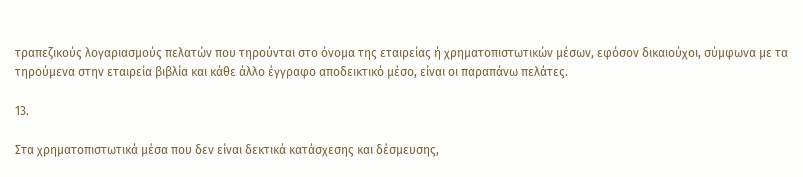τραπεζικούς λογαριασμούς πελατών που τηρούνται στο όνομα της εταιρείας ή χρηματοπιστωτικών μέσων, εφόσον δικαιούχοι, σύμφωνα με τα τηρούμενα στην εταιρεία βιβλία και κάθε άλλο έγγραφο αποδεικτικό μέσο, είναι οι παραπάνω πελάτες.

13.

Στα χρηματοπιστωτικά μέσα που δεν είναι δεκτικά κατάσχεσης και δέσμευσης,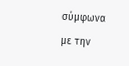σύμφωνα με την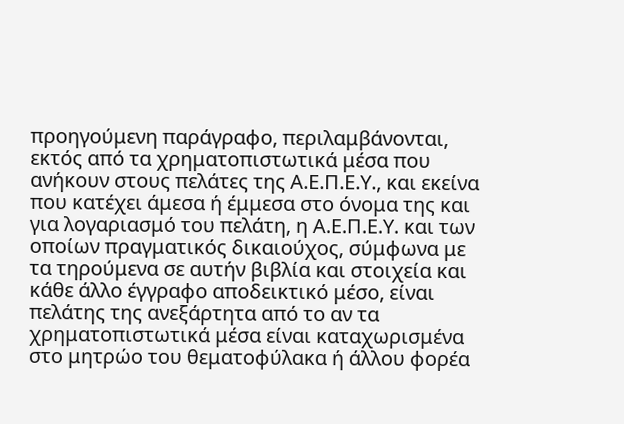προηγούμενη παράγραφο, περιλαμβάνονται, εκτός από τα χρηματοπιστωτικά μέσα που ανήκουν στους πελάτες της Α.Ε.Π.Ε.Υ., και εκείνα που κατέχει άμεσα ή έμμεσα στο όνομα της και για λογαριασμό του πελάτη, η Α.Ε.Π.Ε.Υ. και των οποίων πραγματικός δικαιούχος, σύμφωνα με τα τηρούμενα σε αυτήν βιβλία και στοιχεία και κάθε άλλο έγγραφο αποδεικτικό μέσο, είναι πελάτης της ανεξάρτητα από το αν τα χρηματοπιστωτικά μέσα είναι καταχωρισμένα στο μητρώο του θεματοφύλακα ή άλλου φορέα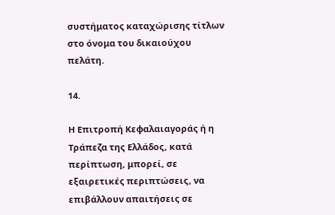συστήματος καταχώρισης τίτλων στο όνομα του δικαιούχου πελάτη.

14.

Η Επιτροπή Κεφαλαιαγοράς ή η Τράπεζα της Ελλάδος, κατά περίπτωση, μπορεί, σε εξαιρετικές περιπτώσεις, να επιβάλλουν απαιτήσεις σε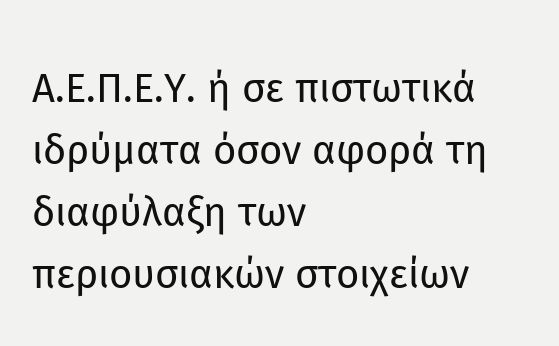Α.Ε.Π.Ε.Υ. ή σε πιστωτικά ιδρύματα όσον αφορά τη διαφύλαξη των περιουσιακών στοιχείων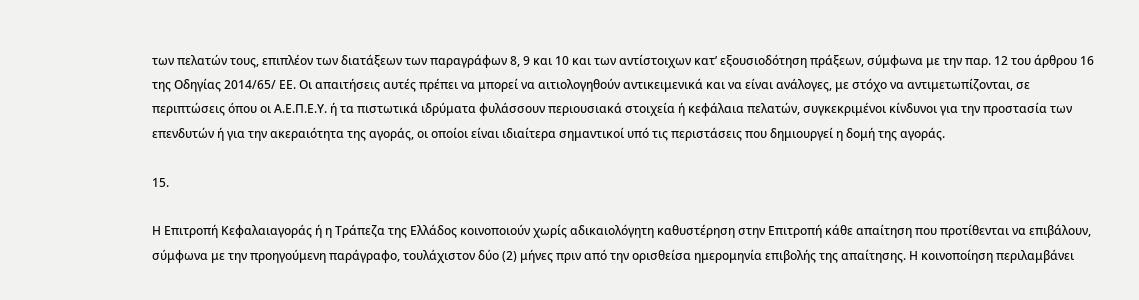των πελατών τους, επιπλέον των διατάξεων των παραγράφων 8, 9 και 10 και των αντίστοιχων κατ’ εξουσιοδότηση πράξεων, σύμφωνα με την παρ. 12 του άρθρου 16 της Οδηγίας 2014/65/ ΕΕ. Οι απαιτήσεις αυτές πρέπει να μπορεί να αιτιολογηθούν αντικειμενικά και να είναι ανάλογες, με στόχο να αντιμετωπίζονται, σε περιπτώσεις όπου οι Α.Ε.Π.Ε.Υ. ή τα πιστωτικά ιδρύματα φυλάσσουν περιουσιακά στοιχεία ή κεφάλαια πελατών, συγκεκριμένοι κίνδυνοι για την προστασία των επενδυτών ή για την ακεραιότητα της αγοράς, οι οποίοι είναι ιδιαίτερα σημαντικοί υπό τις περιστάσεις που δημιουργεί η δομή της αγοράς.

15.

Η Επιτροπή Κεφαλαιαγοράς ή η Τράπεζα της Ελλάδος κοινοποιούν χωρίς αδικαιολόγητη καθυστέρηση στην Επιτροπή κάθε απαίτηση που προτίθενται να επιβάλουν, σύμφωνα με την προηγούμενη παράγραφο, τουλάχιστον δύο (2) μήνες πριν από την ορισθείσα ημερομηνία επιβολής της απαίτησης. Η κοινοποίηση περιλαμβάνει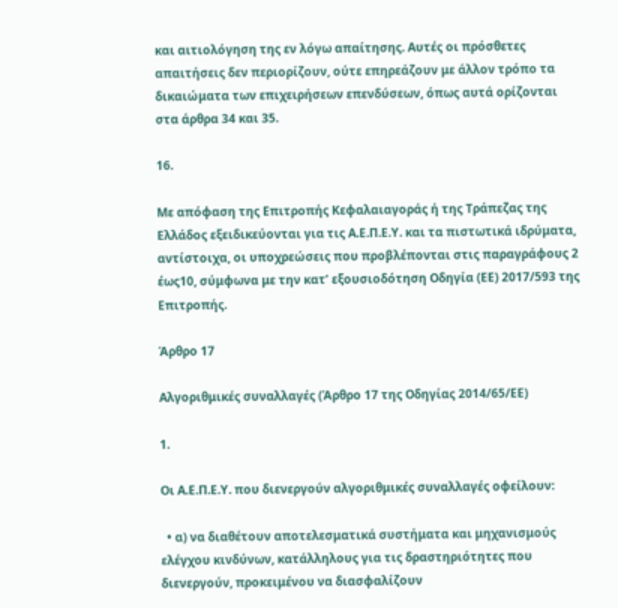και αιτιολόγηση της εν λόγω απαίτησης. Αυτές οι πρόσθετες απαιτήσεις δεν περιορίζουν, ούτε επηρεάζουν με άλλον τρόπο τα δικαιώματα των επιχειρήσεων επενδύσεων, όπως αυτά ορίζονται στα άρθρα 34 και 35.

16.

Mε απόφαση της Επιτροπής Κεφαλαιαγοράς ή της Τράπεζας της Ελλάδος εξειδικεύονται για τις Α.Ε.Π.Ε.Υ. και τα πιστωτικά ιδρύματα, αντίστοιχα, οι υποχρεώσεις που προβλέπονται στις παραγράφους 2 έως10, σύμφωνα με την κατ’ εξουσιοδότηση Οδηγία (ΕΕ) 2017/593 της Επιτροπής.

Άρθρο 17

Αλγοριθμικές συναλλαγές (Άρθρο 17 της Οδηγίας 2014/65/ΕΕ)

1.

Οι Α.Ε.Π.Ε.Υ. που διενεργούν αλγοριθμικές συναλλαγές οφείλουν:

  • α) να διαθέτουν αποτελεσματικά συστήματα και μηχανισμούς ελέγχου κινδύνων, κατάλληλους για τις δραστηριότητες που διενεργούν, προκειμένου να διασφαλίζουν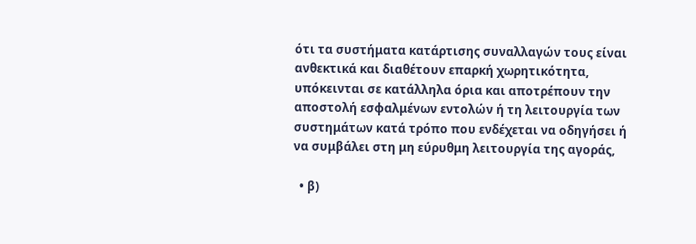ότι τα συστήματα κατάρτισης συναλλαγών τους είναι ανθεκτικά και διαθέτουν επαρκή χωρητικότητα, υπόκεινται σε κατάλληλα όρια και αποτρέπουν την αποστολή εσφαλμένων εντολών ή τη λειτουργία των συστημάτων κατά τρόπο που ενδέχεται να οδηγήσει ή να συμβάλει στη μη εύρυθμη λειτουργία της αγοράς,

  • β)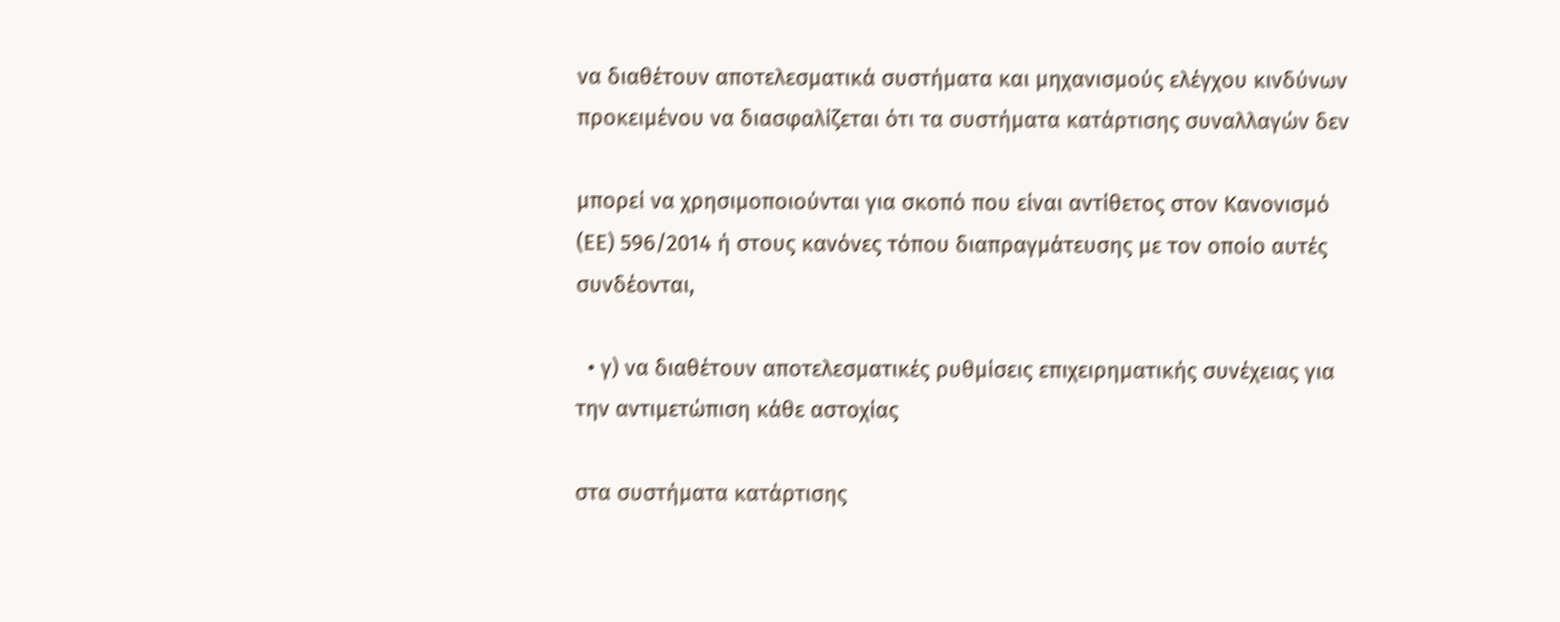να διαθέτουν αποτελεσματικά συστήματα και μηχανισμούς ελέγχου κινδύνων προκειμένου να διασφαλίζεται ότι τα συστήματα κατάρτισης συναλλαγών δεν

μπορεί να χρησιμοποιούνται για σκοπό που είναι αντίθετος στον Κανονισμό (ΕΕ) 596/2014 ή στους κανόνες τόπου διαπραγμάτευσης με τον οποίο αυτές συνδέονται,

  • γ) να διαθέτουν αποτελεσματικές ρυθμίσεις επιχειρηματικής συνέχειας για την αντιμετώπιση κάθε αστοχίας

στα συστήματα κατάρτισης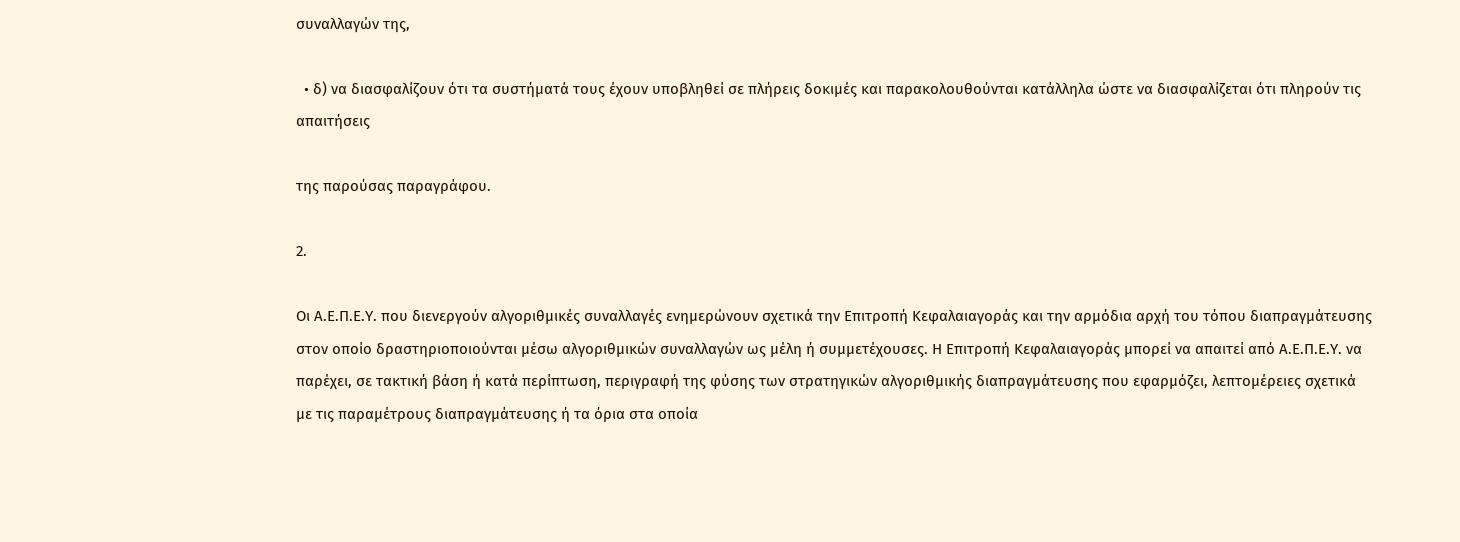συναλλαγών της,

  • δ) να διασφαλίζουν ότι τα συστήματά τους έχουν υποβληθεί σε πλήρεις δοκιμές και παρακολουθούνται κατάλληλα ώστε να διασφαλίζεται ότι πληρούν τις απαιτήσεις

της παρούσας παραγράφου.

2.

Οι Α.Ε.Π.Ε.Υ. που διενεργούν αλγοριθμικές συναλλαγές ενημερώνουν σχετικά την Επιτροπή Κεφαλαιαγοράς και την αρμόδια αρχή του τόπου διαπραγμάτευσης στον οποίο δραστηριοποιούνται μέσω αλγοριθμικών συναλλαγών ως μέλη ή συμμετέχουσες. Η Επιτροπή Κεφαλαιαγοράς μπορεί να απαιτεί από Α.Ε.Π.Ε.Υ. να παρέχει, σε τακτική βάση ή κατά περίπτωση, περιγραφή της φύσης των στρατηγικών αλγοριθμικής διαπραγμάτευσης που εφαρμόζει, λεπτομέρειες σχετικά με τις παραμέτρους διαπραγμάτευσης ή τα όρια στα οποία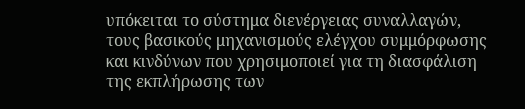υπόκειται το σύστημα διενέργειας συναλλαγών, τους βασικούς μηχανισμούς ελέγχου συμμόρφωσης και κινδύνων που χρησιμοποιεί για τη διασφάλιση της εκπλήρωσης των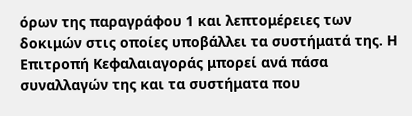όρων της παραγράφου 1 και λεπτομέρειες των δοκιμών στις οποίες υποβάλλει τα συστήματά της. Η Επιτροπή Κεφαλαιαγοράς μπορεί ανά πάσα συναλλαγών της και τα συστήματα που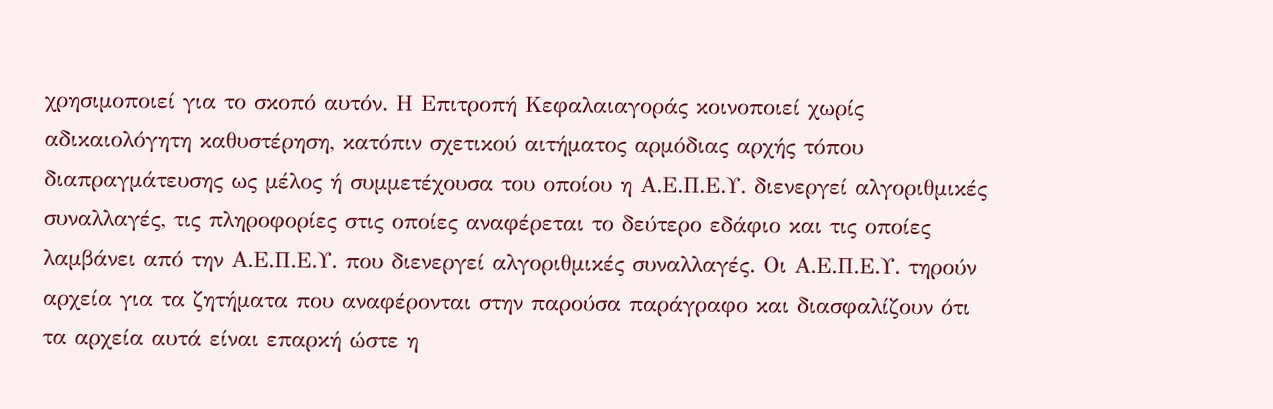χρησιμοποιεί για το σκοπό αυτόν. Η Επιτροπή Κεφαλαιαγοράς κοινοποιεί χωρίς αδικαιολόγητη καθυστέρηση, κατόπιν σχετικού αιτήματος αρμόδιας αρχής τόπου διαπραγμάτευσης ως μέλος ή συμμετέχουσα του οποίου η Α.Ε.Π.Ε.Υ. διενεργεί αλγοριθμικές συναλλαγές, τις πληροφορίες στις οποίες αναφέρεται το δεύτερο εδάφιο και τις οποίες λαμβάνει από την Α.Ε.Π.Ε.Υ. που διενεργεί αλγοριθμικές συναλλαγές. Οι Α.Ε.Π.Ε.Υ. τηρούν αρχεία για τα ζητήματα που αναφέρονται στην παρούσα παράγραφο και διασφαλίζουν ότι τα αρχεία αυτά είναι επαρκή ώστε η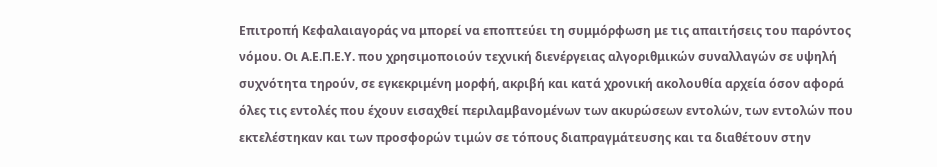Επιτροπή Κεφαλαιαγοράς να μπορεί να εποπτεύει τη συμμόρφωση με τις απαιτήσεις του παρόντος νόμου. Οι Α.Ε.Π.Ε.Υ. που χρησιμοποιούν τεχνική διενέργειας αλγοριθμικών συναλλαγών σε υψηλή συχνότητα τηρούν, σε εγκεκριμένη μορφή, ακριβή και κατά χρονική ακολουθία αρχεία όσον αφορά όλες τις εντολές που έχουν εισαχθεί περιλαμβανομένων των ακυρώσεων εντολών, των εντολών που εκτελέστηκαν και των προσφορών τιμών σε τόπους διαπραγμάτευσης και τα διαθέτουν στην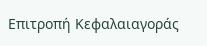Επιτροπή Κεφαλαιαγοράς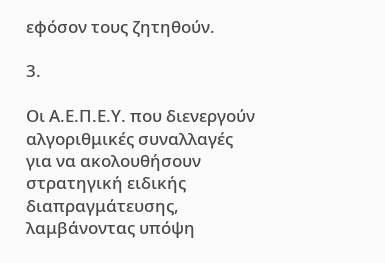εφόσον τους ζητηθούν.

3.

Οι Α.Ε.Π.Ε.Υ. που διενεργούν αλγοριθμικές συναλλαγές για να ακολουθήσουν στρατηγική ειδικής διαπραγμάτευσης, λαμβάνοντας υπόψη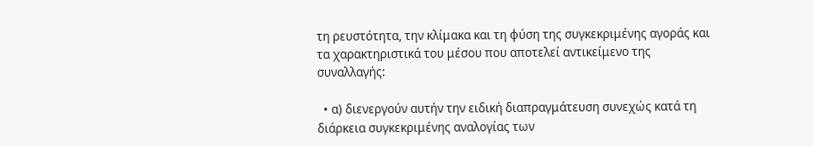τη ρευστότητα, την κλίμακα και τη φύση της συγκεκριμένης αγοράς και τα χαρακτηριστικά του μέσου που αποτελεί αντικείμενο της συναλλαγής:

  • α) διενεργούν αυτήν την ειδική διαπραγμάτευση συνεχώς κατά τη διάρκεια συγκεκριμένης αναλογίας των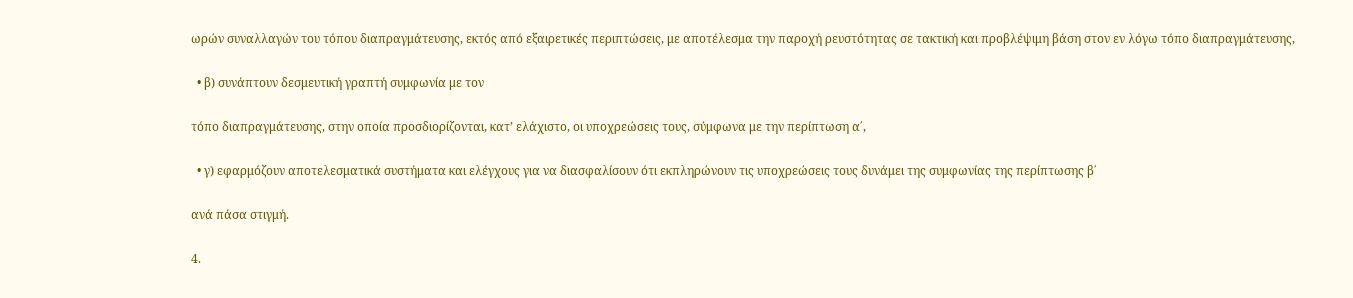ωρών συναλλαγών του τόπου διαπραγμάτευσης, εκτός από εξαιρετικές περιπτώσεις, με αποτέλεσμα την παροχή ρευστότητας σε τακτική και προβλέψιμη βάση στον εν λόγω τόπο διαπραγμάτευσης,

  • β) συνάπτουν δεσμευτική γραπτή συμφωνία με τον

τόπο διαπραγμάτευσης, στην οποία προσδιορίζονται, κατ’ ελάχιστο, οι υποχρεώσεις τους, σύμφωνα με την περίπτωση α΄,

  • γ) εφαρμόζουν αποτελεσματικά συστήματα και ελέγχους για να διασφαλίσουν ότι εκπληρώνουν τις υποχρεώσεις τους δυνάμει της συμφωνίας της περίπτωσης β΄

ανά πάσα στιγμή.

4.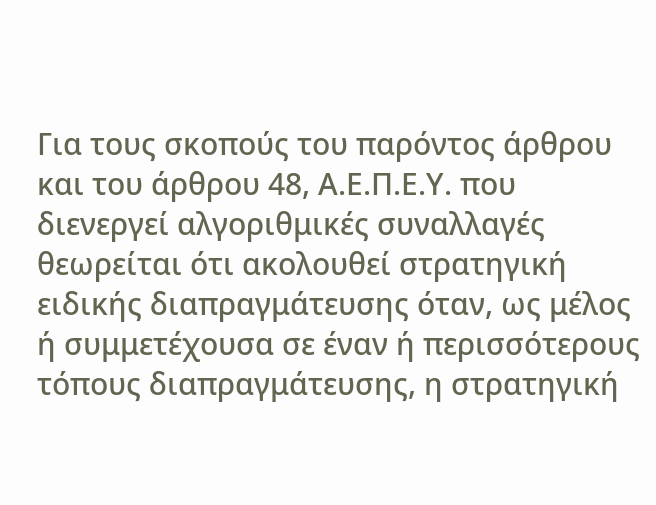Για τους σκοπούς του παρόντος άρθρου και του άρθρου 48, Α.Ε.Π.Ε.Υ. που διενεργεί αλγοριθμικές συναλλαγές θεωρείται ότι ακολουθεί στρατηγική ειδικής διαπραγμάτευσης όταν, ως μέλος ή συμμετέχουσα σε έναν ή περισσότερους τόπους διαπραγμάτευσης, η στρατηγική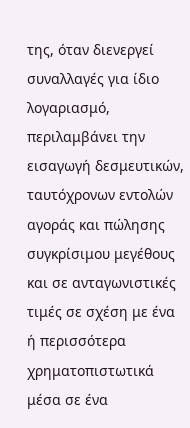της, όταν διενεργεί συναλλαγές για ίδιο λογαριασμό, περιλαμβάνει την εισαγωγή δεσμευτικών, ταυτόχρονων εντολών αγοράς και πώλησης συγκρίσιμου μεγέθους και σε ανταγωνιστικές τιμές σε σχέση με ένα ή περισσότερα χρηματοπιστωτικά μέσα σε ένα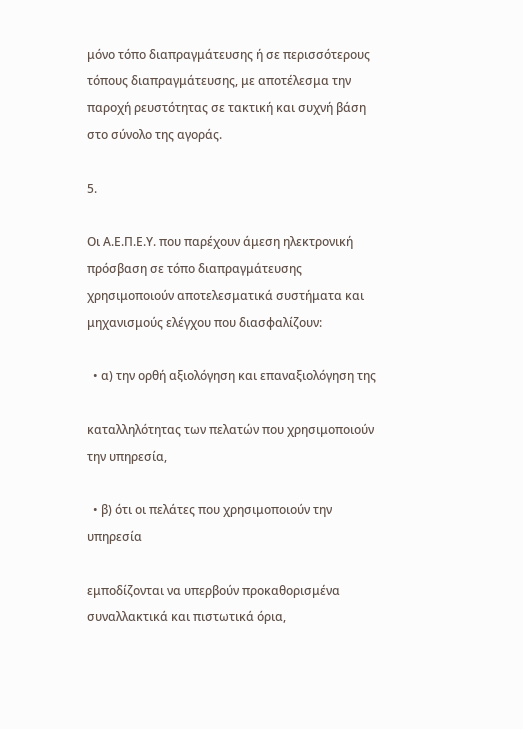μόνο τόπο διαπραγμάτευσης ή σε περισσότερους τόπους διαπραγμάτευσης, με αποτέλεσμα την παροχή ρευστότητας σε τακτική και συχνή βάση στο σύνολο της αγοράς.

5.

Οι Α.Ε.Π.Ε.Υ. που παρέχουν άμεση ηλεκτρονική πρόσβαση σε τόπο διαπραγμάτευσης χρησιμοποιούν αποτελεσματικά συστήματα και μηχανισμούς ελέγχου που διασφαλίζουν:

  • α) την ορθή αξιολόγηση και επαναξιολόγηση της

καταλληλότητας των πελατών που χρησιμοποιούν την υπηρεσία,

  • β) ότι οι πελάτες που χρησιμοποιούν την υπηρεσία

εμποδίζονται να υπερβούν προκαθορισμένα συναλλακτικά και πιστωτικά όρια,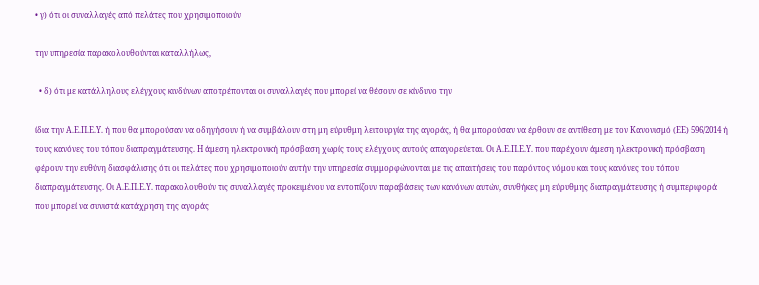• γ) ότι οι συναλλαγές από πελάτες που χρησιμοποιούν

την υπηρεσία παρακολουθούνται καταλλήλως,

  • δ) ότι με κατάλληλους ελέγχους κινδύνων αποτρέπονται οι συναλλαγές που μπορεί να θέσουν σε κίνδυνο την

ίδια την Α.Ε.Π.Ε.Υ. ή που θα μπορούσαν να οδηγήσουν ή να συμβάλουν στη μη εύρυθμη λειτουργία της αγοράς, ή θα μπορούσαν να έρθουν σε αντίθεση με τον Κανονισμό (ΕΕ) 596/2014 ή τους κανόνες του τόπου διαπραγμάτευσης. Η άμεση ηλεκτρονική πρόσβαση χωρίς τους ελέγχους αυτούς απαγορεύεται. Οι Α.Ε.Π.Ε.Υ. που παρέχουν άμεση ηλεκτρονική πρόσβαση φέρουν την ευθύνη διασφάλισης ότι οι πελάτες που χρησιμοποιούν αυτήν την υπηρεσία συμμορφώνονται με τις απαιτήσεις του παρόντος νόμου και τους κανόνες του τόπου διαπραγμάτευσης. Οι Α.Ε.Π.Ε.Υ. παρακολουθούν τις συναλλαγές προκειμένου να εντοπίζουν παραβάσεις των κανόνων αυτών, συνθήκες μη εύρυθμης διαπραγμάτευσης ή συμπεριφορά που μπορεί να συνιστά κατάχρηση της αγοράς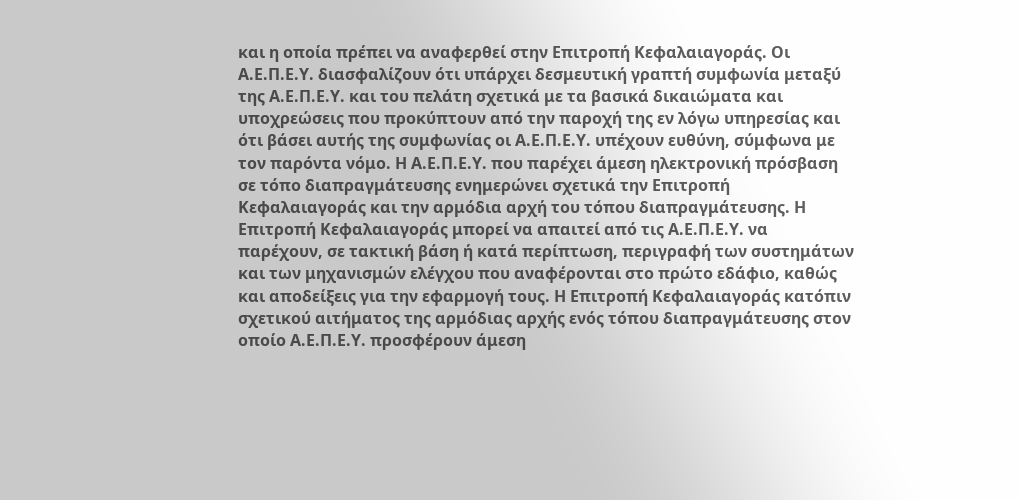και η οποία πρέπει να αναφερθεί στην Επιτροπή Κεφαλαιαγοράς. Οι Α.Ε.Π.Ε.Υ. διασφαλίζουν ότι υπάρχει δεσμευτική γραπτή συμφωνία μεταξύ της Α.Ε.Π.Ε.Υ. και του πελάτη σχετικά με τα βασικά δικαιώματα και υποχρεώσεις που προκύπτουν από την παροχή της εν λόγω υπηρεσίας και ότι βάσει αυτής της συμφωνίας οι Α.Ε.Π.Ε.Υ. υπέχουν ευθύνη, σύμφωνα με τον παρόντα νόμο. Η Α.Ε.Π.Ε.Υ. που παρέχει άμεση ηλεκτρονική πρόσβαση σε τόπο διαπραγμάτευσης ενημερώνει σχετικά την Επιτροπή Κεφαλαιαγοράς και την αρμόδια αρχή του τόπου διαπραγμάτευσης. Η Επιτροπή Κεφαλαιαγοράς μπορεί να απαιτεί από τις Α.Ε.Π.Ε.Υ. να παρέχουν, σε τακτική βάση ή κατά περίπτωση, περιγραφή των συστημάτων και των μηχανισμών ελέγχου που αναφέρονται στο πρώτο εδάφιο, καθώς και αποδείξεις για την εφαρμογή τους. Η Επιτροπή Κεφαλαιαγοράς κατόπιν σχετικού αιτήματος της αρμόδιας αρχής ενός τόπου διαπραγμάτευσης στον οποίο Α.Ε.Π.Ε.Υ. προσφέρουν άμεση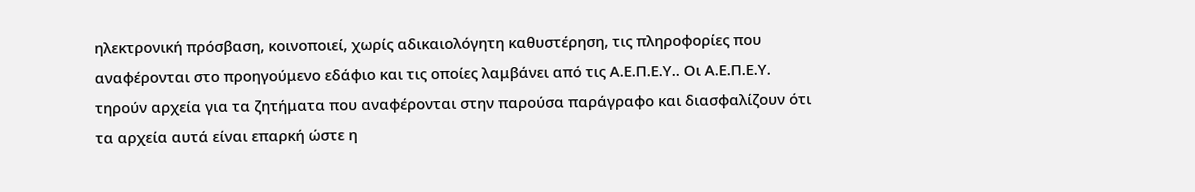ηλεκτρονική πρόσβαση, κοινοποιεί, χωρίς αδικαιολόγητη καθυστέρηση, τις πληροφορίες που αναφέρονται στο προηγούμενο εδάφιο και τις οποίες λαμβάνει από τις Α.Ε.Π.Ε.Υ.. Οι Α.Ε.Π.Ε.Υ. τηρούν αρχεία για τα ζητήματα που αναφέρονται στην παρούσα παράγραφο και διασφαλίζουν ότι τα αρχεία αυτά είναι επαρκή ώστε η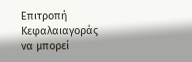Επιτροπή Κεφαλαιαγοράς να μπορεί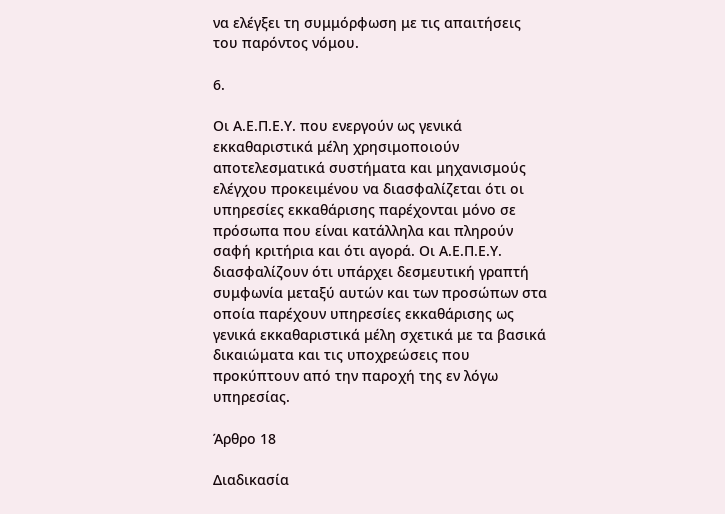να ελέγξει τη συμμόρφωση με τις απαιτήσεις του παρόντος νόμου.

6.

Οι Α.Ε.Π.Ε.Υ. που ενεργούν ως γενικά εκκαθαριστικά μέλη χρησιμοποιούν αποτελεσματικά συστήματα και μηχανισμούς ελέγχου προκειμένου να διασφαλίζεται ότι οι υπηρεσίες εκκαθάρισης παρέχονται μόνο σε πρόσωπα που είναι κατάλληλα και πληρούν σαφή κριτήρια και ότι αγορά. Οι Α.Ε.Π.Ε.Υ. διασφαλίζουν ότι υπάρχει δεσμευτική γραπτή συμφωνία μεταξύ αυτών και των προσώπων στα οποία παρέχουν υπηρεσίες εκκαθάρισης ως γενικά εκκαθαριστικά μέλη σχετικά με τα βασικά δικαιώματα και τις υποχρεώσεις που προκύπτουν από την παροχή της εν λόγω υπηρεσίας.

Άρθρο 18

Διαδικασία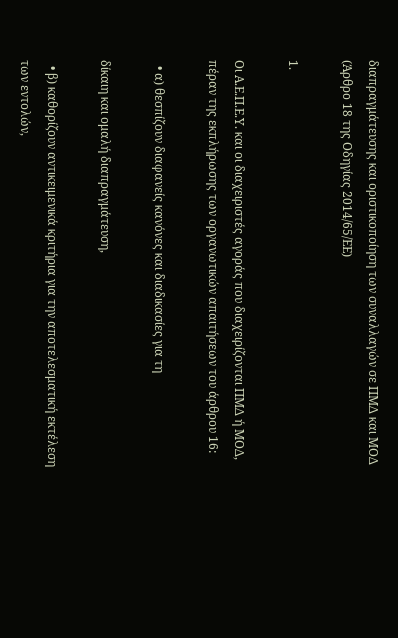διαπραγμάτευσης και οριστικοποίηση των συναλλαγών σε ΠΜΔ και ΜΟΔ (Άρθρο 18 της Οδηγίας 2014/65/ΕΕ)

1.

Οι Α.Ε.Π.Ε.Υ. και οι διαχειριστές αγοράς που διαχειρίζονται ΠΜΔ ή ΜΟΔ, πέραν της εκπλήρωσης των οργανωτικών απαιτήσεων του άρθρου 16:

  • α) θεσπίζουν διαφανείς κανόνες και διαδικασίες για τη

δίκαιη και ομαλή διαπραγμάτευση,

  • β) καθορίζουν αντικειμενικά κριτήρια για την αποτελεσματική εκτέλεση των εντολών,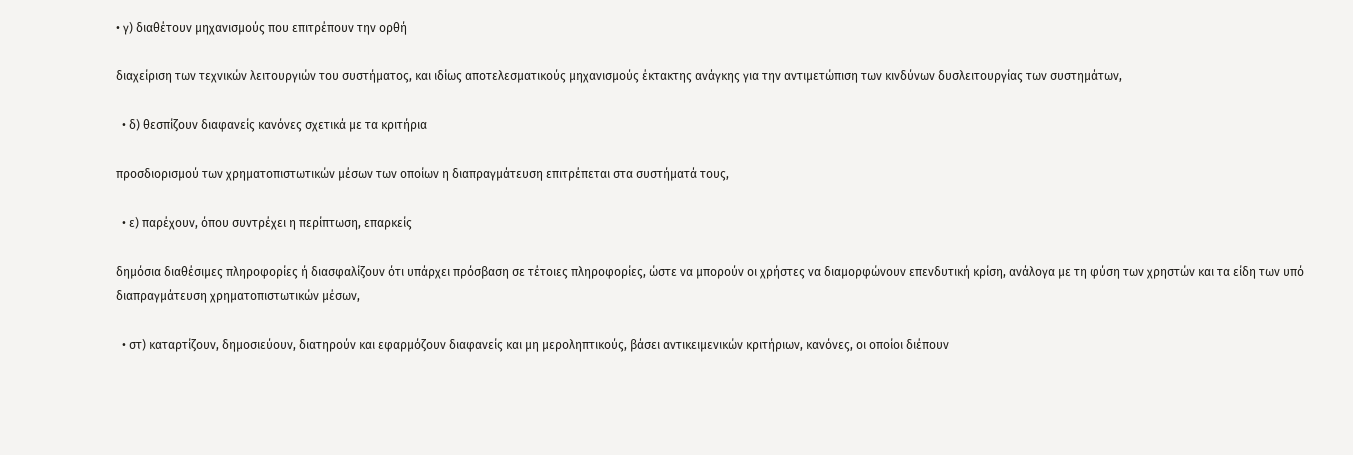• γ) διαθέτουν μηχανισμούς που επιτρέπουν την ορθή

διαχείριση των τεχνικών λειτουργιών του συστήματος, και ιδίως αποτελεσματικούς μηχανισμούς έκτακτης ανάγκης για την αντιμετώπιση των κινδύνων δυσλειτουργίας των συστημάτων,

  • δ) θεσπίζουν διαφανείς κανόνες σχετικά με τα κριτήρια

προσδιορισμού των χρηματοπιστωτικών μέσων των οποίων η διαπραγμάτευση επιτρέπεται στα συστήματά τους,

  • ε) παρέχουν, όπου συντρέχει η περίπτωση, επαρκείς

δημόσια διαθέσιμες πληροφορίες ή διασφαλίζουν ότι υπάρχει πρόσβαση σε τέτοιες πληροφορίες, ώστε να μπορούν οι χρήστες να διαμορφώνουν επενδυτική κρίση, ανάλογα με τη φύση των χρηστών και τα είδη των υπό διαπραγμάτευση χρηματοπιστωτικών μέσων,

  • στ) καταρτίζουν, δημοσιεύουν, διατηρούν και εφαρμόζουν διαφανείς και μη μεροληπτικούς, βάσει αντικειμενικών κριτήριων, κανόνες, οι οποίοι διέπουν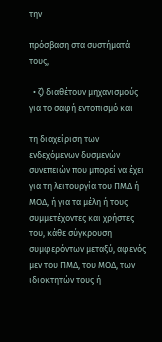την

πρόσβαση στα συστήματά τους,

  • ζ) διαθέτουν μηχανισμούς για το σαφή εντοπισμό και

τη διαχείριση των ενδεχόμενων δυσμενών συνεπειών που μπορεί να έχει για τη λειτουργία του ΠΜΔ ή ΜΟΔ, ή για τα μέλη ή τους συμμετέχοντες και χρήστες του, κάθε σύγκρουση συμφερόντων μεταξύ, αφενός μεν του ΠΜΔ, του ΜΟΔ, των ιδιοκτητών τους ή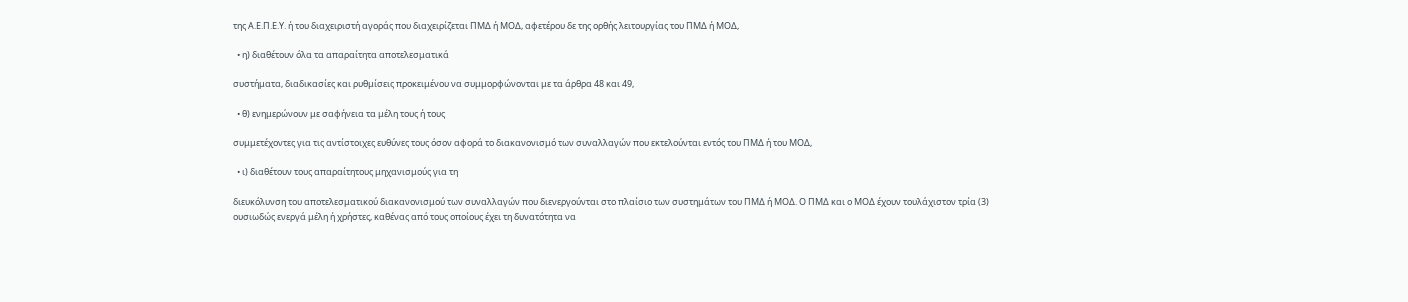της Α.Ε.Π.Ε.Υ. ή του διαχειριστή αγοράς που διαχειρίζεται ΠΜΔ ή ΜΟΔ, αφετέρου δε της ορθής λειτουργίας του ΠΜΔ ή ΜΟΔ,

  • η) διαθέτουν όλα τα απαραίτητα αποτελεσματικά

συστήματα, διαδικασίες και ρυθμίσεις προκειμένου να συμμορφώνονται με τα άρθρα 48 και 49,

  • θ) ενημερώνουν με σαφήνεια τα μέλη τους ή τους

συμμετέχοντες για τις αντίστοιχες ευθύνες τους όσον αφορά το διακανονισμό των συναλλαγών που εκτελούνται εντός του ΠΜΔ ή του ΜΟΔ,

  • ι) διαθέτουν τους απαραίτητους μηχανισμούς για τη

διευκόλυνση του αποτελεσματικού διακανονισμού των συναλλαγών που διενεργούνται στο πλαίσιο των συστημάτων του ΠΜΔ ή ΜΟΔ. Ο ΠΜΔ και ο ΜΟΔ έχουν τουλάχιστον τρία (3) ουσιωδώς ενεργά μέλη ή χρήστες, καθένας από τους οποίους έχει τη δυνατότητα να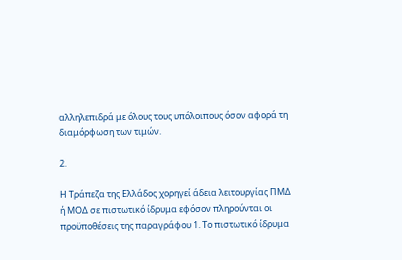αλληλεπιδρά με όλους τους υπόλοιπους όσον αφορά τη διαμόρφωση των τιμών.

2.

Η Τράπεζα της Ελλάδος χορηγεί άδεια λειτουργίας ΠΜΔ ή ΜΟΔ σε πιστωτικό ίδρυμα εφόσον πληρούνται οι προϋποθέσεις της παραγράφου 1. Το πιστωτικό ίδρυμα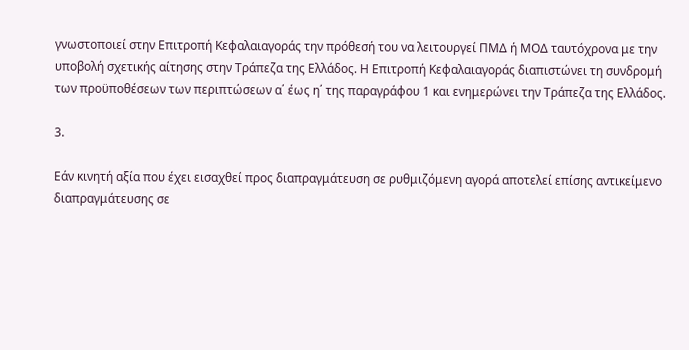γνωστοποιεί στην Επιτροπή Κεφαλαιαγοράς την πρόθεσή του να λειτουργεί ΠΜΔ ή ΜΟΔ ταυτόχρονα με την υποβολή σχετικής αίτησης στην Τράπεζα της Ελλάδος. Η Επιτροπή Κεφαλαιαγοράς διαπιστώνει τη συνδρομή των προϋποθέσεων των περιπτώσεων α΄ έως η΄ της παραγράφου 1 και ενημερώνει την Τράπεζα της Ελλάδος.

3.

Εάν κινητή αξία που έχει εισαχθεί προς διαπραγμάτευση σε ρυθμιζόμενη αγορά αποτελεί επίσης αντικείμενο διαπραγμάτευσης σε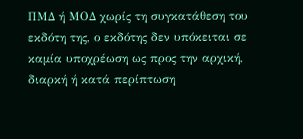ΠΜΔ ή ΜΟΔ χωρίς τη συγκατάθεση του εκδότη της, ο εκδότης δεν υπόκειται σε καμία υποχρέωση ως προς την αρχική, διαρκή ή κατά περίπτωση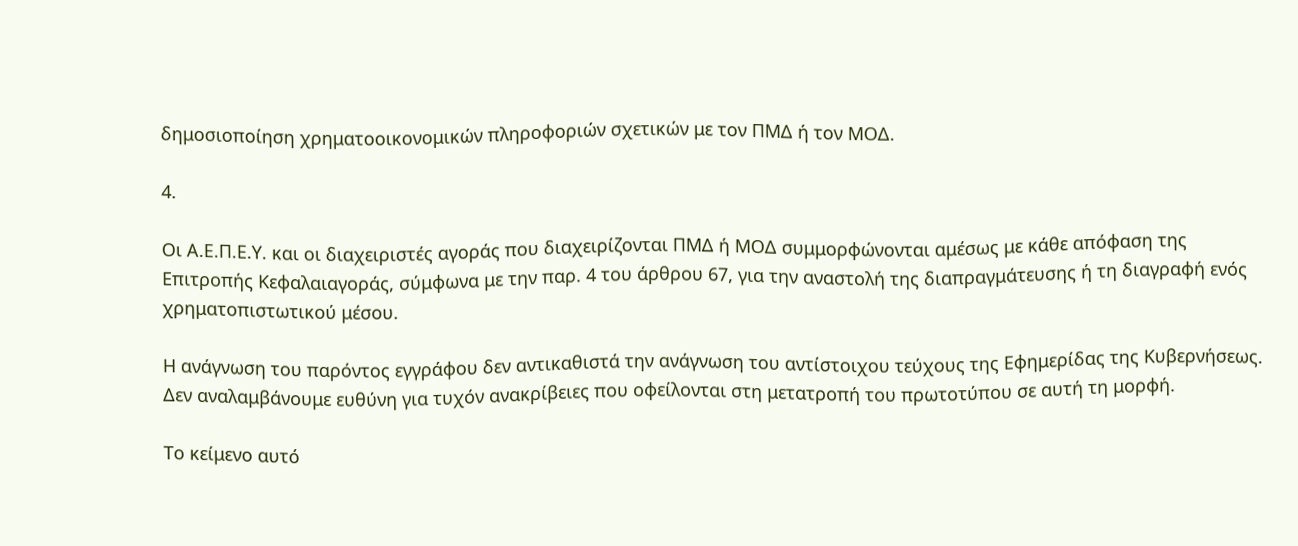δημοσιοποίηση χρηματοοικονομικών πληροφοριών σχετικών με τον ΠΜΔ ή τον ΜΟΔ.

4.

Οι Α.Ε.Π.Ε.Υ. και οι διαχειριστές αγοράς που διαχειρίζονται ΠΜΔ ή ΜΟΔ συμμορφώνονται αμέσως με κάθε απόφαση της Επιτροπής Κεφαλαιαγοράς, σύμφωνα με την παρ. 4 του άρθρου 67, για την αναστολή της διαπραγμάτευσης ή τη διαγραφή ενός χρηματοπιστωτικού μέσου.

Η ανάγνωση του παρόντος εγγράφου δεν αντικαθιστά την ανάγνωση του αντίστοιχου τεύχους της Εφημερίδας της Κυβερνήσεως. Δεν αναλαμβάνουμε ευθύνη για τυχόν ανακρίβειες που οφείλονται στη μετατροπή του πρωτοτύπου σε αυτή τη μορφή.

Το κείμενο αυτό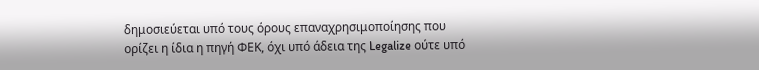δημοσιεύεται υπό τους όρους επαναχρησιμοποίησης που ορίζει η ίδια η πηγή ΦΕΚ, όχι υπό άδεια της Legalize ούτε υπό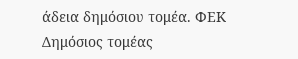άδεια δημόσιου τομέα. ΦΕΚ
Δημόσιος τομέας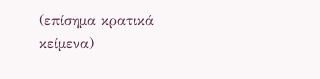(επίσημα κρατικά κείμενα)